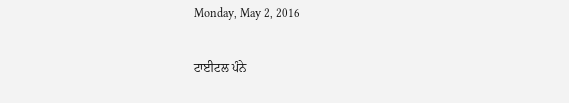Monday, May 2, 2016

ਟਾਈਟਲ ਪੰਨੇ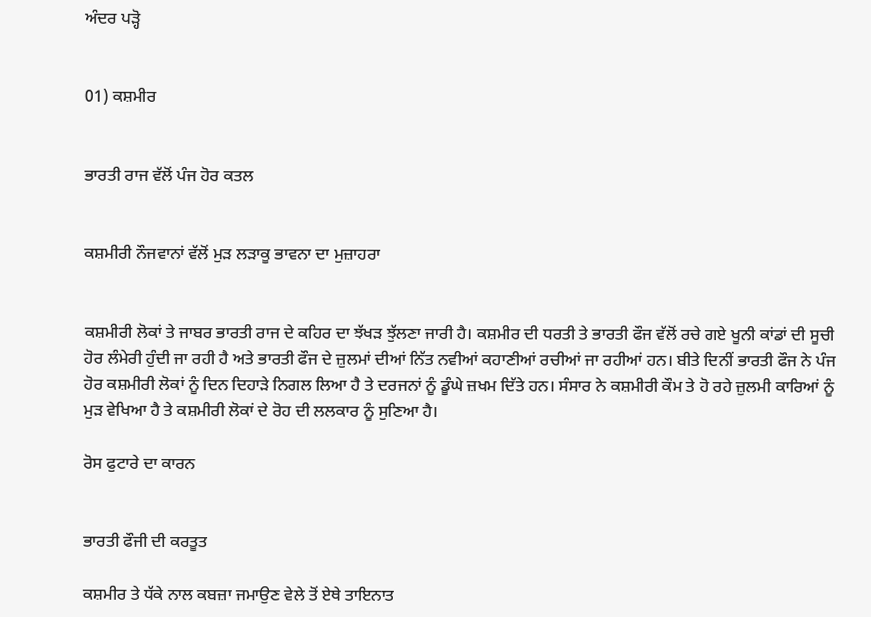ਅੰਦਰ ਪੜ੍ਹੋ


01) ਕਸ਼ਮੀਰ


ਭਾਰਤੀ ਰਾਜ ਵੱਲੋਂ ਪੰਜ ਹੋਰ ਕਤਲ


ਕਸ਼ਮੀਰੀ ਨੌਜਵਾਨਾਂ ਵੱਲੋਂ ਮੁੜ ਲੜਾਕੂ ਭਾਵਨਾ ਦਾ ਮੁਜ਼ਾਹਰਾ


ਕਸ਼ਮੀਰੀ ਲੋਕਾਂ ਤੇ ਜਾਬਰ ਭਾਰਤੀ ਰਾਜ ਦੇ ਕਹਿਰ ਦਾ ਝੱਖੜ ਝੁੱਲਣਾ ਜਾਰੀ ਹੈ। ਕਸ਼ਮੀਰ ਦੀ ਧਰਤੀ ਤੇ ਭਾਰਤੀ ਫੌਜ ਵੱਲੋਂ ਰਚੇ ਗਏ ਖੂਨੀ ਕਾਂਡਾਂ ਦੀ ਸੂਚੀ ਹੋਰ ਲੰਮੇਰੀ ਹੁੰਦੀ ਜਾ ਰਹੀ ਹੈ ਅਤੇ ਭਾਰਤੀ ਫੌਜ ਦੇ ਜ਼ੁਲਮਾਂ ਦੀਆਂ ਨਿੱਤ ਨਵੀਆਂ ਕਹਾਣੀਆਂ ਰਚੀਆਂ ਜਾ ਰਹੀਆਂ ਹਨ। ਬੀਤੇ ਦਿਨੀਂ ਭਾਰਤੀ ਫੌਜ ਨੇ ਪੰਜ ਹੋਰ ਕਸ਼ਮੀਰੀ ਲੋਕਾਂ ਨੂੰ ਦਿਨ ਦਿਹਾੜੇ ਨਿਗਲ ਲਿਆ ਹੈ ਤੇ ਦਰਜਨਾਂ ਨੂੰ ਡੂੰਘੇ ਜ਼ਖਮ ਦਿੱਤੇ ਹਨ। ਸੰਸਾਰ ਨੇ ਕਸ਼ਮੀਰੀ ਕੌਮ ਤੇ ਹੋ ਰਹੇ ਜ਼ੁਲਮੀ ਕਾਰਿਆਂ ਨੂੰ ਮੁੜ ਵੇਖਿਆ ਹੈ ਤੇ ਕਸ਼ਮੀਰੀ ਲੋਕਾਂ ਦੇ ਰੋਹ ਦੀ ਲਲਕਾਰ ਨੂੰ ਸੁਣਿਆ ਹੈ।

ਰੋਸ ਫੁਟਾਰੇ ਦਾ ਕਾਰਨ


ਭਾਰਤੀ ਫੌਜੀ ਦੀ ਕਰਤੂਤ

ਕਸ਼ਮੀਰ ਤੇ ਧੱਕੇ ਨਾਲ ਕਬਜ਼ਾ ਜਮਾਉਣ ਵੇਲੇ ਤੋਂ ਏਥੇ ਤਾਇਨਾਤ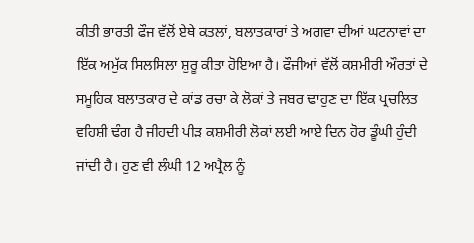ਕੀਤੀ ਭਾਰਤੀ ਫੌਜ ਵੱਲੋਂ ਏਥੇ ਕਤਲਾਂ, ਬਲਾਤਕਾਰਾਂ ਤੇ ਅਗਵਾ ਦੀਆਂ ਘਟਨਾਵਾਂ ਦਾ ਇੱਕ ਅਮੁੱਕ ਸਿਲਸਿਲਾ ਸ਼ੁਰੂ ਕੀਤਾ ਹੋਇਆ ਹੈ। ਫੌਜੀਆਂ ਵੱਲੋਂ ਕਸ਼ਮੀਰੀ ਔਰਤਾਂ ਦੇ ਸਮੂਹਿਕ ਬਲਾਤਕਾਰ ਦੇ ਕਾਂਡ ਰਚਾ ਕੇ ਲੋਕਾਂ ਤੇ ਜਬਰ ਢਾਹੁਣ ਦਾ ਇੱਕ ਪ੍ਰਚਲਿਤ ਵਹਿਸ਼ੀ ਢੰਗ ਹੈ ਜੀਹਦੀ ਪੀੜ ਕਸ਼ਮੀਰੀ ਲੋਕਾਂ ਲਈ ਆਏ ਦਿਨ ਹੋਰ ਡੂੰਘੀ ਹੁੰਦੀ ਜਾਂਦੀ ਹੈ। ਹੁਣ ਵੀ ਲੰਘੀ 12 ਅਪ੍ਰੈਲ ਨੂੰ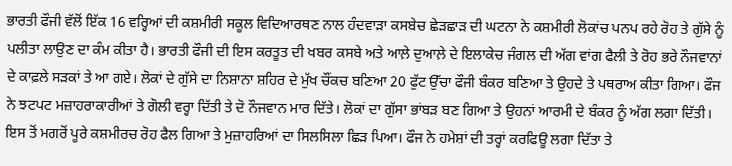ਭਾਰਤੀ ਫੌਜੀ ਵੱਲੋਂ ਇੱਕ 16 ਵਰ੍ਹਿਆਂ ਦੀ ਕਸ਼ਮੀਰੀ ਸਕੂਲ ਵਿਦਿਆਰਥਣ ਨਾਲ ਹੰਦਵਾੜਾ ਕਸਬੇਚ ਛੇੜਛਾੜ ਦੀ ਘਟਨਾ ਨੇ ਕਸ਼ਮੀਰੀ ਲੋਕਾਂਚ ਪਨਪ ਰਹੇ ਰੋਹ ਤੇ ਗੁੱਸੇ ਨੂੰ ਪਲੀਤਾ ਲਾਉਣ ਦਾ ਕੰਮ ਕੀਤਾ ਹੈ। ਭਾਰਤੀ ਫੌਜੀ ਦੀ ਇਸ ਕਰਤੂਤ ਦੀ ਖਬਰ ਕਸਬੇ ਅਤੇ ਆਲ਼ੇ ਦੁਆਲ਼ੇ ਦੇ ਇਲਾਕੇਚ ਜੰਗਲ ਦੀ ਅੱਗ ਵਾਂਗ ਫੈਲੀ ਤੇ ਰੋਹ ਭਰੇ ਨੌਜਵਾਨਾਂ ਦੇ ਕਾਫ਼ਲੇ ਸੜਕਾਂ ਤੇ ਆ ਗਏ। ਲੋਕਾਂ ਦੇ ਗੁੱਸੇ ਦਾ ਨਿਸ਼ਾਨਾ ਸ਼ਹਿਰ ਦੇ ਮੁੱਖ ਚੌਂਕਚ ਬਣਿਆ 20 ਫੁੱਟ ਉੱਚਾ ਫੌਜੀ ਬੰਕਰ ਬਣਿਆ ਤੇ ਉਹਦੇ ਤੇ ਪਥਰਾਅ ਕੀਤਾ ਗਿਆ। ਫੌਜ ਨੇ ਝਟਪਟ ਮਜ਼ਾਹਰਾਕਾਰੀਆਂ ਤੇ ਗੋਲੀ ਵਰ੍ਹਾ ਦਿੱਤੀ ਤੇ ਦੋ ਨੌਜਵਾਨ ਮਾਰ ਦਿੱਤੇ। ਲੋਕਾਂ ਦਾ ਗੁੱਸਾ ਭਾਂਬੜ ਬਣ ਗਿਆ ਤੇ ਉਹਨਾਂ ਆਰਮੀ ਦੇ ਬੰਕਰ ਨੂੰ ਅੱਗ ਲਗਾ ਦਿੱਤੀ। ਇਸ ਤੋਂ ਮਗਰੋਂ ਪੂਰੇ ਕਸ਼ਮੀਰਚ ਰੋਹ ਫੈਲ ਗਿਆ ਤੇ ਮੁਜ਼ਾਹਰਿਆਂ ਦਾ ਸਿਲਸਿਲਾ ਛਿੜ ਪਿਆ। ਫੌਜ ਨੇ ਹਮੇਸ਼ਾਂ ਦੀ ਤਰ੍ਹਾਂ ਕਰਫਿਊ ਲਗਾ ਦਿੱਤਾ ਤੇ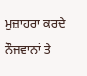ਮੁਜ਼ਾਹਰਾ ਕਰਦੇ ਨੌਜਵਾਨਾਂ ਤੇ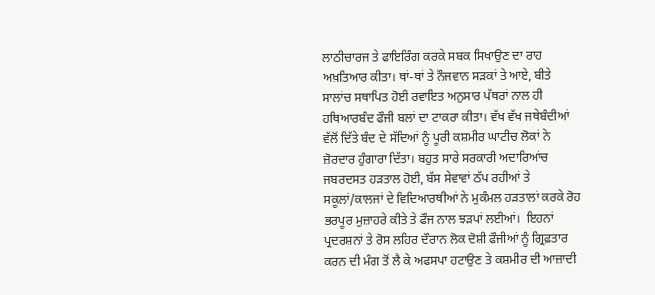ਲਾਠੀਚਾਰਜ ਤੇ ਫਾਇਰਿੰਗ ਕਰਕੇ ਸਬਕ ਸਿਖਾਉਣ ਦਾ ਰਾਹ ਅਖ਼ਤਿਆਰ ਕੀਤਾ। ਥਾਂ-ਥਾਂ ਤੇ ਨੌਜਵਾਨ ਸੜਕਾਂ ਤੇ ਆਏ, ਬੀਤੇ ਸਾਲਾਂਚ ਸਥਾਪਿਤ ਹੋਈ ਰਵਾਇਤ ਅਨੁਸਾਰ ਪੱਥਰਾਂ ਨਾਲ ਹੀ ਹਥਿਆਰਬੰਦ ਫੌਜੀ ਬਲਾਂ ਦਾ ਟਾਕਰਾ ਕੀਤਾ। ਵੱਖ ਵੱਖ ਜਥੇਬੰਦੀਆਂ ਵੱਲੋਂ ਦਿੱਤੇ ਬੰਦ ਦੇ ਸੱਦਿਆਂ ਨੂੰ ਪੂਰੀ ਕਸ਼ਮੀਰ ਘਾਟੀਚ ਲੋਕਾਂ ਨੇ ਜ਼ੋਰਦਾਰ ਹੁੰਗਾਰਾ ਦਿੱਤਾ। ਬਹੁਤ ਸਾਰੇ ਸਰਕਾਰੀ ਅਦਾਰਿਆਂਚ ਜਬਰਦਸਤ ਹੜਤਾਲ ਹੋਈ, ਬੱਸ ਸੇਵਾਵਾਂ ਠੱਪ ਰਹੀਆਂ ਤੇ ਸਕੂਲਾਂ/ਕਾਲਜਾਂ ਦੇ ਵਿਦਿਆਰਥੀਆਂ ਨੇ ਮੁਕੰਮਲ ਹੜਤਾਲਾਂ ਕਰਕੇ ਰੋਹ ਭਰਪੂਰ ਮੁਜ਼ਾਹਰੇ ਕੀਤੇ ਤੇ ਫੌਜ ਨਾਲ ਝੜਪਾਂ ਲਈਆਂ।  ਇਹਨਾਂ ਪ੍ਰਦਰਸ਼ਨਾਂ ਤੇ ਰੋਸ ਲਹਿਰ ਦੌਰਾਨ ਲੋਕ ਦੋਸ਼ੀ ਫੌਜੀਆਂ ਨੂੰ ਗ੍ਰਿਫ਼ਤਾਰ ਕਰਨ ਦੀ ਮੰਗ ਤੋਂ ਲੈ ਕੇ ਅਫਸਪਾ ਹਟਾਉਣ ਤੇ ਕਸ਼ਮੀਰ ਦੀ ਆਜ਼ਾਦੀ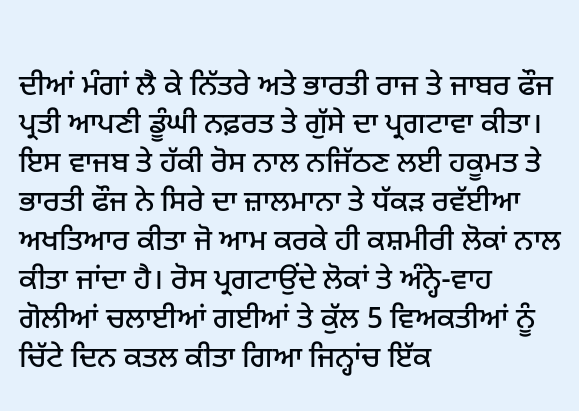ਦੀਆਂ ਮੰਗਾਂ ਲੈ ਕੇ ਨਿੱਤਰੇ ਅਤੇ ਭਾਰਤੀ ਰਾਜ ਤੇ ਜਾਬਰ ਫੌਜ ਪ੍ਰਤੀ ਆਪਣੀ ਡੂੰਘੀ ਨਫ਼ਰਤ ਤੇ ਗੁੱਸੇ ਦਾ ਪ੍ਰਗਟਾਵਾ ਕੀਤਾ।
ਇਸ ਵਾਜਬ ਤੇ ਹੱਕੀ ਰੋਸ ਨਾਲ ਨਜਿੱਠਣ ਲਈ ਹਕੂਮਤ ਤੇ ਭਾਰਤੀ ਫੌਜ ਨੇ ਸਿਰੇ ਦਾ ਜ਼ਾਲਮਾਨਾ ਤੇ ਧੱਕੜ ਰਵੱਈਆ ਅਖਤਿਆਰ ਕੀਤਾ ਜੋ ਆਮ ਕਰਕੇ ਹੀ ਕਸ਼ਮੀਰੀ ਲੋਕਾਂ ਨਾਲ ਕੀਤਾ ਜਾਂਦਾ ਹੈ। ਰੋਸ ਪ੍ਰਗਟਾਉਂਦੇ ਲੋਕਾਂ ਤੇ ਅੰਨ੍ਹੇ-ਵਾਹ ਗੋਲੀਆਂ ਚਲਾਈਆਂ ਗਈਆਂ ਤੇ ਕੁੱਲ 5 ਵਿਅਕਤੀਆਂ ਨੂੰ ਚਿੱਟੇ ਦਿਨ ਕਤਲ ਕੀਤਾ ਗਿਆ ਜਿਨ੍ਹਾਂਚ ਇੱਕ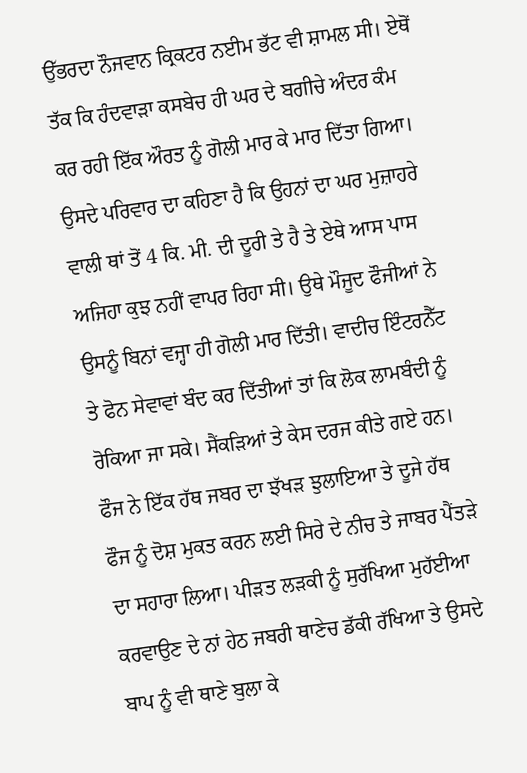ਉੱਭਰਦਾ ਨੌਜਵਾਨ ਕ੍ਰਿਕਟਰ ਨਈਮ ਭੱਟ ਵੀ ਸ਼ਾਮਲ ਸੀ। ਏਥੋਂ ਤੱਕ ਕਿ ਹੰਦਵਾੜਾ ਕਸਬੇਚ ਹੀ ਘਰ ਦੇ ਬਗੀਚੇ ਅੰਦਰ ਕੰਮ ਕਰ ਰਹੀ ਇੱਕ ਔਰਤ ਨੂੰ ਗੋਲੀ ਮਾਰ ਕੇ ਮਾਰ ਦਿੱਤਾ ਗਿਆ। ਉਸਦੇ ਪਰਿਵਾਰ ਦਾ ਕਹਿਣਾ ਹੈ ਕਿ ਉਹਨਾਂ ਦਾ ਘਰ ਮੁਜ਼ਾਹਰੇ ਵਾਲੀ ਥਾਂ ਤੋਂ 4 ਕਿ. ਮੀ. ਦੀ ਦੂਰੀ ਤੇ ਹੈ ਤੇ ਏਥੇ ਆਸ ਪਾਸ ਅਜਿਹਾ ਕੁਝ ਨਹੀਂ ਵਾਪਰ ਰਿਹਾ ਸੀ। ਉਥੇ ਮੌਜੂਦ ਫੌਜੀਆਂ ਨੇ ਉਸਨੂੰ ਬਿਨਾਂ ਵਜ੍ਹਾ ਹੀ ਗੋਲੀ ਮਾਰ ਦਿੱਤੀ। ਵਾਦੀਚ ਇੰਟਰਨੈੱਟ ਤੇ ਫੋਨ ਸੇਵਾਵਾਂ ਬੰਦ ਕਰ ਦਿੱਤੀਆਂ ਤਾਂ ਕਿ ਲੋਕ ਲਾਮਬੰਦੀ ਨੂੰ ਰੋਕਿਆ ਜਾ ਸਕੇ। ਸੈਂਕੜਿਆਂ ਤੇ ਕੇਸ ਦਰਜ ਕੀਤੇ ਗਏ ਹਨ। ਫੌਜ ਨੇ ਇੱਕ ਹੱਥ ਜਬਰ ਦਾ ਝੱਖੜ ਝੁਲਾਇਆ ਤੇ ਦੂਜੇ ਹੱਥ ਫੌਜ ਨੂੰ ਦੋਸ਼ ਮੁਕਤ ਕਰਨ ਲਈ ਸਿਰੇ ਦੇ ਨੀਚ ਤੇ ਜਾਬਰ ਪੈਂਤੜੇ ਦਾ ਸਹਾਰਾ ਲਿਆ। ਪੀੜਤ ਲੜਕੀ ਨੂੰ ਸੁਰੱਖਿਆ ਮੁਹੱਈਆ ਕਰਵਾਉਣ ਦੇ ਨਾਂ ਹੇਠ ਜਬਰੀ ਥਾਣੇਚ ਡੱਕੀ ਰੱਖਿਆ ਤੇ ਉਸਦੇ ਬਾਪ ਨੂੰ ਵੀ ਥਾਣੇ ਬੁਲਾ ਕੇ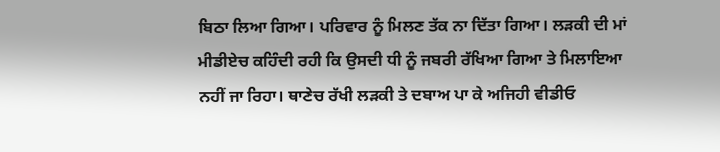ਬਿਠਾ ਲਿਆ ਗਿਆ। ਪਰਿਵਾਰ ਨੂੰ ਮਿਲਣ ਤੱਕ ਨਾ ਦਿੱਤਾ ਗਿਆ। ਲੜਕੀ ਦੀ ਮਾਂ ਮੀਡੀਏਚ ਕਹਿੰਦੀ ਰਹੀ ਕਿ ਉਸਦੀ ਧੀ ਨੂੰ ਜਬਰੀ ਰੱਖਿਆ ਗਿਆ ਤੇ ਮਿਲਾਇਆ ਨਹੀਂ ਜਾ ਰਿਹਾ। ਥਾਣੇਚ ਰੱਖੀ ਲੜਕੀ ਤੇ ਦਬਾਅ ਪਾ ਕੇ ਅਜਿਹੀ ਵੀਡੀਓ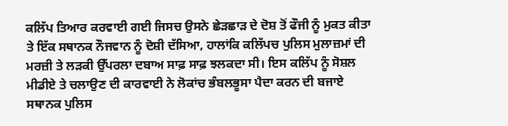ਕਲਿੱਪ ਤਿਆਰ ਕਰਵਾਈ ਗਈ ਜਿਸਚ ਉਸਨੇ ਛੇੜਛਾੜ ਦੇ ਦੋਸ਼ ਤੋਂ ਫੌਜੀ ਨੂੰ ਮੁਕਤ ਕੀਤਾ ਤੇ ਇੱਕ ਸਥਾਨਕ ਨੌਜਵਾਨ ਨੂੰ ਦੋਸ਼ੀ ਦੱਸਿਆ, ਹਾਲਾਂਕਿ ਕਲਿੱਪਚ ਪੁਲਿਸ ਮੁਲਾਜ਼ਮਾਂ ਦੀ ਮਰਜ਼ੀ ਤੇ ਲੜਕੀ ਉੱਪਰਲਾ ਦਬਾਅ ਸਾਫ਼ ਸਾਫ਼ ਝਲਕਦਾ ਸੀ। ਇਸ ਕਲਿੱਪ ਨੂੰ ਸੋਸ਼ਲ ਮੀਡੀਏ ਤੇ ਚਲਾਉਣ ਦੀ ਕਾਰਵਾਈ ਨੇ ਲੋਕਾਂਚ ਭੰਬਲਭੂਸਾ ਪੈਦਾ ਕਰਨ ਦੀ ਬਜਾਏ ਸਥਾਨਕ ਪੁਲਿਸ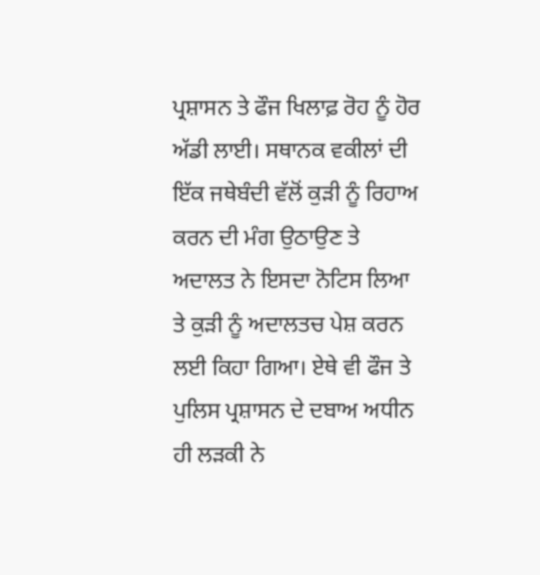ਪ੍ਰਸ਼ਾਸਨ ਤੇ ਫੌਜ ਖਿਲਾਫ਼ ਰੋਹ ਨੂੰ ਹੋਰ ਅੱਡੀ ਲਾਈ। ਸਥਾਨਕ ਵਕੀਲਾਂ ਦੀ ਇੱਕ ਜਥੇਬੰਦੀ ਵੱਲੋਂ ਕੁੜੀ ਨੂੰ ਰਿਹਾਅ ਕਰਨ ਦੀ ਮੰਗ ਉਠਾਉਣ ਤੇ ਅਦਾਲਤ ਨੇ ਇਸਦਾ ਨੋਟਿਸ ਲਿਆ ਤੇ ਕੁੜੀ ਨੂੰ ਅਦਾਲਤਚ ਪੇਸ਼ ਕਰਨ ਲਈ ਕਿਹਾ ਗਿਆ। ਏਥੇ ਵੀ ਫੌਜ ਤੇ ਪੁਲਿਸ ਪ੍ਰਸ਼ਾਸਨ ਦੇ ਦਬਾਅ ਅਧੀਨ ਹੀ ਲੜਕੀ ਨੇ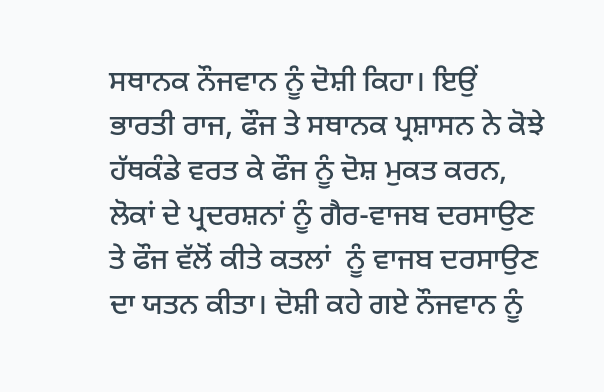ਸਥਾਨਕ ਨੌਜਵਾਨ ਨੂੰ ਦੋਸ਼ੀ ਕਿਹਾ। ਇਉਂ ਭਾਰਤੀ ਰਾਜ, ਫੌਜ ਤੇ ਸਥਾਨਕ ਪ੍ਰਸ਼ਾਸਨ ਨੇ ਕੋਝੇ ਹੱਥਕੰਡੇ ਵਰਤ ਕੇ ਫੌਜ ਨੂੰ ਦੋਸ਼ ਮੁਕਤ ਕਰਨ, ਲੋਕਾਂ ਦੇ ਪ੍ਰਦਰਸ਼ਨਾਂ ਨੂੰ ਗੈਰ-ਵਾਜਬ ਦਰਸਾਉਣ ਤੇ ਫੌਜ ਵੱਲੋਂ ਕੀਤੇ ਕਤਲਾਂ  ਨੂੰ ਵਾਜਬ ਦਰਸਾਉਣ ਦਾ ਯਤਨ ਕੀਤਾ। ਦੋਸ਼ੀ ਕਹੇ ਗਏ ਨੌਜਵਾਨ ਨੂੰ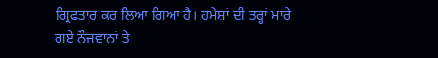ਗ੍ਰਿਫਤਾਰ ਕਰ ਲਿਆ ਗਿਆ ਹੈ। ਹਮੇਸ਼ਾਂ ਦੀ ਤਰ੍ਹਾਂ ਮਾਰੇ ਗਏ ਨੌਜਵਾਨਾਂ ਤੇ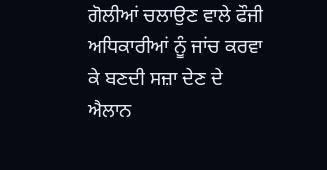ਗੋਲੀਆਂ ਚਲਾਉਣ ਵਾਲੇ ਫੌਜੀ ਅਧਿਕਾਰੀਆਂ ਨੂੰ ਜਾਂਚ ਕਰਵਾ ਕੇ ਬਣਦੀ ਸਜ਼ਾ ਦੇਣ ਦੇ ਐਲਾਨ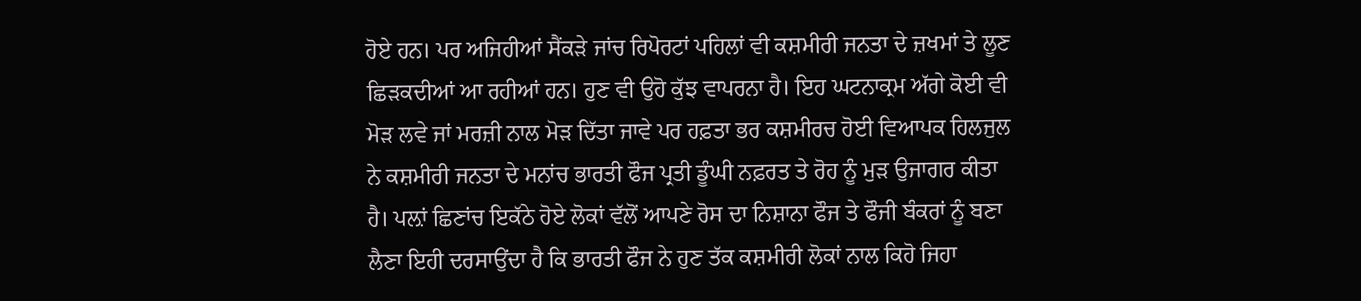ਹੋਏ ਹਨ। ਪਰ ਅਜਿਹੀਆਂ ਸੈਂਕੜੇ ਜਾਂਚ ਰਿਪੋਰਟਾਂ ਪਹਿਲਾਂ ਵੀ ਕਸ਼ਮੀਰੀ ਜਨਤਾ ਦੇ ਜ਼ਖਮਾਂ ਤੇ ਲੂਣ ਛਿੜਕਦੀਆਂ ਆ ਰਹੀਆਂ ਹਨ। ਹੁਣ ਵੀ ਉਹੋ ਕੁੱਝ ਵਾਪਰਨਾ ਹੈ। ਇਹ ਘਟਨਾਕ੍ਰਮ ਅੱਗੇ ਕੋਈ ਵੀ ਮੋੜ ਲਵੇ ਜਾਂ ਮਰਜ਼ੀ ਨਾਲ ਮੋੜ ਦਿੱਤਾ ਜਾਵੇ ਪਰ ਹਫ਼ਤਾ ਭਰ ਕਸ਼ਮੀਰਚ ਹੋਈ ਵਿਆਪਕ ਹਿਲਜੁਲ ਨੇ ਕਸ਼ਮੀਰੀ ਜਨਤਾ ਦੇ ਮਨਾਂਚ ਭਾਰਤੀ ਫੌਜ ਪ੍ਰਤੀ ਡੂੰਘੀ ਨਫ਼ਰਤ ਤੇ ਰੋਹ ਨੂੰ ਮੁੜ ਉਜਾਗਰ ਕੀਤਾ ਹੈ। ਪਲ਼ਾਂ ਛਿਣਾਂਚ ਇਕੱਠੇ ਹੋਏ ਲੋਕਾਂ ਵੱਲੋਂ ਆਪਣੇ ਰੋਸ ਦਾ ਨਿਸ਼ਾਨਾ ਫੌਜ ਤੇ ਫੌਜੀ ਬੰਕਰਾਂ ਨੂੰ ਬਣਾ ਲੈਣਾ ਇਹੀ ਦਰਸਾਉਂਦਾ ਹੈ ਕਿ ਭਾਰਤੀ ਫੌਜ ਨੇ ਹੁਣ ਤੱਕ ਕਸ਼ਮੀਰੀ ਲੋਕਾਂ ਨਾਲ ਕਿਹੋ ਜਿਹਾ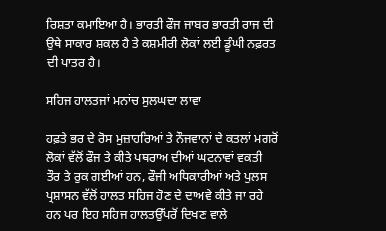ਰਿਸ਼ਤਾ ਕਮਾਇਆ ਹੈ। ਭਾਰਤੀ ਫੌਜ ਜਾਬਰ ਭਾਰਤੀ ਰਾਜ ਦੀ ਉਥੇ ਸਾਕਾਰ ਸ਼ਕਲ ਹੈ ਤੇ ਕਸ਼ਮੀਰੀ ਲੋਕਾਂ ਲਈ ਡੂੰਘੀ ਨਫ਼ਰਤ ਦੀ ਪਾਤਰ ਹੈ।

ਸਹਿਜ ਹਾਲਤਜਾਂ ਮਨਾਂਚ ਸੁਲਘਦਾ ਲਾਵਾ

ਹਫ਼ਤੇ ਭਰ ਦੇ ਰੋਸ ਮੁਜ਼ਾਹਰਿਆਂ ਤੇ ਨੌਜਵਾਨਾਂ ਦੇ ਕਤਲਾਂ ਮਗਰੋਂ ਲੋਕਾਂ ਵੱਲੋਂ ਫੌਜ ਤੇ ਕੀਤੇ ਪਥਰਾਅ ਦੀਆਂ ਘਟਨਾਵਾਂ ਵਕਤੀ ਤੌਰ ਤੇ ਰੁਕ ਗਈਆਂ ਹਨ, ਫੌਜੀ ਅਧਿਕਾਰੀਆਂ ਅਤੇ ਪੁਲਸ ਪ੍ਰਸ਼ਾਸਨ ਵੱਲੋਂ ਹਾਲਤ ਸਹਿਜ ਹੋਣ ਦੇ ਦਾਅਵੇ ਕੀਤੇ ਜਾ ਰਹੇ ਹਨ ਪਰ ਇਹ ਸਹਿਜ ਹਾਲਤਉੱਪਰੋਂ ਦਿਖਣ ਵਾਲੇ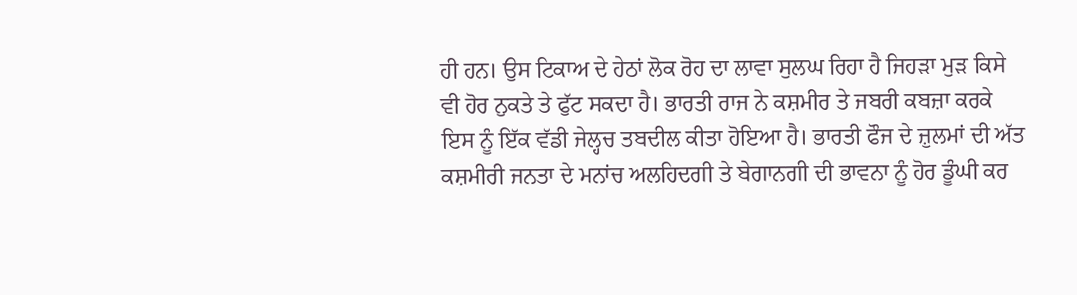ਹੀ ਹਨ। ਉਸ ਟਿਕਾਅ ਦੇ ਹੇਠਾਂ ਲੋਕ ਰੋਹ ਦਾ ਲਾਵਾ ਸੁਲਘ ਰਿਹਾ ਹੈ ਜਿਹੜਾ ਮੁੜ ਕਿਸੇ ਵੀ ਹੋਰ ਨੁਕਤੇ ਤੇ ਫੁੱਟ ਸਕਦਾ ਹੈ। ਭਾਰਤੀ ਰਾਜ ਨੇ ਕਸ਼ਮੀਰ ਤੇ ਜਬਰੀ ਕਬਜ਼ਾ ਕਰਕੇ ਇਸ ਨੂੰ ਇੱਕ ਵੱਡੀ ਜੇਲ੍ਹਚ ਤਬਦੀਲ ਕੀਤਾ ਹੋਇਆ ਹੈ। ਭਾਰਤੀ ਫੌਜ ਦੇ ਜ਼ੁਲਮਾਂ ਦੀ ਅੱਤ ਕਸ਼ਮੀਰੀ ਜਨਤਾ ਦੇ ਮਨਾਂਚ ਅਲਹਿਦਗੀ ਤੇ ਬੇਗਾਨਗੀ ਦੀ ਭਾਵਨਾ ਨੂੰ ਹੋਰ ਡੂੰਘੀ ਕਰ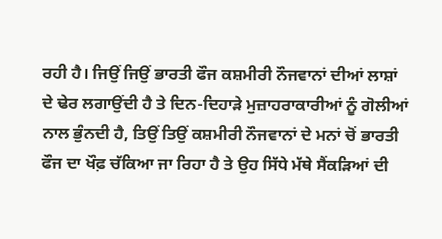ਰਹੀ ਹੈ। ਜਿਉਂ ਜਿਉਂ ਭਾਰਤੀ ਫੌਜ ਕਸ਼ਮੀਰੀ ਨੌਜਵਾਨਾਂ ਦੀਆਂ ਲਾਸ਼ਾਂ ਦੇ ਢੇਰ ਲਗਾਉਂਦੀ ਹੈ ਤੇ ਦਿਨ-ਦਿਹਾੜੇ ਮੁਜ਼ਾਹਰਾਕਾਰੀਆਂ ਨੂੰ ਗੋਲੀਆਂ ਨਾਲ ਭੁੰਨਦੀ ਹੈ, ਤਿਉਂ ਤਿਉਂ ਕਸ਼ਮੀਰੀ ਨੌਜਵਾਨਾਂ ਦੇ ਮਨਾਂ ਚੋਂ ਭਾਰਤੀ ਫੌਜ ਦਾ ਖੌਫ਼ ਚੱਕਿਆ ਜਾ ਰਿਹਾ ਹੈ ਤੇ ਉਹ ਸਿੱਧੇ ਮੱਥੇ ਸੈਂਕੜਿਆਂ ਦੀ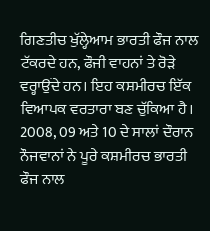ਗਿਣਤੀਚ ਖੁੱਲ੍ਹੇਆਮ ਭਾਰਤੀ ਫੌਜ ਨਾਲ ਟੱਕਰਦੇ ਹਨ, ਫੌਜੀ ਵਾਹਨਾਂ ਤੇ ਰੋੜੇ ਵਰ੍ਹਾਉਂਦੇ ਹਨ। ਇਹ ਕਸ਼ਮੀਰਚ ਇੱਕ ਵਿਆਪਕ ਵਰਤਾਰਾ ਬਣ ਚੁੱਕਿਆ ਹੈ। 2008, 09 ਅਤੇ 10 ਦੇ ਸਾਲਾਂ ਦੌਰਾਨ ਨੌਜਵਾਨਾਂ ਨੇ ਪੂਰੇ ਕਸ਼ਮੀਰਚ ਭਾਰਤੀ ਫੌਜ ਨਾਲ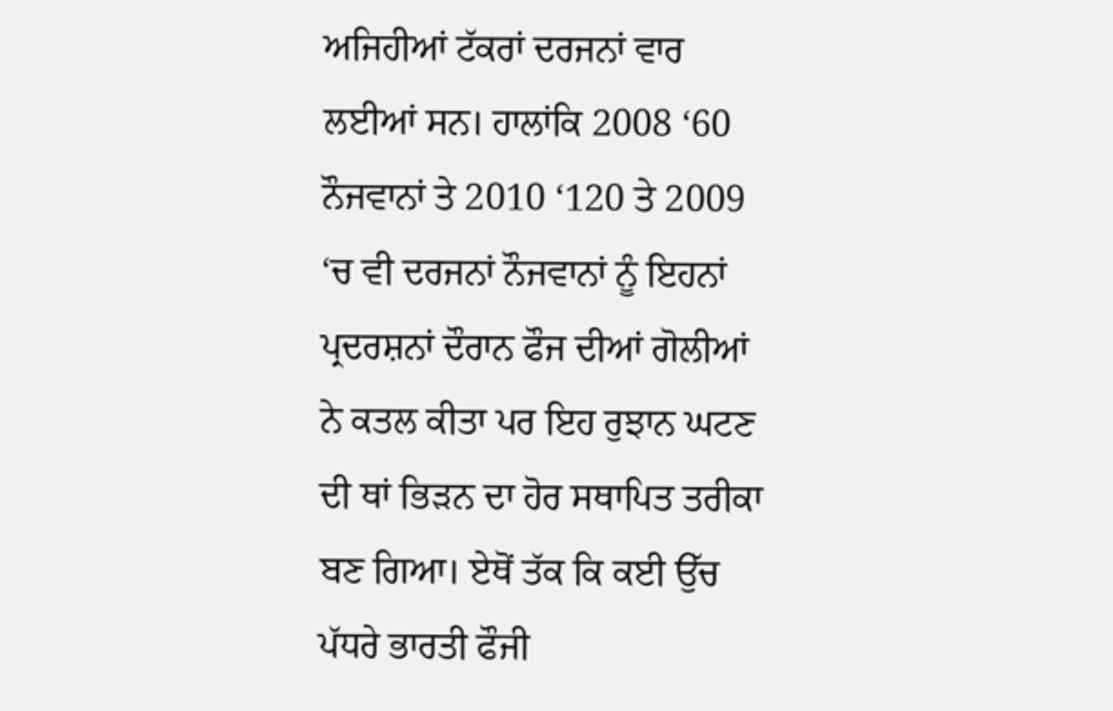ਅਜਿਹੀਆਂ ਟੱਕਰਾਂ ਦਰਜਨਾਂ ਵਾਰ ਲਈਆਂ ਸਨ। ਹਾਲਾਂਕਿ 2008 ‘60 ਨੌਜਵਾਨਾਂ ਤੇ 2010 ‘120 ਤੇ 2009 ‘ਚ ਵੀ ਦਰਜਨਾਂ ਨੌਜਵਾਨਾਂ ਨੂੰ ਇਹਨਾਂ ਪ੍ਰਦਰਸ਼ਨਾਂ ਦੌਰਾਨ ਫੌਜ ਦੀਆਂ ਗੋਲੀਆਂ ਨੇ ਕਤਲ ਕੀਤਾ ਪਰ ਇਹ ਰੁਝਾਨ ਘਟਣ ਦੀ ਥਾਂ ਭਿੜਨ ਦਾ ਹੋਰ ਸਥਾਪਿਤ ਤਰੀਕਾ ਬਣ ਗਿਆ। ਏਥੋਂ ਤੱਕ ਕਿ ਕਈ ਉੱਚ ਪੱਧਰੇ ਭਾਰਤੀ ਫੌਜੀ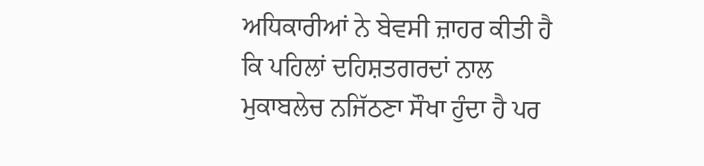ਅਧਿਕਾਰੀਆਂ ਨੇ ਬੇਵਸੀ ਜ਼ਾਹਰ ਕੀਤੀ ਹੈ ਕਿ ਪਹਿਲਾਂ ਦਹਿਸ਼ਤਗਰਦਾਂ ਨਾਲ ਮੁਕਾਬਲੇਚ ਨਜਿੱਠਣਾ ਸੌਖਾ ਹੁੰਦਾ ਹੈ ਪਰ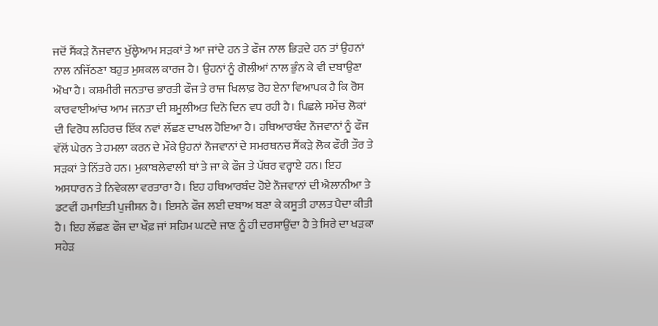ਜਦੋਂ ਸੈਂਕੜੇ ਨੌਜਵਾਨ ਖੁੱਲ੍ਹੇਆਮ ਸੜਕਾਂ ਤੇ ਆ ਜਾਂਦੇ ਹਨ ਤੇ ਫੌਜ ਨਾਲ ਭਿੜਦੇ ਹਨ ਤਾਂ ਉਹਨਾਂ ਨਾਲ ਨਜਿੱਠਣਾ ਬਹੁਤ ਮੁਸ਼ਕਲ ਕਾਰਜ ਹੈ। ਉਹਨਾਂ ਨੂੰ ਗੋਲੀਆਂ ਨਾਲ ਭੁੰਨ ਕੇ ਵੀ ਦਬਾਉਣਾ ਔਖਾ ਹੈ। ਕਸ਼ਮੀਰੀ ਜਨਤਾਚ ਭਾਰਤੀ ਫੌਜ ਤੇ ਰਾਜ ਖਿਲਾਫ਼ ਰੋਹ ਏਨਾ ਵਿਆਪਕ ਹੈ ਕਿ ਰੋਸ ਕਾਰਵਾਈਆਂਚ ਆਮ ਜਨਤਾ ਦੀ ਸ਼ਮੂਲੀਅਤ ਦਿਨੋ ਦਿਨ ਵਧ ਰਹੀ ਹੈ। ਪਿਛਲੇ ਸਮੇਂਚ ਲੋਕਾਂ ਦੀ ਵਿਰੋਧ ਲਹਿਰਚ ਇੱਕ ਨਵਾਂ ਲੱਛਣ ਦਾਖਲ ਹੋਇਆ ਹੈ। ਹਥਿਆਰਬੰਦ ਨੌਜਵਾਨਾਂ ਨੂੰ ਫੌਜ ਵੱਲੋਂ ਘੇਰਨ ਤੇ ਹਮਲਾ ਕਰਨ ਦੇ ਮੌਕੇ ਉਹਨਾਂ ਨੌਜਵਾਨਾਂ ਦੇ ਸਮਰਥਨਚ ਸੈਂਕੜੇ ਲੋਕ ਫੌਰੀ ਤੌਰ ਤੇ ਸੜਕਾਂ ਤੇ ਨਿੱਤਰੇ ਹਨ। ਮੁਕਾਬਲੇਵਾਲੀ ਥਾਂ ਤੇ ਜਾ ਕੇ ਫੌਜ ਤੇ ਪੱਥਰ ਵਰ੍ਹਾਏ ਹਨ। ਇਹ ਅਸਧਾਰਨ ਤੇ ਨਿਵੇਕਲਾ ਵਰਤਾਰਾ ਹੈ। ਇਹ ਹਥਿਆਰਬੰਦ ਹੋਏ ਨੌਜਵਾਨਾਂ ਦੀ ਐਲਾਨੀਆ ਤੇ ਡਟਵੀਂ ਹਮਾਇਤੀ ਪੁਜੀਸ਼ਨ ਹੈ। ਇਸਨੇ ਫੌਜ ਲਈ ਦਬਾਅ ਬਣਾ ਕੇ ਕਸੂਤੀ ਹਾਲਤ ਪੈਦਾ ਕੀਤੀ ਹੈ। ਇਹ ਲੱਛਣ ਫੌਜ ਦਾ ਖੌਫ਼ ਜਾਂ ਸਹਿਮ ਘਟਦੇ ਜਾਣ ਨੂੰ ਹੀ ਦਰਸਾਉਂਦਾ ਹੈ ਤੇ ਸਿਰੇ ਦਾ ਖੜਕਾ ਸਹੇੜ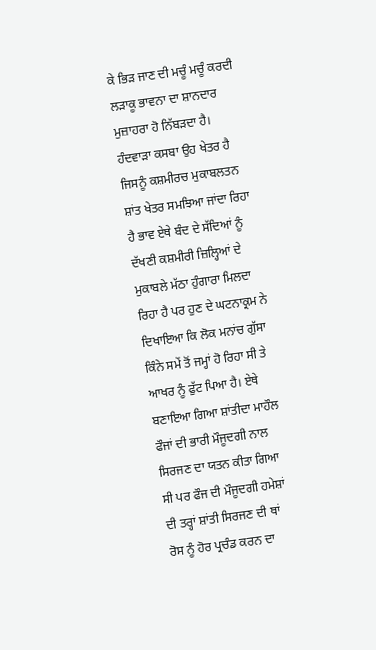ਕੇ ਭਿੜ ਜਾਣ ਦੀ ਮਚੂੰ ਮਚੂੰ ਕਰਦੀ ਲੜਾਕੂ ਭਾਵਨਾ ਦਾ ਸ਼ਾਨਦਾਰ ਮੁਜ਼ਾਹਰਾ ਹੋ ਨਿੱਬੜਦਾ ਹੈ।
ਹੰਦਵਾੜਾ ਕਸਬਾ ਉਹ ਖੇਤਰ ਹੈ ਜਿਸਨੂੰ ਕਸ਼ਮੀਰਚ ਮੁਕਾਬਲਤਨ ਸ਼ਾਂਤ ਖੇਤਰ ਸਮਝਿਆ ਜਾਂਦਾ ਰਿਹਾ ਹੈ ਭਾਵ ਏਥੇ ਬੰਦ ਦੇ ਸੱਦਿਆਂ ਨੂੰ ਦੱਖਣੀ ਕਸ਼ਮੀਰੀ ਜ਼ਿਲ੍ਹਿਆਂ ਦੇ ਮੁਕਾਬਲੇ ਮੱਠਾ ਹੁੰਗਾਰਾ ਮਿਲਦਾ ਰਿਹਾ ਹੈ ਪਰ ਹੁਣ ਦੇ ਘਟਨਾਕ੍ਰਮ ਨੇ ਦਿਖਾਇਆ ਕਿ ਲੋਕ ਮਨਾਂਚ ਗੁੱਸਾ ਕਿੰਨੇ ਸਮੇਂ ਤੋਂ ਜਮ੍ਹਾਂ ਹੋ ਰਿਹਾ ਸੀ ਤੇ ਆਖਰ ਨੂੰ ਫੁੱਟ ਪਿਆ ਹੈ। ਏਥੇ ਬਣਾਇਆ ਗਿਆ ਸ਼ਾਂਤੀਦਾ ਮਾਹੌਲ ਫੌਜਾਂ ਦੀ ਭਾਰੀ ਮੌਜੂਦਗੀ ਨਾਲ ਸਿਰਜਣ ਦਾ ਯਤਨ ਕੀਤਾ ਗਿਆ ਸੀ ਪਰ ਫੌਜ ਦੀ ਮੌਜੂਦਗੀ ਹਮੇਸ਼ਾਂ ਦੀ ਤਰ੍ਹਾਂ ਸ਼ਾਂਤੀ ਸਿਰਜਣ ਦੀ ਥਾਂ ਰੋਸ ਨੂੰ ਹੋਰ ਪ੍ਰਚੰਡ ਕਰਨ ਦਾ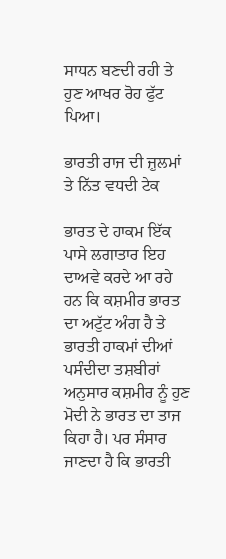ਸਾਧਨ ਬਣਦੀ ਰਹੀ ਤੇ ਹੁਣ ਆਖਰ ਰੋਹ ਫੁੱਟ ਪਿਆ।

ਭਾਰਤੀ ਰਾਜ ਦੀ ਜ਼ੁਲਮਾਂ ਤੇ ਨਿੱਤ ਵਧਦੀ ਟੇਕ

ਭਾਰਤ ਦੇ ਹਾਕਮ ਇੱਕ ਪਾਸੇ ਲਗਾਤਾਰ ਇਹ ਦਾਅਵੇ ਕਰਦੇ ਆ ਰਹੇ ਹਨ ਕਿ ਕਸ਼ਮੀਰ ਭਾਰਤ ਦਾ ਅਟੁੱਟ ਅੰਗ ਹੈ ਤੇ ਭਾਰਤੀ ਹਾਕਮਾਂ ਦੀਆਂ ਪਸੰਦੀਦਾ ਤਸ਼ਬੀਰਾਂ ਅਨੁਸਾਰ ਕਸ਼ਮੀਰ ਨੂੰ ਹੁਣ ਮੋਦੀ ਨੇ ਭਾਰਤ ਦਾ ਤਾਜ ਕਿਹਾ ਹੈ। ਪਰ ਸੰਸਾਰ ਜਾਣਦਾ ਹੈ ਕਿ ਭਾਰਤੀ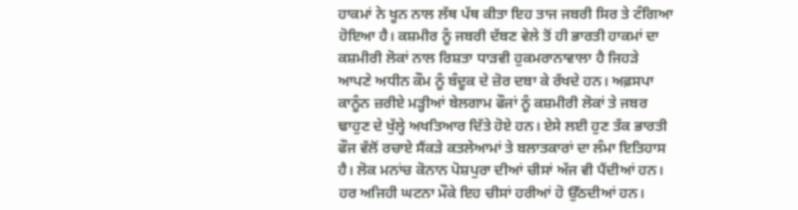ਹਾਕਮਾਂ ਨੇ ਖੂਨ ਨਾਲ ਲੱਥ ਪੱਥ ਕੀਤਾ ਇਹ ਤਾਜ ਜਬਰੀ ਸਿਰ ਤੇ ਟੰਗਿਆ ਹੋਇਆ ਹੈ। ਕਸ਼ਮੀਰ ਨੂੰ ਜਬਰੀ ਦੱਬਣ ਵੇਲੇ ਤੋਂ ਹੀ ਭਾਰਤੀ ਹਾਕਮਾਂ ਦਾ ਕਸ਼ਮੀਰੀ ਲੋਕਾਂ ਨਾਲ ਰਿਸ਼ਤਾ ਧਾੜਵੀ ਹੁਕਮਰਾਨਾਵਾਲਾ ਹੈ ਜਿਹੜੇ ਆਪਣੇ ਅਧੀਨ ਕੌਮ ਨੂੰ ਬੰਦੂਕ ਦੇ ਜ਼ੋਰ ਦਬਾ ਕੇ ਰੱਖਦੇ ਹਨ। ਅਫ਼ਸਪਾ ਕਾਨੂੰਨ ਜ਼ਰੀਏ ਮੜ੍ਹੀਆਂ ਬੇਲਗਾਮ ਫੌਜਾਂ ਨੂੰ ਕਸ਼ਮੀਰੀ ਲੋਕਾਂ ਤੇ ਜਬਰ ਢਾਹੁਣ ਦੇ ਖੁੱਲ੍ਹੇ ਅਖਤਿਆਰ ਦਿੱਤੇ ਹੋਏ ਹਨ। ਏਸੇ ਲਈ ਹੁਣ ਤੱਕ ਭਾਰਤੀ ਫੌਜ ਵੱਲੋਂ ਰਚਾਏ ਸੈਂਕੜੇ ਕਤਲੇਆਮਾਂ ਤੇ ਬਲਾਤਕਾਰਾਂ ਦਾ ਲੰਮਾ ਇਤਿਹਾਸ ਹੈ। ਲੋਕ ਮਨਾਂਚ ਕੋਨਾਨ ਪੋਸ਼ਪੁਰਾ ਦੀਆਂ ਚੀਸਾਂ ਅੱਜ ਵੀ ਪੈਂਦੀਆਂ ਹਨ। ਹਰ ਅਜਿਹੀ ਘਟਨਾ ਮੌਕੇ ਇਹ ਚੀਸਾਂ ਹਰੀਆਂ ਹੋ ਉੱਠਦੀਆਂ ਹਨ।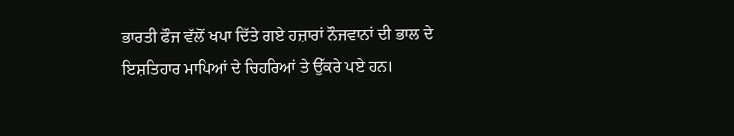ਭਾਰਤੀ ਫੌਜ ਵੱਲੋਂ ਖਪਾ ਦਿੱਤੇ ਗਏ ਹਜ਼ਾਰਾਂ ਨੌਜਵਾਨਾਂ ਦੀ ਭਾਲ ਦੇ ਇਸ਼ਤਿਹਾਰ ਮਾਪਿਆਂ ਦੇ ਚਿਹਰਿਆਂ ਤੇ ਉੱਕਰੇ ਪਏ ਹਨ।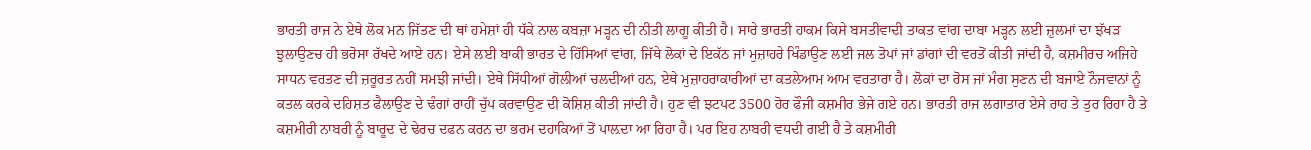ਭਾਰਤੀ ਰਾਜ ਨੇ ਏਥੇ ਲੋਕ ਮਨ ਜਿੱਤਣ ਦੀ ਥਾਂ ਹਮੇਸ਼ਾਂ ਹੀ ਧੱਕੇ ਨਾਲ ਕਬਜ਼ਾ ਮੜ੍ਹਨ ਦੀ ਨੀਤੀ ਲਾਗੂ ਕੀਤੀ ਹੈ। ਸਾਰੇ ਭਾਰਤੀ ਹਾਕਮ ਕਿਸੇ ਬਸਤੀਵਾਦੀ ਤਾਕਤ ਵਾਂਗ ਦਾਬਾ ਮੜ੍ਹਨ ਲਈ ਜ਼ੁਲਮਾਂ ਦਾ ਝੱਖੜ ਝੁਲਾਉਣਚ ਹੀ ਭਰੋਸਾ ਰੱਖਦੇ ਆਏ ਹਨ। ਏਸੇ ਲਈ ਬਾਕੀ ਭਾਰਤ ਦੇ ਹਿੱਸਿਆਂ ਵਾਂਗ, ਜਿੱਥੇ ਲੋਕਾਂ ਦੇ ਇਕੱਠ ਜਾਂ ਮੁਜ਼ਾਹਰੇ ਖਿੰਡਾਉਣ ਲਈ ਜਲ ਤੋਪਾਂ ਜਾਂ ਡਾਂਗਾਂ ਦੀ ਵਰਤੋਂ ਕੀਤੀ ਜਾਂਦੀ ਹੈ, ਕਸ਼ਮੀਰਚ ਅਜਿਹੇ ਸਾਧਨ ਵਰਤਣ ਦੀ ਜ਼ਰੂਰਤ ਨਹੀਂ ਸਮਝੀ ਜਾਂਦੀ। ਏਥੇ ਸਿੱਧੀਆਂ ਗੋਲੀਆਂ ਚਲਦੀਆਂ ਹਨ, ਏਥੇ ਮੁਜ਼ਾਹਰਾਕਾਰੀਆਂ ਦਾ ਕਤਲੇਆਮ ਆਮ ਵਰਤਾਰਾ ਹੈ। ਲੋਕਾਂ ਦਾ ਰੋਸ ਜਾਂ ਮੰਗ ਸੁਣਨ ਦੀ ਬਜਾਏ ਨੌਜਵਾਨਾਂ ਨੂੰ ਕਤਲ ਕਰਕੇ ਦਹਿਸ਼ਤ ਫੈਲਾਉਣ ਦੇ ਢੰਗਾਂ ਰਾਹੀਂ ਚੁੱਪ ਕਰਵਾਉਣ ਦੀ ਕੋਸ਼ਿਸ਼ ਕੀਤੀ ਜਾਂਦੀ ਹੈ। ਹੁਣ ਵੀ ਝਟਪਟ 3500 ਹੋਰ ਫੌਜੀ ਕਸ਼ਮੀਰ ਭੇਜੇ ਗਏ ਹਨ। ਭਾਰਤੀ ਰਾਜ ਲਗਾਤਾਰ ਏਸੇ ਰਾਹ ਤੇ ਤੁਰ ਰਿਹਾ ਹੈ ਤੇ ਕਸ਼ਮੀਰੀ ਨਾਬਰੀ ਨੂੰ ਬਾਰੂਦ ਦੇ ਢੇਰਚ ਦਫਨ ਕਰਨ ਦਾ ਭਰਮ ਦਹਾਕਿਆਂ ਤੋਂ ਪਾਲ਼ਦਾ ਆ ਰਿਹਾ ਹੈ। ਪਰ ਇਹ ਨਾਬਰੀ ਵਧਦੀ ਗਈ ਹੈ ਤੇ ਕਸ਼ਮੀਰੀ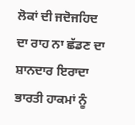ਲੋਕਾਂ ਦੀ ਜਦੋਜਹਿਦ ਦਾ ਰਾਹ ਨਾ ਛੱਡਣ ਦਾ ਸ਼ਾਨਦਾਰ ਇਰਾਦਾ ਭਾਰਤੀ ਹਾਕਮਾਂ ਨੂੰ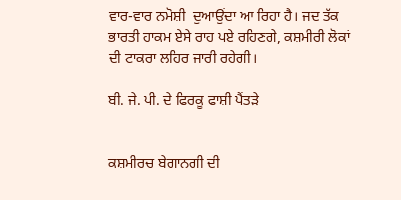ਵਾਰ-ਵਾਰ ਨਮੋਸ਼ੀ  ਦੁਆਉਂਦਾ ਆ ਰਿਹਾ ਹੈ। ਜਦ ਤੱਕ ਭਾਰਤੀ ਹਾਕਮ ਏਸੇ ਰਾਹ ਪਏ ਰਹਿਣਗੇ, ਕਸ਼ਮੀਰੀ ਲੋਕਾਂ ਦੀ ਟਾਕਰਾ ਲਹਿਰ ਜਾਰੀ ਰਹੇਗੀ।

ਬੀ. ਜੇ. ਪੀ. ਦੇ ਫਿਰਕੂ ਫਾਸ਼ੀ ਪੈਂਤੜੇ


ਕਸ਼ਮੀਰਚ ਬੇਗਾਨਗੀ ਦੀ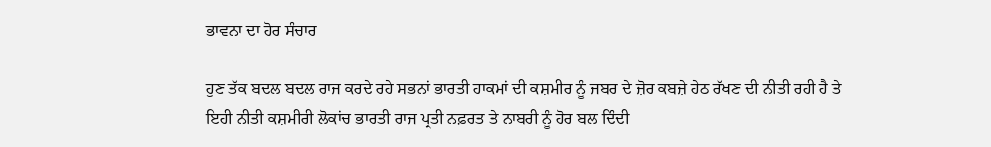ਭਾਵਨਾ ਦਾ ਹੋਰ ਸੰਚਾਰ

ਹੁਣ ਤੱਕ ਬਦਲ ਬਦਲ ਰਾਜ ਕਰਦੇ ਰਹੇ ਸਭਨਾਂ ਭਾਰਤੀ ਹਾਕਮਾਂ ਦੀ ਕਸ਼ਮੀਰ ਨੂੰ ਜਬਰ ਦੇ ਜ਼ੋਰ ਕਬਜ਼ੇ ਹੇਠ ਰੱਖਣ ਦੀ ਨੀਤੀ ਰਹੀ ਹੈ ਤੇ ਇਹੀ ਨੀਤੀ ਕਸ਼ਮੀਰੀ ਲੋਕਾਂਚ ਭਾਰਤੀ ਰਾਜ ਪ੍ਰਤੀ ਨਫ਼ਰਤ ਤੇ ਨਾਬਰੀ ਨੂੰ ਹੋਰ ਬਲ ਦਿੰਦੀ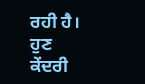ਰਹੀ ਹੈ। ਹੁਣ ਕੇਂਦਰੀ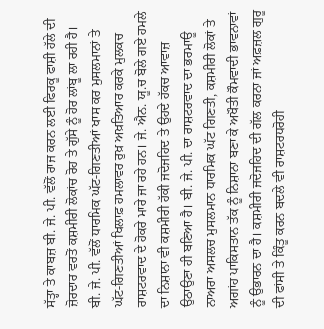ਸੱਤ੍ਹਾ ਤੇ ਕਾਬਜ਼ ਬੀ. ਜੇ. ਪੀ. ਵੱਲੋਂ ਰਾਜ ਕਰਨ ਲਈ ਫਿਰਕੂ ਫਾਸ਼ੀ ਹੱਲੇ ਦੀ ਜ਼ੋਰਦਾਰ ਵਰਤੋਂ ਕਸ਼ਮੀਰੀ ਲੋਕਾਂਚ ਰੋਹ ਤੇ ਗੁੱਸੇ ਨੂੰ ਹੋਰ ਲਾਂਬੂ ਲਾ ਰਹੀ ਹੈ। ਬੀ. ਜੇ. ਪੀ. ਵੱਲੋਂ ਧਾਰਮਿਕ ਘੱਟ-ਗਿਣਤੀਆਂ ਖਾਸ ਕਰ ਮੁਸਲਮਾਨਾਂ ਤੇ ਘੱਟ-ਗਿਣਤੀਆਂ ਖਿਲਾਫ਼ ਹਮਲਾਵਰ ਰੁਖ਼ ਅਖ਼ਤਿਆਰ ਕਰਕੇ ਮੁਲਕਚ ਰਾਸ਼ਟਰਵਾਦ ਦੇ ਹੋਕਰੇ ਮਾਰੇ ਜਾ ਰਹੇ ਹਨ। ਜੇ. ਐਨ. ਯੂ.ਚ ਬੋਲੇ ਗਏ ਹਮਲੇ ਦਾ ਨਿਸ਼ਾਨਾ ਵੀ ਕਸ਼ਮੀਰੀ ਹੱਕੀ ਜਦੋਜਹਿਦ ਤੇ ਉਹਦੇ ਹੱਕਚ ਆਵਾਜ਼ ਉਠਾਉਣਾ ਹੀ ਬਣਿਆ ਹੈ। ਬੀ. ਜੇ. ਪੀ. ਦਾ ਰਾਸ਼ਟਰਵਾਦ ਦਾ ਭਰਮਾਊ ਨਾਅਰਾ ਅਸਲਚ ਮੁਸਲਮਾਨ ਧਾਰਮਿਕ ਘੱਟ ਗਿਣਤੀ, ਕਸ਼ਮੀਰੀ ਲੋਕਾਂ ਤੇ ਅਗਾਂਹ ਪਾਕਿਸਤਾਨ ਤੱਕ ਨੂੰ ਨਿਸ਼ਾਨਾ ਬਣਾ ਕੇ ਅਖੌਤੀ ਕੌਮਵਾਦੀ ਭਾਵਨਾਵਾਂ ਨੂੰ ਉਭਾਰਨ ਦਾ ਹੈ। ਕਸ਼ਮੀਰੀ ਜਦੋਜਹਿਦ ਦੀ ਗੱਲ ਕਰਨਾ ਜਾਂ ਅਫ਼ਜ਼ਲ ਗੁਰੂ ਦੀ ਫਾਂਸੀ ਤੇ ਕਿੰਤੂ ਕਰਨ ਬਦਲੇ ਵੀ ਰਾਸ਼ਟਰਧਰੋਹੀ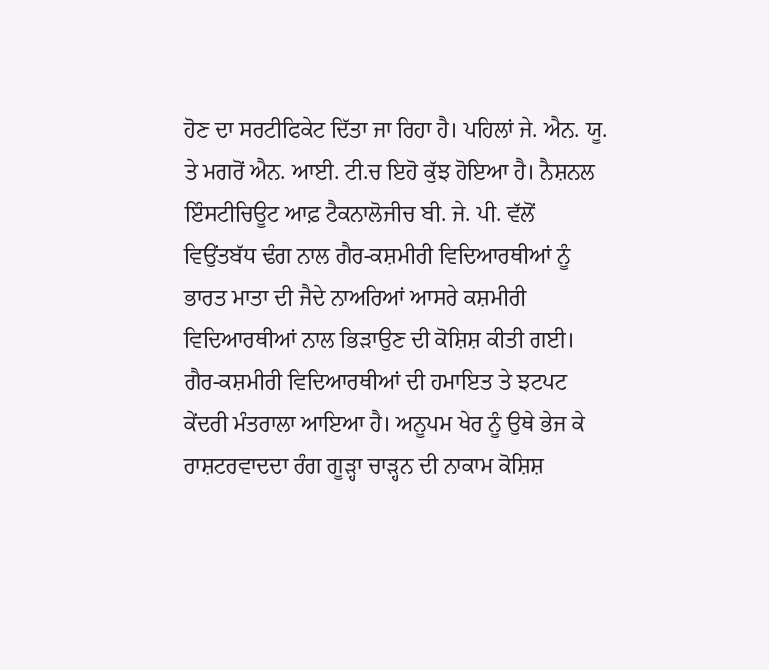ਹੋਣ ਦਾ ਸਰਟੀਫਿਕੇਟ ਦਿੱਤਾ ਜਾ ਰਿਹਾ ਹੈ। ਪਹਿਲਾਂ ਜੇ. ਐਨ. ਯੂ. ਤੇ ਮਗਰੋਂ ਐਨ. ਆਈ. ਟੀ.ਚ ਇਹੋ ਕੁੱਝ ਹੋਇਆ ਹੈ। ਨੈਸ਼ਨਲ ਇੰਸਟੀਚਿਊਟ ਆਫ਼ ਟੈਕਨਾਲੋਜੀਚ ਬੀ. ਜੇ. ਪੀ. ਵੱਲੋਂ ਵਿਉਂਤਬੱਧ ਢੰਗ ਨਾਲ ਗੈਰ-ਕਸ਼ਮੀਰੀ ਵਿਦਿਆਰਥੀਆਂ ਨੂੰ ਭਾਰਤ ਮਾਤਾ ਦੀ ਜੈਦੇ ਨਾਅਰਿਆਂ ਆਸਰੇ ਕਸ਼ਮੀਰੀ ਵਿਦਿਆਰਥੀਆਂ ਨਾਲ ਭਿੜਾਉਣ ਦੀ ਕੋਸ਼ਿਸ਼ ਕੀਤੀ ਗਈ। ਗੈਰ-ਕਸ਼ਮੀਰੀ ਵਿਦਿਆਰਥੀਆਂ ਦੀ ਹਮਾਇਤ ਤੇ ਝਟਪਟ ਕੇਂਦਰੀ ਮੰਤਰਾਲਾ ਆਇਆ ਹੈ। ਅਨੂਪਮ ਖੇਰ ਨੂੰ ਉਥੇ ਭੇਜ ਕੇ ਰਾਸ਼ਟਰਵਾਦਦਾ ਰੰਗ ਗੂੜ੍ਹਾ ਚਾੜ੍ਹਨ ਦੀ ਨਾਕਾਮ ਕੋਸ਼ਿਸ਼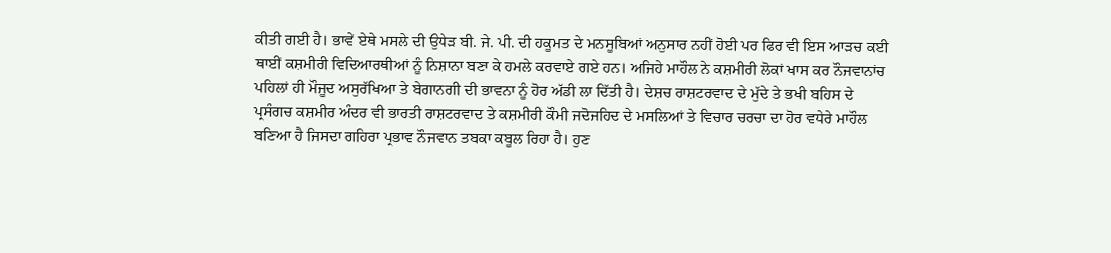ਕੀਤੀ ਗਈ ਹੈ। ਭਾਵੇਂ ਏਥੇ ਮਸਲੇ ਦੀ ਉਧੇੜ ਬੀ. ਜੇ. ਪੀ. ਦੀ ਹਕੂਮਤ ਦੇ ਮਨਸੂਬਿਆਂ ਅਨੁਸਾਰ ਨਹੀਂ ਹੋਈ ਪਰ ਫਿਰ ਵੀ ਇਸ ਆੜਚ ਕਈ ਥਾਈਂ ਕਸ਼ਮੀਰੀ ਵਿਦਿਆਰਥੀਆਂ ਨੂੰ ਨਿਸ਼ਾਨਾ ਬਣਾ ਕੇ ਹਮਲੇ ਕਰਵਾਏ ਗਏ ਹਨ। ਅਜਿਹੇ ਮਾਹੌਲ ਨੇ ਕਸ਼ਮੀਰੀ ਲੋਕਾਂ ਖਾਸ ਕਰ ਨੌਜਵਾਨਾਂਚ ਪਹਿਲਾਂ ਹੀ ਮੌਜੂਦ ਅਸੁਰੱਖਿਆ ਤੇ ਬੇਗਾਨਗੀ ਦੀ ਭਾਵਨਾ ਨੂੰ ਹੋਰ ਅੱਡੀ ਲਾ ਦਿੱਤੀ ਹੈ। ਦੇਸ਼ਚ ਰਾਸ਼ਟਰਵਾਦ ਦੇ ਮੁੱਦੇ ਤੇ ਭਖੀ ਬਹਿਸ ਦੇ ਪ੍ਰਸੰਗਚ ਕਸ਼ਮੀਰ ਅੰਦਰ ਵੀ ਭਾਰਤੀ ਰਾਸ਼ਟਰਵਾਦ ਤੇ ਕਸ਼ਮੀਰੀ ਕੌਮੀ ਜਦੋਜਹਿਦ ਦੇ ਮਸਲਿਆਂ ਤੇ ਵਿਚਾਰ ਚਰਚਾ ਦਾ ਹੋਰ ਵਧੇਰੇ ਮਾਹੌਲ ਬਣਿਆ ਹੈ ਜਿਸਦਾ ਗਹਿਰਾ ਪ੍ਰਭਾਵ ਨੌਜਵਾਨ ਤਬਕਾ ਕਬੂਲ ਰਿਹਾ ਹੈ। ਹੁਣ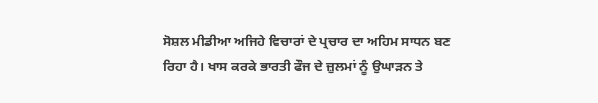ਸੋਸ਼ਲ ਮੀਡੀਆ ਅਜਿਹੇ ਵਿਚਾਰਾਂ ਦੇ ਪ੍ਰਚਾਰ ਦਾ ਅਹਿਮ ਸਾਧਨ ਬਣ ਰਿਹਾ ਹੈ। ਖਾਸ ਕਰਕੇ ਭਾਰਤੀ ਫੌਜ ਦੇ ਜ਼ੁਲਮਾਂ ਨੂੰ ਉਘਾੜਨ ਤੇ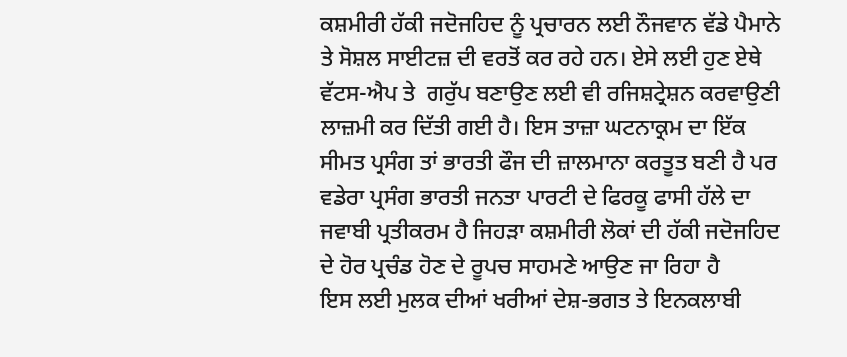ਕਸ਼ਮੀਰੀ ਹੱਕੀ ਜਦੋਜਹਿਦ ਨੂੰ ਪ੍ਰਚਾਰਨ ਲਈ ਨੌਜਵਾਨ ਵੱਡੇ ਪੈਮਾਨੇ ਤੇ ਸੋਸ਼ਲ ਸਾਈਟਜ਼ ਦੀ ਵਰਤੋਂ ਕਰ ਰਹੇ ਹਨ। ਏਸੇ ਲਈ ਹੁਣ ਏਥੇ ਵੱਟਸ-ਐਪ ਤੇ  ਗਰੁੱਪ ਬਣਾਉਣ ਲਈ ਵੀ ਰਜਿਸ਼ਟ੍ਰੇਸ਼ਨ ਕਰਵਾਉਣੀ ਲਾਜ਼ਮੀ ਕਰ ਦਿੱਤੀ ਗਈ ਹੈ। ਇਸ ਤਾਜ਼ਾ ਘਟਨਾਕ੍ਰਮ ਦਾ ਇੱਕ ਸੀਮਤ ਪ੍ਰਸੰਗ ਤਾਂ ਭਾਰਤੀ ਫੌਜ ਦੀ ਜ਼ਾਲਮਾਨਾ ਕਰਤੂਤ ਬਣੀ ਹੈ ਪਰ ਵਡੇਰਾ ਪ੍ਰਸੰਗ ਭਾਰਤੀ ਜਨਤਾ ਪਾਰਟੀ ਦੇ ਫਿਰਕੂ ਫਾਸੀ ਹੱਲੇ ਦਾ ਜਵਾਬੀ ਪ੍ਰਤੀਕਰਮ ਹੈ ਜਿਹੜਾ ਕਸ਼ਮੀਰੀ ਲੋਕਾਂ ਦੀ ਹੱਕੀ ਜਦੋਜਹਿਦ ਦੇ ਹੋਰ ਪ੍ਰਚੰਡ ਹੋਣ ਦੇ ਰੂਪਚ ਸਾਹਮਣੇ ਆਉਣ ਜਾ ਰਿਹਾ ਹੈ
ਇਸ ਲਈ ਮੁਲਕ ਦੀਆਂ ਖਰੀਆਂ ਦੇਸ਼-ਭਗਤ ਤੇ ਇਨਕਲਾਬੀ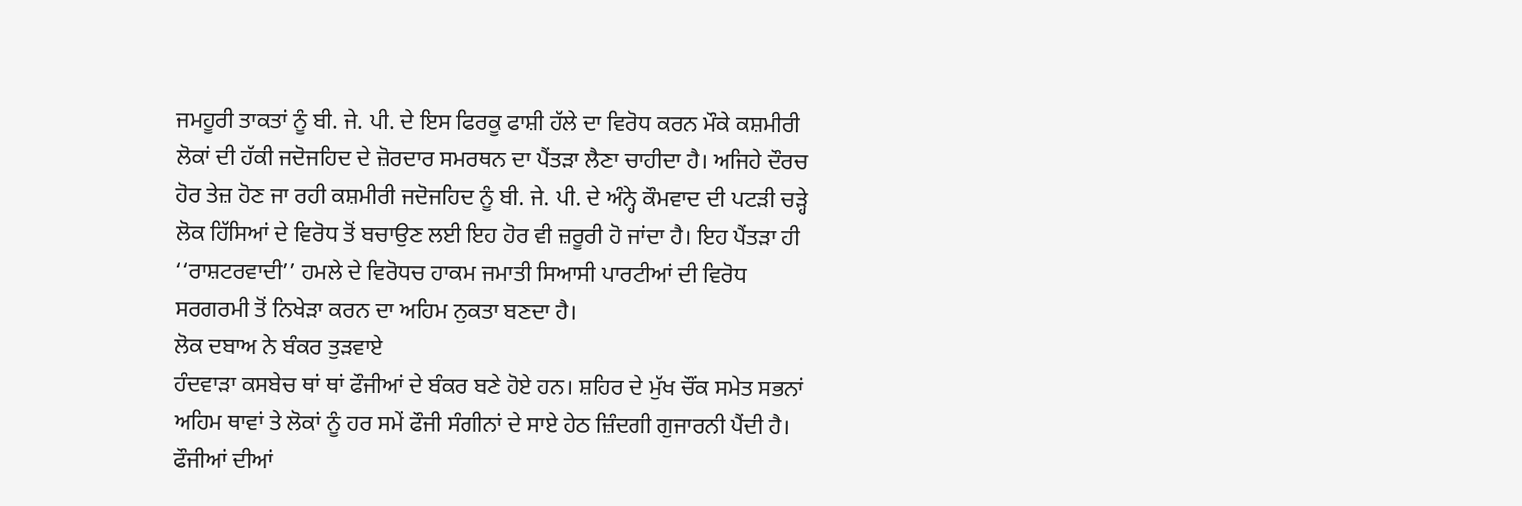ਜਮਹੂਰੀ ਤਾਕਤਾਂ ਨੂੰ ਬੀ. ਜੇ. ਪੀ. ਦੇ ਇਸ ਫਿਰਕੂ ਫਾਸ਼ੀ ਹੱਲੇ ਦਾ ਵਿਰੋਧ ਕਰਨ ਮੌਕੇ ਕਸ਼ਮੀਰੀ ਲੋਕਾਂ ਦੀ ਹੱਕੀ ਜਦੋਜਹਿਦ ਦੇ ਜ਼ੋਰਦਾਰ ਸਮਰਥਨ ਦਾ ਪੈਂਤੜਾ ਲੈਣਾ ਚਾਹੀਦਾ ਹੈ। ਅਜਿਹੇ ਦੌਰਚ ਹੋਰ ਤੇਜ਼ ਹੋਣ ਜਾ ਰਹੀ ਕਸ਼ਮੀਰੀ ਜਦੋਜਹਿਦ ਨੂੰ ਬੀ. ਜੇ. ਪੀ. ਦੇ ਅੰਨ੍ਹੇ ਕੌਮਵਾਦ ਦੀ ਪਟੜੀ ਚੜ੍ਹੇ ਲੋਕ ਹਿੱਸਿਆਂ ਦੇ ਵਿਰੋਧ ਤੋਂ ਬਚਾਉਣ ਲਈ ਇਹ ਹੋਰ ਵੀ ਜ਼ਰੂਰੀ ਹੋ ਜਾਂਦਾ ਹੈ। ਇਹ ਪੈਂਤੜਾ ਹੀ ‘‘ਰਾਸ਼ਟਰਵਾਦੀ’’ ਹਮਲੇ ਦੇ ਵਿਰੋਧਚ ਹਾਕਮ ਜਮਾਤੀ ਸਿਆਸੀ ਪਾਰਟੀਆਂ ਦੀ ਵਿਰੋਧ ਸਰਗਰਮੀ ਤੋਂ ਨਿਖੇੜਾ ਕਰਨ ਦਾ ਅਹਿਮ ਨੁਕਤਾ ਬਣਦਾ ਹੈ।
ਲੋਕ ਦਬਾਅ ਨੇ ਬੰਕਰ ਤੁੜਵਾਏ
ਹੰਦਵਾੜਾ ਕਸਬੇਚ ਥਾਂ ਥਾਂ ਫੌਜੀਆਂ ਦੇ ਬੰਕਰ ਬਣੇ ਹੋਏ ਹਨ। ਸ਼ਹਿਰ ਦੇ ਮੁੱਖ ਚੌਂਕ ਸਮੇਤ ਸਭਨਾਂ ਅਹਿਮ ਥਾਵਾਂ ਤੇ ਲੋਕਾਂ ਨੂੰ ਹਰ ਸਮੇਂ ਫੌਜੀ ਸੰਗੀਨਾਂ ਦੇ ਸਾਏ ਹੇਠ ਜ਼ਿੰਦਗੀ ਗੁਜਾਰਨੀ ਪੈਂਦੀ ਹੈ। ਫੌਜੀਆਂ ਦੀਆਂ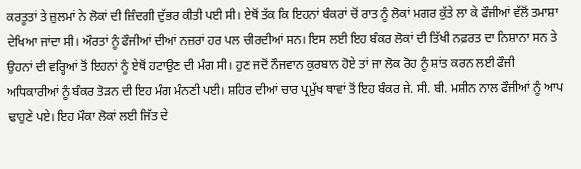ਕਰਤੂਤਾਂ ਤੇ ਜ਼ੁਲਮਾਂ ਨੇ ਲੋਕਾਂ ਦੀ ਜ਼ਿੰਦਗੀ ਦੁੱਭਰ ਕੀਤੀ ਪਈ ਸੀ। ਏਥੋਂ ਤੱਕ ਕਿ ਇਹਨਾਂ ਬੰਕਰਾਂ ਚੋਂ ਰਾਤ ਨੂੰ ਲੋਕਾਂ ਮਗਰ ਕੁੱਤੇ ਲਾ ਕੇ ਫੌਜੀਆਂ ਵੱਲੋਂ ਤਮਾਸ਼ਾ ਦੇਖਿਆ ਜਾਂਦਾ ਸੀ। ਔਰਤਾਂ ਨੂੰ ਫੌਜੀਆਂ ਦੀਆਂ ਨਜ਼ਰਾਂ ਹਰ ਪਲ ਚੀਰਦੀਆਂ ਸਨ। ਇਸ ਲਈ ਇਹ ਬੰਕਰ ਲੋਕਾਂ ਦੀ ਤਿੱਖੀ ਨਫ਼ਰਤ ਦਾ ਨਿਸ਼ਾਨਾ ਸਨ ਤੇ ਉਹਨਾਂ ਦੀ ਵਰ੍ਹਿਆਂ ਤੋਂ ਇਹਨਾਂ ਨੂੰ ਏਥੋਂ ਹਟਾਉਣ ਦੀ ਮੰਗ ਸੀ। ਹੁਣ ਜਦੋਂ ਨੌਜਵਾਨ ਕੁਰਬਾਨ ਹੋਏ ਤਾਂ ਜਾ ਲੋਕ ਰੋਹ ਨੂੰ ਸ਼ਾਂਤ ਕਰਨ ਲਈ ਫੌਜੀ ਅਧਿਕਾਰੀਆਂ ਨੂੰ ਬੰਕਰ ਤੋੜਨ ਦੀ ਇਹ ਮੰਗ ਮੰਨਣੀ ਪਈ। ਸ਼ਹਿਰ ਦੀਆਂ ਚਾਰ ਪ੍ਰਮੁੱਖ ਥਾਵਾਂ ਤੋਂ ਇਹ ਬੰਕਰ ਜੇ. ਸੀ. ਬੀ. ਮਸ਼ੀਨ ਨਾਲ ਫੌਜੀਆਂ ਨੂੰ ਆਪ ਢਾਹੁਣੇ ਪਏ। ਇਹ ਮੌਕਾ ਲੋਕਾਂ ਲਈ ਜਿੱਤ ਦੇ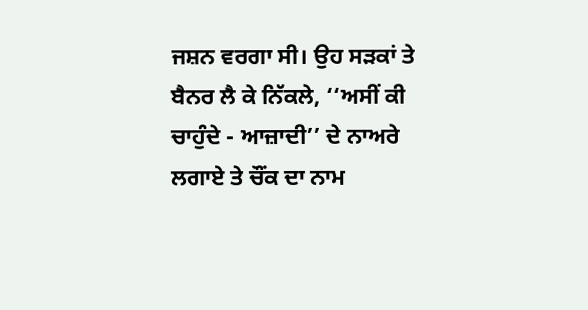ਜਸ਼ਨ ਵਰਗਾ ਸੀ। ਉਹ ਸੜਕਾਂ ਤੇ ਬੈਨਰ ਲੈ ਕੇ ਨਿੱਕਲੇ, ‘‘ਅਸੀਂ ਕੀ ਚਾਹੁੰਦੇ - ਆਜ਼ਾਦੀ’’ ਦੇ ਨਾਅਰੇ ਲਗਾਏ ਤੇ ਚੌਂਕ ਦਾ ਨਾਮ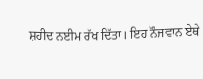ਸ਼ਹੀਦ ਨਈਮ ਰੱਖ ਦਿੱਤਾ। ਇਹ ਨੌਜਵਾਨ ਏਥੇ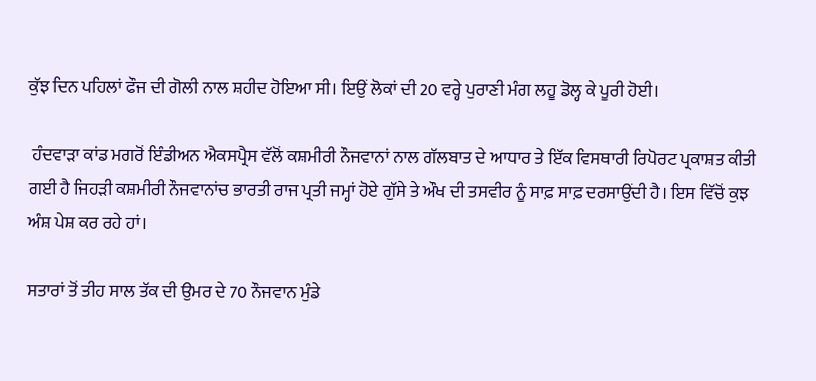ਕੁੱਝ ਦਿਨ ਪਹਿਲਾਂ ਫੌਜ ਦੀ ਗੋਲੀ ਨਾਲ ਸ਼ਹੀਦ ਹੋਇਆ ਸੀ। ਇਉਂ ਲੋਕਾਂ ਦੀ 20 ਵਰ੍ਹੇ ਪੁਰਾਣੀ ਮੰਗ ਲਹੂ ਡੋਲ੍ਹ ਕੇ ਪੂਰੀ ਹੋਈ।

 ਹੰਦਵਾੜਾ ਕਾਂਡ ਮਗਰੋਂ ਇੰਡੀਅਨ ਐਕਸਪ੍ਰੈਸ ਵੱਲੋਂ ਕਸ਼ਮੀਰੀ ਨੌਜਵਾਨਾਂ ਨਾਲ ਗੱਲਬਾਤ ਦੇ ਆਧਾਰ ਤੇ ਇੱਕ ਵਿਸਥਾਰੀ ਰਿਪੋਰਟ ਪ੍ਰਕਾਸ਼ਤ ਕੀਤੀ ਗਈ ਹੈ ਜਿਹੜੀ ਕਸ਼ਮੀਰੀ ਨੌਜਵਾਨਾਂਚ ਭਾਰਤੀ ਰਾਜ ਪ੍ਰਤੀ ਜਮ੍ਹਾਂ ਹੋਏ ਗੁੱਸੇ ਤੇ ਔਖ ਦੀ ਤਸਵੀਰ ਨੂੰ ਸਾਫ਼ ਸਾਫ਼ ਦਰਸਾਉਂਦੀ ਹੈ। ਇਸ ਵਿੱਚੋਂ ਕੁਝ ਅੰਸ਼ ਪੇਸ਼ ਕਰ ਰਹੇ ਹਾਂ।

ਸਤਾਰਾਂ ਤੋਂ ਤੀਹ ਸਾਲ ਤੱਕ ਦੀ ਉਮਰ ਦੇ 70 ਨੌਜਵਾਨ ਮੁੰਡੇ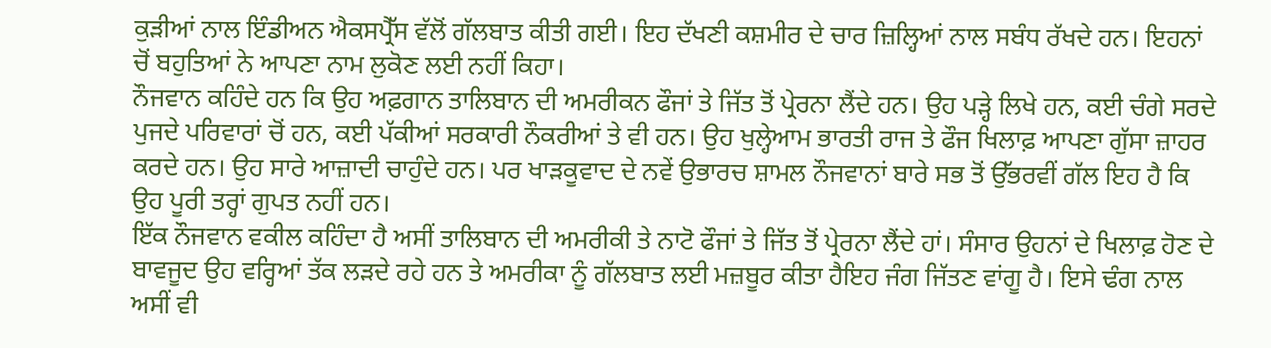ਕੁੜੀਆਂ ਨਾਲ ਇੰਡੀਅਨ ਐਕਸਪ੍ਰੈੱਸ ਵੱਲੋਂ ਗੱਲਬਾਤ ਕੀਤੀ ਗਈ। ਇਹ ਦੱਖਣੀ ਕਸ਼ਮੀਰ ਦੇ ਚਾਰ ਜ਼ਿਲ੍ਹਿਆਂ ਨਾਲ ਸਬੰਧ ਰੱਖਦੇ ਹਨ। ਇਹਨਾਂ ਚੋਂ ਬਹੁਤਿਆਂ ਨੇ ਆਪਣਾ ਨਾਮ ਲੁਕੋਣ ਲਈ ਨਹੀਂ ਕਿਹਾ।
ਨੌਜਵਾਨ ਕਹਿੰਦੇ ਹਨ ਕਿ ਉਹ ਅਫ਼ਗਾਨ ਤਾਲਿਬਾਨ ਦੀ ਅਮਰੀਕਨ ਫੌਜਾਂ ਤੇ ਜਿੱਤ ਤੋਂ ਪ੍ਰੇਰਨਾ ਲੈਂਦੇ ਹਨ। ਉਹ ਪੜ੍ਹੇ ਲਿਖੇ ਹਨ, ਕਈ ਚੰਗੇ ਸਰਦੇ ਪੁਜਦੇ ਪਰਿਵਾਰਾਂ ਚੋਂ ਹਨ, ਕਈ ਪੱਕੀਆਂ ਸਰਕਾਰੀ ਨੌਕਰੀਆਂ ਤੇ ਵੀ ਹਨ। ਉਹ ਖੁਲ੍ਹੇਆਮ ਭਾਰਤੀ ਰਾਜ ਤੇ ਫੌਜ ਖਿਲਾਫ਼ ਆਪਣਾ ਗੁੱਸਾ ਜ਼ਾਹਰ ਕਰਦੇ ਹਨ। ਉਹ ਸਾਰੇ ਆਜ਼ਾਦੀ ਚਾਹੁੰਦੇ ਹਨ। ਪਰ ਖਾੜਕੂਵਾਦ ਦੇ ਨਵੇਂ ਉਭਾਰਚ ਸ਼ਾਮਲ ਨੌਜਵਾਨਾਂ ਬਾਰੇ ਸਭ ਤੋਂ ਉੱਭਰਵੀਂ ਗੱਲ ਇਹ ਹੈ ਕਿ ਉਹ ਪੂਰੀ ਤਰ੍ਹਾਂ ਗੁਪਤ ਨਹੀਂ ਹਨ।
ਇੱਕ ਨੌਜਵਾਨ ਵਕੀਲ ਕਹਿੰਦਾ ਹੈ ਅਸੀਂ ਤਾਲਿਬਾਨ ਦੀ ਅਮਰੀਕੀ ਤੇ ਨਾਟੋ ਫੌਜਾਂ ਤੇ ਜਿੱਤ ਤੋਂ ਪ੍ਰੇਰਨਾ ਲੈਂਦੇ ਹਾਂ। ਸੰਸਾਰ ਉਹਨਾਂ ਦੇ ਖਿਲਾਫ਼ ਹੋਣ ਦੇ ਬਾਵਜੂਦ ਉਹ ਵਰ੍ਹਿਆਂ ਤੱਕ ਲੜਦੇ ਰਹੇ ਹਨ ਤੇ ਅਮਰੀਕਾ ਨੂੰ ਗੱਲਬਾਤ ਲਈ ਮਜ਼ਬੂਰ ਕੀਤਾ ਹੈਇਹ ਜੰਗ ਜਿੱਤਣ ਵਾਂਗੂ ਹੈ। ਇਸੇ ਢੰਗ ਨਾਲ ਅਸੀਂ ਵੀ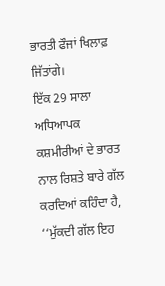ਭਾਰਤੀ ਫੌਜਾਂ ਖਿਲਾਫ਼ ਜਿੱਤਾਂਗੇ।
ਇੱਕ 29 ਸਾਲਾ ਅਧਿਆਪਕ ਕਸ਼ਮੀਰੀਆਂ ਦੇ ਭਾਰਤ ਨਾਲ ਰਿਸ਼ਤੇ ਬਾਰੇ ਗੱਲ ਕਰਦਿਆਂ ਕਹਿੰਦਾ ਹੈ, ‘‘ਮੁੱਕਦੀ ਗੱਲ ਇਹ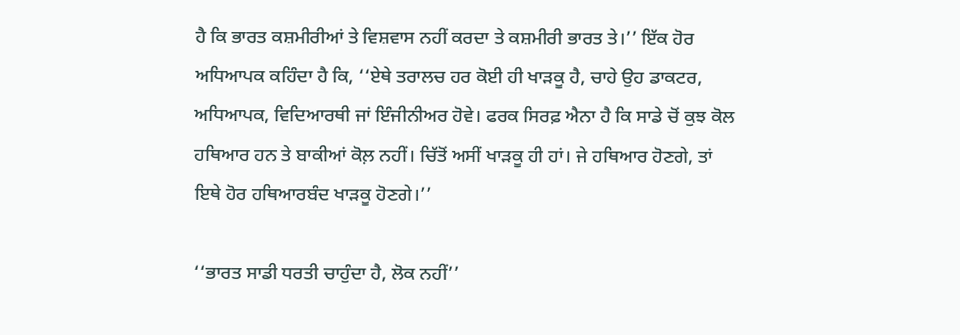ਹੈ ਕਿ ਭਾਰਤ ਕਸ਼ਮੀਰੀਆਂ ਤੇ ਵਿਸ਼ਵਾਸ ਨਹੀਂ ਕਰਦਾ ਤੇ ਕਸ਼ਮੀਰੀ ਭਾਰਤ ਤੇ।’’ ਇੱਕ ਹੋਰ ਅਧਿਆਪਕ ਕਹਿੰਦਾ ਹੈ ਕਿ, ‘‘ਏਥੇ ਤਰਾਲਚ ਹਰ ਕੋਈ ਹੀ ਖਾੜਕੂ ਹੈ, ਚਾਹੇ ਉਹ ਡਾਕਟਰ, ਅਧਿਆਪਕ, ਵਿਦਿਆਰਥੀ ਜਾਂ ਇੰਜੀਨੀਅਰ ਹੋਵੇ। ਫਰਕ ਸਿਰਫ਼ ਐਨਾ ਹੈ ਕਿ ਸਾਡੇ ਚੋਂ ਕੁਝ ਕੋਲ ਹਥਿਆਰ ਹਨ ਤੇ ਬਾਕੀਆਂ ਕੋਲ਼ ਨਹੀਂ। ਚਿੱਤੋਂ ਅਸੀਂ ਖਾੜਕੂ ਹੀ ਹਾਂ। ਜੇ ਹਥਿਆਰ ਹੋਣਗੇ, ਤਾਂ ਇਥੇ ਹੋਰ ਹਥਿਆਰਬੰਦ ਖਾੜਕੂ ਹੋਣਗੇ।’’

‘‘ਭਾਰਤ ਸਾਡੀ ਧਰਤੀ ਚਾਹੁੰਦਾ ਹੈ, ਲੋਕ ਨਹੀਂ’’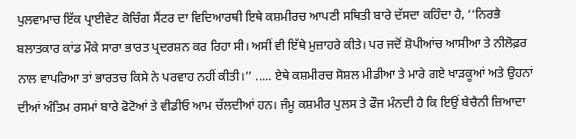ਪੁਲਵਾਮਾਚ ਇੱਕ ਪ੍ਰਾਈਵੇਟ ਕੋਚਿੰਗ ਸੈਂਟਰ ਦਾ ਵਿਦਿਆਰਥੀ ਇਥੇ ਕਸ਼ਮੀਰਚ ਆਪਣੀ ਸਥਿਤੀ ਬਾਰੇ ਦੱਸਦਾ ਕਹਿੰਦਾ ਹੈ, ‘‘ਨਿਰਭੈ ਬਲਾਤਕਾਰ ਕਾਂਡ ਮੌਕੇ ਸਾਰਾ ਭਾਰਤ ਪ੍ਰਦਰਸ਼ਨ ਕਰ ਰਿਹਾ ਸੀ। ਅਸੀਂ ਵੀ ਇੱਥੇ ਮੁਜ਼ਾਹਰੇ ਕੀਤੇ। ਪਰ ਜਦੋਂ ਸ਼ੋਪੀਆਂਚ ਆਸੀਆ ਤੇ ਨੀਲੋਫ਼ਰ ਨਾਲ ਵਾਪਰਿਆ ਤਾਂ ਭਾਰਤਚ ਕਿਸੇ ਨੇ ਪਰਵਾਹ ਨਹੀਂ ਕੀਤੀ।’’ ..... ਏਥੇ ਕਸ਼ਮੀਰਚ ਸੋਸ਼ਲ ਮੀਡੀਆ ਤੇ ਮਾਰੇ ਗਏ ਖਾੜਕੂਆਂ ਅਤੇ ਉਹਨਾਂ ਦੀਆਂ ਅੰਤਿਮ ਰਸਮਾਂ ਬਾਰੇ ਫੋਟੋਆਂ ਤੇ ਵੀਡੀਓ ਆਮ ਚੱਲਦੀਆਂ ਹਨ। ਜੰਮੂ ਕਸ਼ਮੀਰ ਪੁਲਸ ਤੇ ਫੌਜ ਮੰਨਦੀ ਹੈ ਕਿ ਇਉਂ ਬੇਚੈਨੀ ਜ਼ਿਆਦਾ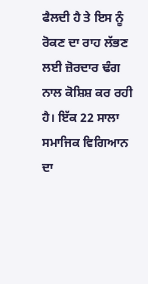ਫੈਲਦੀ ਹੈ ਤੇ ਇਸ ਨੂੰ ਰੋਕਣ ਦਾ ਰਾਹ ਲੱਭਣ ਲਈ ਜ਼ੋਰਦਾਰ ਢੰਗ ਨਾਲ ਕੋਸ਼ਿਸ਼ ਕਰ ਰਹੀ ਹੈ। ਇੱਕ 22 ਸਾਲਾ ਸਮਾਜਿਕ ਵਿਗਿਆਨ ਦਾ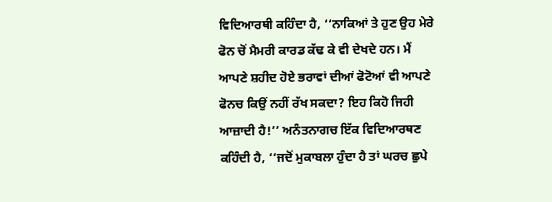ਵਿਦਿਆਰਥੀ ਕਹਿੰਦਾ ਹੈ, ‘‘ਨਾਕਿਆਂ ਤੇ ਹੁਣ ਉਹ ਮੇਰੇ ਫੋਨ ਚੋਂ ਮੈਮਰੀ ਕਾਰਡ ਕੱਢ ਕੇ ਵੀ ਦੇਖਦੇ ਹਨ। ਮੈਂ ਆਪਣੇ ਸ਼ਹੀਦ ਹੋਏ ਭਰਾਵਾਂ ਦੀਆਂ ਫੋਟੋਆਂ ਵੀ ਆਪਣੇ ਫੋਨਚ ਕਿਉਂ ਨਹੀਂ ਰੱਖ ਸਕਦਾ? ਇਹ ਕਿਹੋ ਜਿਹੀ ਆਜ਼ਾਦੀ ਹੈ!’’ ਅਨੰਤਨਾਗਚ ਇੱਕ ਵਿਦਿਆਰਥਣ ਕਹਿੰਦੀ ਹੈ, ‘‘ਜਦੋਂ ਮੁਕਾਬਲਾ ਹੁੰਦਾ ਹੈ ਤਾਂ ਘਰਚ ਛੁਪੇ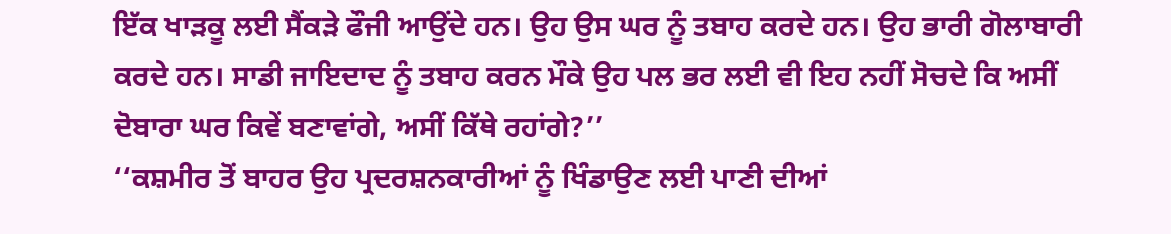ਇੱਕ ਖਾੜਕੂ ਲਈ ਸੈਂਕੜੇ ਫੌਜੀ ਆਉਂਦੇ ਹਨ। ਉਹ ਉਸ ਘਰ ਨੂੰ ਤਬਾਹ ਕਰਦੇ ਹਨ। ਉਹ ਭਾਰੀ ਗੋਲਾਬਾਰੀ ਕਰਦੇ ਹਨ। ਸਾਡੀ ਜਾਇਦਾਦ ਨੂੰ ਤਬਾਹ ਕਰਨ ਮੌਕੇ ਉਹ ਪਲ ਭਰ ਲਈ ਵੀ ਇਹ ਨਹੀਂ ਸੋਚਦੇ ਕਿ ਅਸੀਂ ਦੋਬਾਰਾ ਘਰ ਕਿਵੇਂ ਬਣਾਵਾਂਗੇ, ਅਸੀਂ ਕਿੱਥੇ ਰਹਾਂਗੇ?’’
‘‘ਕਸ਼ਮੀਰ ਤੋਂ ਬਾਹਰ ਉਹ ਪ੍ਰਦਰਸ਼ਨਕਾਰੀਆਂ ਨੂੰ ਖਿੰਡਾਉਣ ਲਈ ਪਾਣੀ ਦੀਆਂ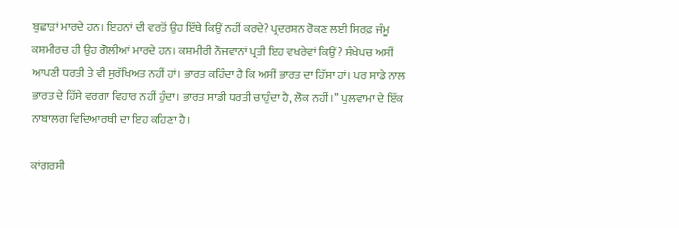ਬੁਛਾੜਾਂ ਮਾਰਦੇ ਹਨ। ਇਹਨਾਂ ਦੀ ਵਰਤੋਂ ਉਹ ਇੱਥੇ ਕਿਉਂ ਨਹੀਂ ਕਰਦੇ? ਪ੍ਰਦਰਸ਼ਨ ਰੋਕਣ ਲਈ ਸਿਰਫ਼ ਜੰਮੂ ਕਸ਼ਮੀਰਚ ਹੀ ਉਹ ਗੋਲੀਆਂ ਮਾਰਦੇ ਹਨ। ਕਸ਼ਮੀਰੀ ਨੌਜਵਾਨਾਂ ਪ੍ਰਤੀ ਇਹ ਵਖਰੇਵਾਂ ਕਿਉਂ? ਸੰਖੇਪਚ ਅਸੀਂ ਆਪਣੀ ਧਰਤੀ ਤੇ ਵੀ ਸੁਰੱਖਿਅਤ ਨਹੀਂ ਹਾਂ। ਭਾਰਤ ਕਹਿੰਦਾ ਹੈ ਕਿ ਅਸੀਂ ਭਾਰਤ ਦਾ ਹਿੱਸਾ ਹਾਂ। ਪਰ ਸਾਡੇ ਨਾਲ ਭਾਰਤ ਦੇ ਹਿੱਸੇ ਵਰਗਾ ਵਿਹਾਰ ਨਹੀਂ ਹੁੰਦਾ। ਭਾਰਤ ਸਾਡੀ ਧਰਤੀ ਚਾਹੁੰਦਾ ਹੈ, ਲੋਕ ਨਹੀਂ।’’ ਪੁਲਵਾਮਾ ਦੇ ਇੱਕ ਨਾਬਾਲਗ ਵਿਦਿਆਰਥੀ ਦਾ ਇਹ ਕਹਿਣਾ ਹੈ।

ਕਾਂਗਰਸੀ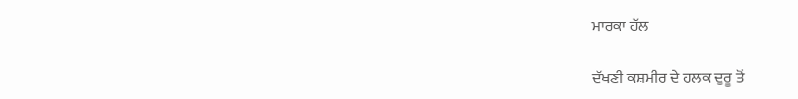ਮਾਰਕਾ ਹੱਲ

ਦੱਖਣੀ ਕਸ਼ਮੀਰ ਦੇ ਹਲਕ ਦੁਰੂ ਤੋਂ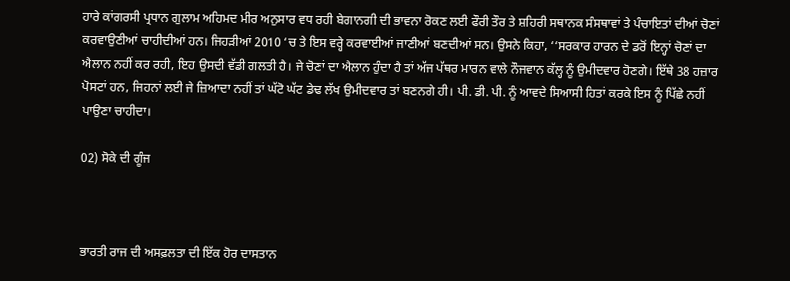ਹਾਰੇ ਕਾਂਗਰਸੀ ਪ੍ਰਧਾਨ ਗੁਲਾਮ ਅਹਿਮਦ ਮੀਰ ਅਨੁਸਾਰ ਵਧ ਰਹੀ ਬੇਗਾਨਗੀ ਦੀ ਭਾਵਨਾ ਰੋਕਣ ਲਈ ਫੌਰੀ ਤੌਰ ਤੇ ਸ਼ਹਿਰੀ ਸਥਾਨਕ ਸੰਸਥਾਵਾਂ ਤੇ ਪੰਚਾਇਤਾਂ ਦੀਆਂ ਚੋਣਾਂ ਕਰਵਾਉਣੀਆਂ ਚਾਹੀਦੀਆਂ ਹਨ। ਜਿਹੜੀਆਂ 2010 ‘ਚ ਤੇ ਇਸ ਵਰ੍ਹੇ ਕਰਵਾਈਆਂ ਜਾਣੀਆਂ ਬਣਦੀਆਂ ਸਨ। ਉਸਨੇ ਕਿਹਾ, ‘‘ਸਰਕਾਰ ਹਾਰਨ ਦੇ ਡਰੋਂ ਇਨ੍ਹਾਂ ਚੋਣਾਂ ਦਾ ਐਲਾਨ ਨਹੀਂ ਕਰ ਰਹੀ, ਇਹ ਉਸਦੀ ਵੱਡੀ ਗਲਤੀ ਹੈ। ਜੇ ਚੋਣਾਂ ਦਾ ਐਲਾਨ ਹੁੰਦਾ ਹੈ ਤਾਂ ਅੱਜ ਪੱਥਰ ਮਾਰਨ ਵਾਲੇ ਨੌਜਵਾਨ ਕੱਲ੍ਹ ਨੂੰ ਉਮੀਦਵਾਰ ਹੋਣਗੇ। ਇੱਥੇ 38 ਹਜ਼ਾਰ ਪੋਸਟਾਂ ਹਨ, ਜਿਹਨਾਂ ਲਈ ਜੇ ਜ਼ਿਆਦਾ ਨਹੀਂ ਤਾਂ ਘੱਟੋ ਘੱਟ ਡੇਢ ਲੱਖ ਉਮੀਦਵਾਰ ਤਾਂ ਬਣਨਗੇ ਹੀ। ਪੀ. ਡੀ. ਪੀ. ਨੂੰ ਆਵਦੇ ਸਿਆਸੀ ਹਿਤਾਂ ਕਰਕੇ ਇਸ ਨੂੰ ਪਿੱਛੇ ਨਹੀਂ ਪਾਉਣਾ ਚਾਹੀਦਾ।

02) ਸੋਕੇ ਦੀ ਗੂੰਜ



ਭਾਰਤੀ ਰਾਜ ਦੀ ਅਸਫ਼ਲਤਾ ਦੀ ਇੱਕ ਹੋਰ ਦਾਸਤਾਨ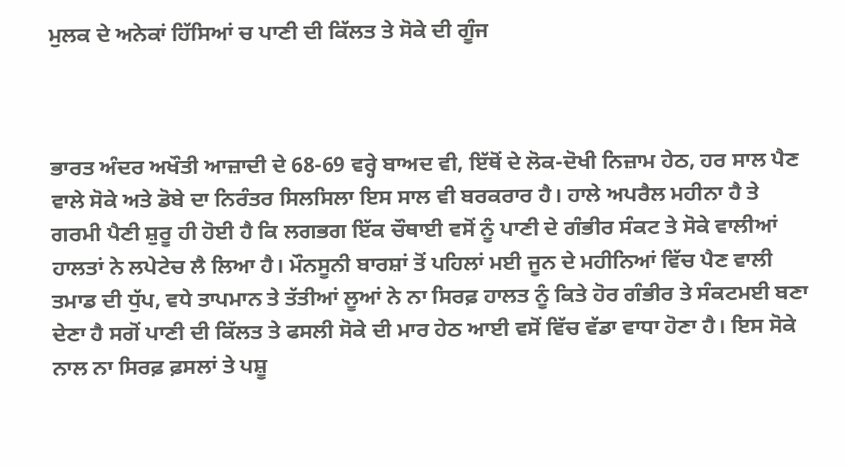ਮੁਲਕ ਦੇ ਅਨੇਕਾਂ ਹਿੱਸਿਆਂ ਚ ਪਾਣੀ ਦੀ ਕਿੱਲਤ ਤੇ ਸੋਕੇ ਦੀ ਗੂੰਜ



ਭਾਰਤ ਅੰਦਰ ਅਖੌਤੀ ਆਜ਼ਾਦੀ ਦੇ 68-69 ਵਰ੍ਹੇ ਬਾਅਦ ਵੀ, ਇੱਥੋਂ ਦੇ ਲੋਕ-ਦੋਖੀ ਨਿਜ਼ਾਮ ਹੇਠ, ਹਰ ਸਾਲ ਪੈਣ ਵਾਲੇ ਸੋਕੇ ਅਤੇ ਡੋਬੇ ਦਾ ਨਿਰੰਤਰ ਸਿਲਸਿਲਾ ਇਸ ਸਾਲ ਵੀ ਬਰਕਰਾਰ ਹੈ। ਹਾਲੇ ਅਪਰੈਲ ਮਹੀਨਾ ਹੈ ਤੇ ਗਰਮੀ ਪੈਣੀ ਸ਼ੁਰੂ ਹੀ ਹੋਈ ਹੈ ਕਿ ਲਗਭਗ ਇੱਕ ਚੌਥਾਈ ਵਸੋਂ ਨੂੰ ਪਾਣੀ ਦੇ ਗੰਭੀਰ ਸੰਕਟ ਤੇ ਸੋਕੇ ਵਾਲੀਆਂ ਹਾਲਤਾਂ ਨੇ ਲਪੇਟੇਚ ਲੈ ਲਿਆ ਹੈ। ਮੌਨਸੂਨੀ ਬਾਰਸ਼ਾਂ ਤੋਂ ਪਹਿਲਾਂ ਮਈ ਜੂਨ ਦੇ ਮਹੀਨਿਆਂ ਵਿੱਚ ਪੈਣ ਵਾਲੀ ਤਮਾਡ ਦੀ ਧੁੱਪ, ਵਧੇ ਤਾਪਮਾਨ ਤੇ ਤੱਤੀਆਂ ਲੂਆਂ ਨੇ ਨਾ ਸਿਰਫ਼ ਹਾਲਤ ਨੂੰ ਕਿਤੇ ਹੋਰ ਗੰਭੀਰ ਤੇ ਸੰਕਟਮਈ ਬਣਾ ਦੇਣਾ ਹੈ ਸਗੋਂ ਪਾਣੀ ਦੀ ਕਿੱਲਤ ਤੇ ਫਸਲੀ ਸੋਕੇ ਦੀ ਮਾਰ ਹੇਠ ਆਈ ਵਸੋਂ ਵਿੱਚ ਵੱਡਾ ਵਾਧਾ ਹੋਣਾ ਹੈ। ਇਸ ਸੋਕੇ ਨਾਲ ਨਾ ਸਿਰਫ਼ ਫ਼ਸਲਾਂ ਤੇ ਪਸ਼ੂ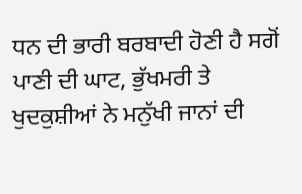ਧਨ ਦੀ ਭਾਰੀ ਬਰਬਾਦੀ ਹੋਣੀ ਹੈ ਸਗੋਂ ਪਾਣੀ ਦੀ ਘਾਟ, ਭੁੱਖਮਰੀ ਤੇ ਖੁਦਕੁਸ਼ੀਆਂ ਨੇ ਮਨੁੱਖੀ ਜਾਨਾਂ ਦੀ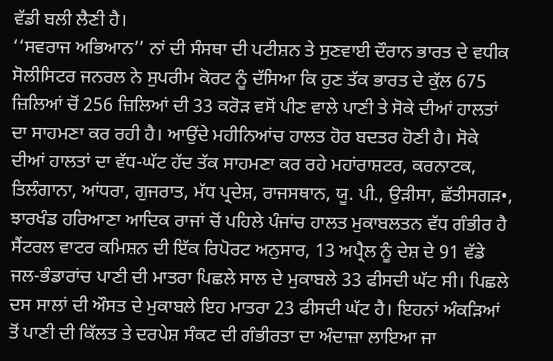ਵੱਡੀ ਬਲੀ ਲੈਣੀ ਹੈ।
‘‘ਸਵਰਾਜ ਅਭਿਆਨ’’ ਨਾਂ ਦੀ ਸੰਸਥਾ ਦੀ ਪਟੀਸ਼ਨ ਤੇ ਸੁਣਵਾਈ ਦੌਰਾਨ ਭਾਰਤ ਦੇ ਵਧੀਕ ਸੋਲੀਸਿਟਰ ਜਨਰਲ ਨੇ ਸੁਪਰੀਮ ਕੋਰਟ ਨੂੰ ਦੱਸਿਆ ਕਿ ਹੁਣ ਤੱਕ ਭਾਰਤ ਦੇ ਕੁੱਲ 675 ਜ਼ਿਲਿਆਂ ਚੋਂ 256 ਜ਼ਿਲਿਆਂ ਦੀ 33 ਕਰੋੜ ਵਸੋਂ ਪੀਣ ਵਾਲੇ ਪਾਣੀ ਤੇ ਸੋਕੇ ਦੀਆਂ ਹਾਲਤਾਂ ਦਾ ਸਾਹਮਣਾ ਕਰ ਰਹੀ ਹੈ। ਆਉਂਦੇ ਮਹੀਨਿਆਂਚ ਹਾਲਤ ਹੋਰ ਬਦਤਰ ਹੋਣੀ ਹੈ। ਸੋਕੇ ਦੀਆਂ ਹਾਲਤਾਂ ਦਾ ਵੱਧ-ਘੱਟ ਹੱਦ ਤੱਕ ਸਾਹਮਣਾ ਕਰ ਰਹੇ ਮਹਾਂਰਾਸ਼ਟਰ, ਕਰਨਾਟਕ, ਤਿਲੰਗਾਨਾ, ਆਂਧਰਾ, ਗੁਜਰਾਤ, ਮੱਧ ਪ੍ਰਦੇਸ਼, ਰਾਜਸਥਾਨ, ਯੂ. ਪੀ., ਉੜੀਸਾ, ਛੱਤੀਸਗੜ•, ਝਾਰਖੰਡ ਹਰਿਆਣਾ ਆਦਿਕ ਰਾਜਾਂ ਚੋਂ ਪਹਿਲੇ ਪੰਜਾਂਚ ਹਾਲਤ ਮੁਕਾਬਲਤਨ ਵੱਧ ਗੰਭੀਰ ਹੈ
ਸੈਂਟਰਲ ਵਾਟਰ ਕਮਿਸ਼ਨ ਦੀ ਇੱਕ ਰਿਪੋਰਟ ਅਨੁਸਾਰ, 13 ਅਪ੍ਰੈਲ ਨੂੰ ਦੇਸ਼ ਦੇ 91 ਵੱਡੇ ਜਲ-ਭੰਡਾਰਾਂਚ ਪਾਣੀ ਦੀ ਮਾਤਰਾ ਪਿਛਲੇ ਸਾਲ ਦੇ ਮੁਕਾਬਲੇ 33 ਫੀਸਦੀ ਘੱਟ ਸੀ। ਪਿਛਲੇ ਦਸ ਸਾਲਾਂ ਦੀ ਔਸਤ ਦੇ ਮੁਕਾਬਲੇ ਇਹ ਮਾਤਰਾ 23 ਫੀਸਦੀ ਘੱਟ ਹੈ। ਇਹਨਾਂ ਅੰਕੜਿਆਂ ਤੋਂ ਪਾਣੀ ਦੀ ਕਿੱਲਤ ਤੇ ਦਰਪੇਸ਼ ਸੰਕਟ ਦੀ ਗੰਭੀਰਤਾ ਦਾ ਅੰਦਾਜ਼ਾ ਲਾਇਆ ਜਾ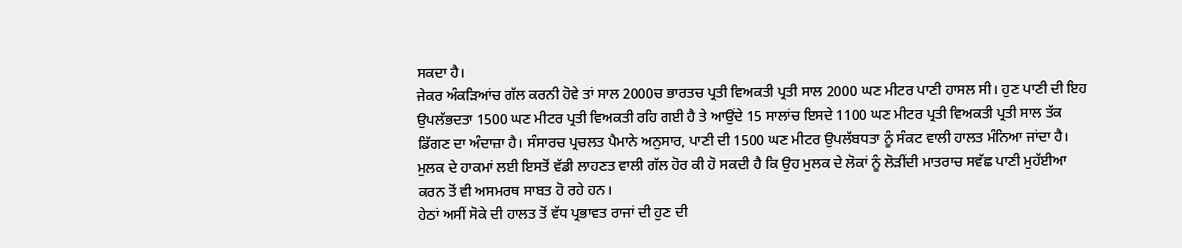ਸਕਦਾ ਹੈ।
ਜੇਕਰ ਅੰਕੜਿਆਂਚ ਗੱਲ ਕਰਨੀ ਹੋਵੇ ਤਾਂ ਸਾਲ 2000ਚ ਭਾਰਤਚ ਪ੍ਰਤੀ ਵਿਅਕਤੀ ਪ੍ਰਤੀ ਸਾਲ 2000 ਘਣ ਮੀਟਰ ਪਾਣੀ ਹਾਸਲ ਸੀ। ਹੁਣ ਪਾਣੀ ਦੀ ਇਹ ਉਪਲੱਭਦਤਾ 1500 ਘਣ ਮੀਟਰ ਪ੍ਰਤੀ ਵਿਅਕਤੀ ਰਹਿ ਗਈ ਹੈ ਤੇ ਆਉਂਦੇ 15 ਸਾਲਾਂਚ ਇਸਦੇ 1100 ਘਣ ਮੀਟਰ ਪ੍ਰਤੀ ਵਿਅਕਤੀ ਪ੍ਰਤੀ ਸਾਲ ਤੱਕ ਡਿੱਗਣ ਦਾ ਅੰਦਾਜ਼ਾ ਹੈ। ਸੰਸਾਰਚ ਪ੍ਰਚਲਤ ਪੈਮਾਨੇ ਅਨੁਸਾਰ, ਪਾਣੀ ਦੀ 1500 ਘਣ ਮੀਟਰ ਉਪਲੱਬਧਤਾ ਨੂੰ ਸੰਕਟ ਵਾਲੀ ਹਾਲਤ ਮੰਨਿਆ ਜਾਂਦਾ ਹੈ। ਮੁਲਕ ਦੇ ਹਾਕਮਾਂ ਲਈ ਇਸਤੋਂ ਵੱਡੀ ਲਾਹਣਤ ਵਾਲੀ ਗੱਲ ਹੋਰ ਕੀ ਹੋ ਸਕਦੀ ਹੈ ਕਿ ਉਹ ਮੁਲਕ ਦੇ ਲੋਕਾਂ ਨੂੰ ਲੋੜੀਂਦੀ ਮਾਤਰਾਚ ਸਵੱਛ ਪਾਣੀ ਮੁਹੱਈਆ ਕਰਨ ਤੋਂ ਵੀ ਅਸਮਰਥ ਸਾਬਤ ਹੋ ਰਹੇ ਹਨ।
ਹੇਠਾਂ ਅਸੀਂ ਸੋਕੇ ਦੀ ਹਾਲਤ ਤੋਂ ਵੱਧ ਪ੍ਰਭਾਵਤ ਰਾਜਾਂ ਦੀ ਹੁਣ ਦੀ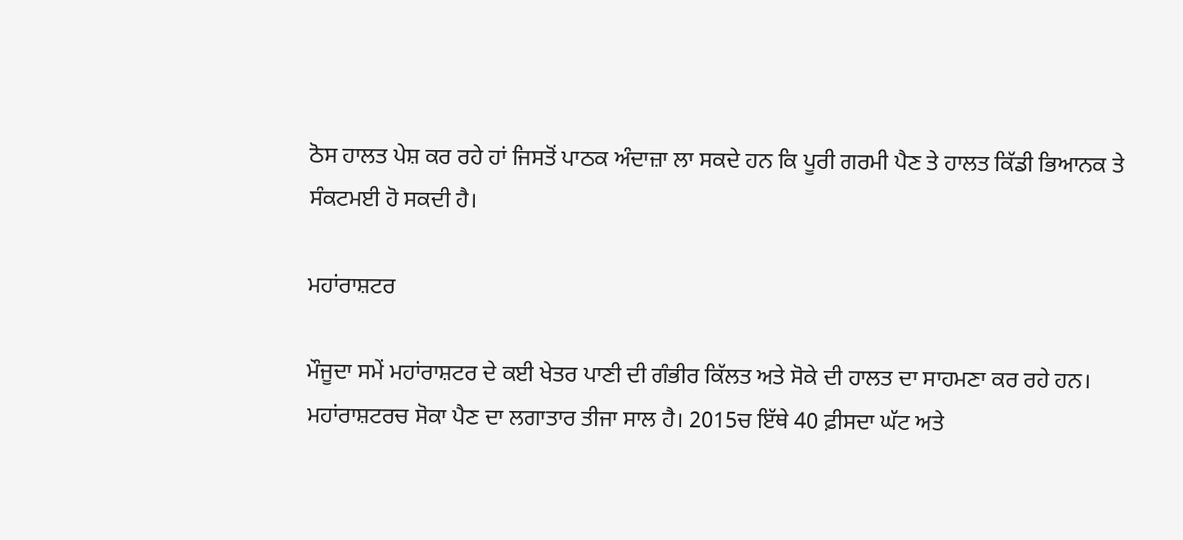ਠੋਸ ਹਾਲਤ ਪੇਸ਼ ਕਰ ਰਹੇ ਹਾਂ ਜਿਸਤੋਂ ਪਾਠਕ ਅੰਦਾਜ਼ਾ ਲਾ ਸਕਦੇ ਹਨ ਕਿ ਪੂਰੀ ਗਰਮੀ ਪੈਣ ਤੇ ਹਾਲਤ ਕਿੱਡੀ ਭਿਆਨਕ ਤੇ ਸੰਕਟਮਈ ਹੋ ਸਕਦੀ ਹੈ।

ਮਹਾਂਰਾਸ਼ਟਰ

ਮੌਜੂਦਾ ਸਮੇਂ ਮਹਾਂਰਾਸ਼ਟਰ ਦੇ ਕਈ ਖੇਤਰ ਪਾਣੀ ਦੀ ਗੰਭੀਰ ਕਿੱਲਤ ਅਤੇ ਸੋਕੇ ਦੀ ਹਾਲਤ ਦਾ ਸਾਹਮਣਾ ਕਰ ਰਹੇ ਹਨ।
ਮਹਾਂਰਾਸ਼ਟਰਚ ਸੋਕਾ ਪੈਣ ਦਾ ਲਗਾਤਾਰ ਤੀਜਾ ਸਾਲ ਹੈ। 2015ਚ ਇੱਥੇ 40 ਫ਼ੀਸਦਾ ਘੱਟ ਅਤੇ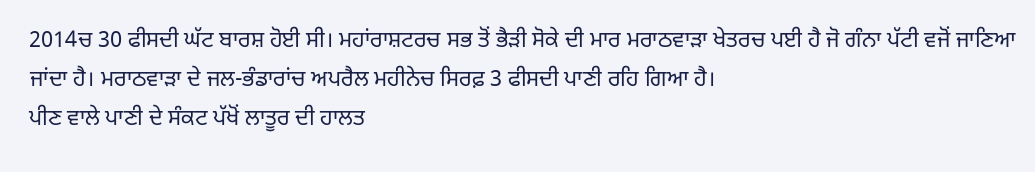2014ਚ 30 ਫੀਸਦੀ ਘੱਟ ਬਾਰਸ਼ ਹੋਈ ਸੀ। ਮਹਾਂਰਾਸ਼ਟਰਚ ਸਭ ਤੋਂ ਭੈੜੀ ਸੋਕੇ ਦੀ ਮਾਰ ਮਰਾਠਵਾੜਾ ਖੇਤਰਚ ਪਈ ਹੈ ਜੋ ਗੰਨਾ ਪੱਟੀ ਵਜੋਂ ਜਾਣਿਆ ਜਾਂਦਾ ਹੈ। ਮਰਾਠਵਾੜਾ ਦੇ ਜਲ-ਭੰਡਾਰਾਂਚ ਅਪਰੈਲ ਮਹੀਨੇਚ ਸਿਰਫ਼ 3 ਫੀਸਦੀ ਪਾਣੀ ਰਹਿ ਗਿਆ ਹੈ।
ਪੀਣ ਵਾਲੇ ਪਾਣੀ ਦੇ ਸੰਕਟ ਪੱਖੋਂ ਲਾਤੂਰ ਦੀ ਹਾਲਤ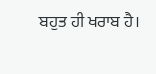ਬਹੁਤ ਹੀ ਖਰਾਬ ਹੈ।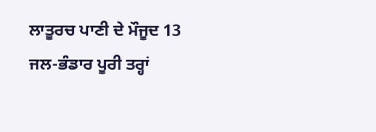ਲਾਤੂਰਚ ਪਾਣੀ ਦੇ ਮੌਜੂਦ 13 ਜਲ-ਭੰਡਾਰ ਪੂਰੀ ਤਰ੍ਹਾਂ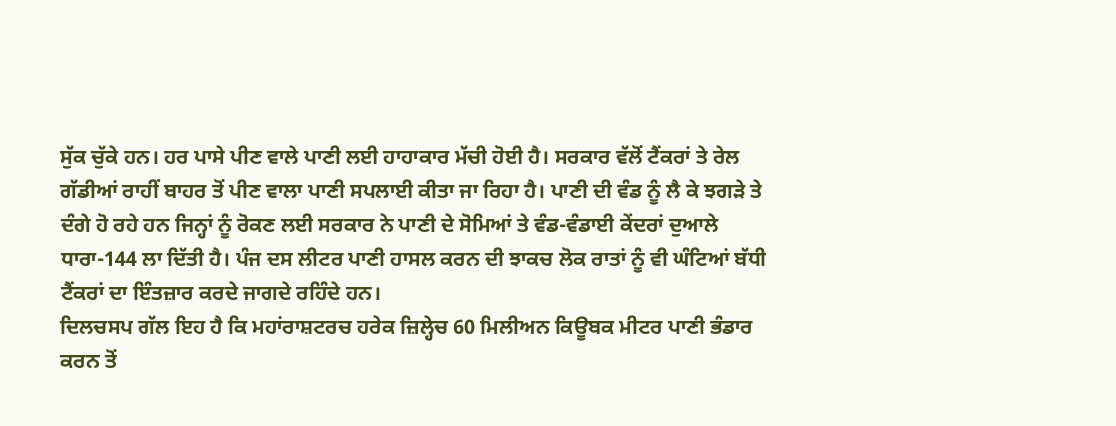ਸੁੱਕ ਚੁੱਕੇ ਹਨ। ਹਰ ਪਾਸੇ ਪੀਣ ਵਾਲੇ ਪਾਣੀ ਲਈ ਹਾਹਾਕਾਰ ਮੱਚੀ ਹੋਈ ਹੈ। ਸਰਕਾਰ ਵੱਲੋਂ ਟੈਂਕਰਾਂ ਤੇ ਰੇਲ ਗੱਡੀਆਂ ਰਾਹੀਂ ਬਾਹਰ ਤੋਂ ਪੀਣ ਵਾਲਾ ਪਾਣੀ ਸਪਲਾਈ ਕੀਤਾ ਜਾ ਰਿਹਾ ਹੈ। ਪਾਣੀ ਦੀ ਵੰਡ ਨੂੰ ਲੈ ਕੇ ਝਗੜੇ ਤੇ ਦੰਗੇ ਹੋ ਰਹੇ ਹਨ ਜਿਨ੍ਹਾਂ ਨੂੰ ਰੋਕਣ ਲਈ ਸਰਕਾਰ ਨੇ ਪਾਣੀ ਦੇ ਸੋਮਿਆਂ ਤੇ ਵੰਡ-ਵੰਡਾਈ ਕੇਂਦਰਾਂ ਦੁਆਲੇ ਧਾਰਾ-144 ਲਾ ਦਿੱਤੀ ਹੈ। ਪੰਜ ਦਸ ਲੀਟਰ ਪਾਣੀ ਹਾਸਲ ਕਰਨ ਦੀ ਝਾਕਚ ਲੋਕ ਰਾਤਾਂ ਨੂੰ ਵੀ ਘੰਟਿਆਂ ਬੱਧੀ ਟੈਂਕਰਾਂ ਦਾ ਇੰਤਜ਼ਾਰ ਕਰਦੇ ਜਾਗਦੇ ਰਹਿੰਦੇ ਹਨ।
ਦਿਲਚਸਪ ਗੱਲ ਇਹ ਹੈ ਕਿ ਮਹਾਂਰਾਸ਼ਟਰਚ ਹਰੇਕ ਜ਼ਿਲ੍ਹੇਚ 60 ਮਿਲੀਅਨ ਕਿਊਬਕ ਮੀਟਰ ਪਾਣੀ ਭੰਡਾਰ ਕਰਨ ਤੋਂ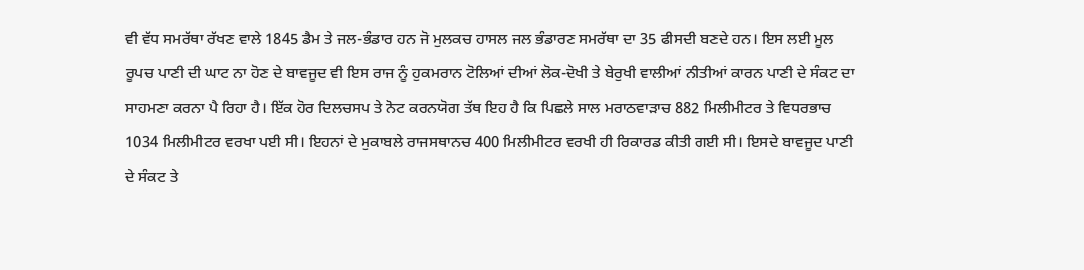ਵੀ ਵੱਧ ਸਮਰੱਥਾ ਰੱਖਣ ਵਾਲੇ 1845 ਡੈਮ ਤੇ ਜਲ-ਭੰਡਾਰ ਹਨ ਜੋ ਮੁਲਕਚ ਹਾਸਲ ਜਲ ਭੰਡਾਰਣ ਸਮਰੱਥਾ ਦਾ 35 ਫੀਸਦੀ ਬਣਦੇ ਹਨ। ਇਸ ਲਈ ਮੂਲ ਰੂਪਚ ਪਾਣੀ ਦੀ ਘਾਟ ਨਾ ਹੋਣ ਦੇ ਬਾਵਜੂਦ ਵੀ ਇਸ ਰਾਜ ਨੂੰ ਹੁਕਮਰਾਨ ਟੋਲਿਆਂ ਦੀਆਂ ਲੋਕ-ਦੋਖੀ ਤੇ ਬੇਰੁਖੀ ਵਾਲੀਆਂ ਨੀਤੀਆਂ ਕਾਰਨ ਪਾਣੀ ਦੇ ਸੰਕਟ ਦਾ ਸਾਹਮਣਾ ਕਰਨਾ ਪੈ ਰਿਹਾ ਹੈ। ਇੱਕ ਹੋਰ ਦਿਲਚਸਪ ਤੇ ਨੋਟ ਕਰਨਯੋਗ ਤੱਥ ਇਹ ਹੈ ਕਿ ਪਿਛਲੇ ਸਾਲ ਮਰਾਠਵਾੜਾਚ 882 ਮਿਲੀਮੀਟਰ ਤੇ ਵਿਧਰਭਾਚ 1034 ਮਿਲੀਮੀਟਰ ਵਰਖਾ ਪਈ ਸੀ। ਇਹਨਾਂ ਦੇ ਮੁਕਾਬਲੇ ਰਾਜਸਥਾਨਚ 400 ਮਿਲੀਮੀਟਰ ਵਰਖੀ ਹੀ ਰਿਕਾਰਡ ਕੀਤੀ ਗਈ ਸੀ। ਇਸਦੇ ਬਾਵਜੂਦ ਪਾਣੀ ਦੇ ਸੰਕਟ ਤੇ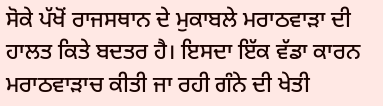ਸੋਕੇ ਪੱਖੋਂ ਰਾਜਸਥਾਨ ਦੇ ਮੁਕਾਬਲੇ ਮਰਾਠਵਾੜਾ ਦੀ ਹਾਲਤ ਕਿਤੇ ਬਦਤਰ ਹੈ। ਇਸਦਾ ਇੱਕ ਵੱਡਾ ਕਾਰਨ ਮਰਾਠਵਾੜਾਚ ਕੀਤੀ ਜਾ ਰਹੀ ਗੰਨੇ ਦੀ ਖੇਤੀ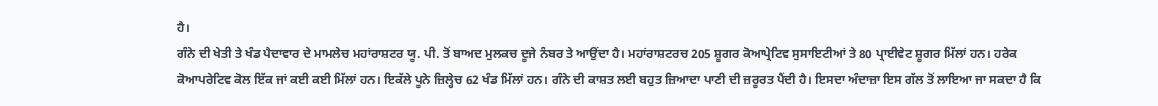ਹੈ।
ਗੰਨੇ ਦੀ ਖੇਤੀ ਤੇ ਖੰਡ ਪੈਦਾਵਾਰ ਦੇ ਮਾਮਲੇਚ ਮਹਾਂਰਾਸ਼ਟਰ ਯੂ. ਪੀ. ਤੋਂ ਬਾਅਦ ਮੁਲਕਚ ਦੂਜੇ ਨੰਬਰ ਤੇ ਆਉਂਦਾ ਹੈ। ਮਹਾਂਰਾਸ਼ਟਰਚ 205 ਸ਼ੂਗਰ ਕੋਆਪ੍ਰੇਟਿਵ ਸੁਸਾਇਟੀਆਂ ਤੇ 80 ਪ੍ਰਾਈਵੇਟ ਸ਼ੂਗਰ ਮਿੱਲਾਂ ਹਨ। ਹਰੇਕ ਕੋਆਪਰੇਟਿਵ ਕੋਲ ਇੱਕ ਜਾਂ ਕਈ ਕਈ ਮਿੱਲਾਂ ਹਨ। ਇਕੱਲੇ ਪੂਨੇ ਜ਼ਿਲ੍ਹੇਚ 62 ਖੰਡ ਮਿੱਲਾਂ ਹਨ। ਗੰਨੇ ਦੀ ਕਾਸ਼ਤ ਲਈ ਬਹੁਤ ਜ਼ਿਆਦਾ ਪਾਣੀ ਦੀ ਜ਼ਰੂਰਤ ਪੈਂਦੀ ਹੈ। ਇਸਦਾ ਅੰਦਾਜ਼ਾ ਇਸ ਗੱਲ ਤੋਂ ਲਾਇਆ ਜਾ ਸਕਦਾ ਹੈ ਕਿ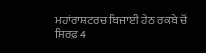ਮਹਾਂਰਾਸ਼ਟਰਚ ਬਿਜਾਈ ਹੇਠ ਰਕਬੇ ਚੋਂ ਸਿਰਫ਼ 4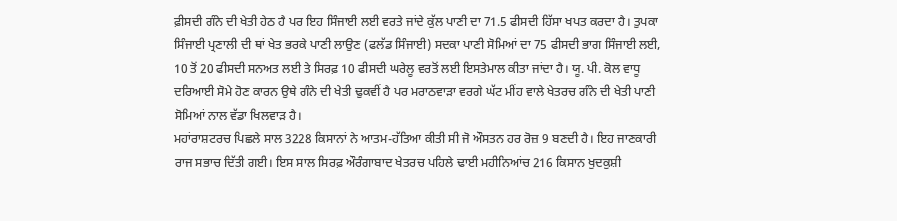ਫ਼ੀਸਦੀ ਗੰਨੇ ਦੀ ਖੇਤੀ ਹੇਠ ਹੈ ਪਰ ਇਹ ਸਿੰਜਾਈ ਲਈ ਵਰਤੇ ਜਾਂਦੇ ਕੁੱਲ ਪਾਣੀ ਦਾ 71.5 ਫੀਸਦੀ ਹਿੱਸਾ ਖਪਤ ਕਰਦਾ ਹੈ। ਤੁਪਕਾ ਸਿੰਜਾਈ ਪ੍ਰਣਾਲੀ ਦੀ ਥਾਂ ਖੇਤ ਭਰਕੇ ਪਾਣੀ ਲਾਉਣ (ਫਲੱਡ ਸਿੰਜਾਈ) ਸਦਕਾ ਪਾਣੀ ਸੋਮਿਆਂ ਦਾ 75 ਫੀਸਦੀ ਭਾਗ ਸਿੰਜਾਈ ਲਈ, 10 ਤੋਂ 20 ਫੀਸਦੀ ਸਨਅਤ ਲਈ ਤੇ ਸਿਰਫ਼ 10 ਫੀਸਦੀ ਘਰੇਲੂ ਵਰਤੋਂ ਲਈ ਇਸਤੇਮਾਲ ਕੀਤਾ ਜਾਂਦਾ ਹੈ। ਯੂ. ਪੀ. ਕੋਲ ਵਾਧੂ ਦਰਿਆਈ ਸੋਮੇ ਹੋਣ ਕਾਰਨ ਉਥੇ ਗੰਨੇ ਦੀ ਖੇਤੀ ਢੁਕਵੀਂ ਹੈ ਪਰ ਮਰਾਠਵਾੜਾ ਵਰਗੇ ਘੱਟ ਮੀਂਹ ਵਾਲੇ ਖੇਤਰਚ ਗੰਨੇ ਦੀ ਖੇਤੀ ਪਾਣੀ ਸੋਮਿਆਂ ਨਾਲ ਵੱਡਾ ਖਿਲਵਾੜ ਹੈ।
ਮਹਾਂਰਾਸ਼ਟਰਚ ਪਿਛਲੇ ਸਾਲ 3228 ਕਿਸਾਨਾਂ ਨੇ ਆਤਮ-ਹੱਤਿਆ ਕੀਤੀ ਸੀ ਜੋ ਔਸਤਨ ਹਰ ਰੋਜ਼ 9 ਬਣਦੀ ਹੈ। ਇਹ ਜਾਣਕਾਰੀ ਰਾਜ ਸਭਾਚ ਦਿੱਤੀ ਗਈ। ਇਸ ਸਾਲ ਸਿਰਫ਼ ਔਰੰਗਾਬਾਦ ਖੇਤਰਚ ਪਹਿਲੇ ਢਾਈ ਮਹੀਨਿਆਂਚ 216 ਕਿਸਾਨ ਖੁਦਕੁਸ਼ੀ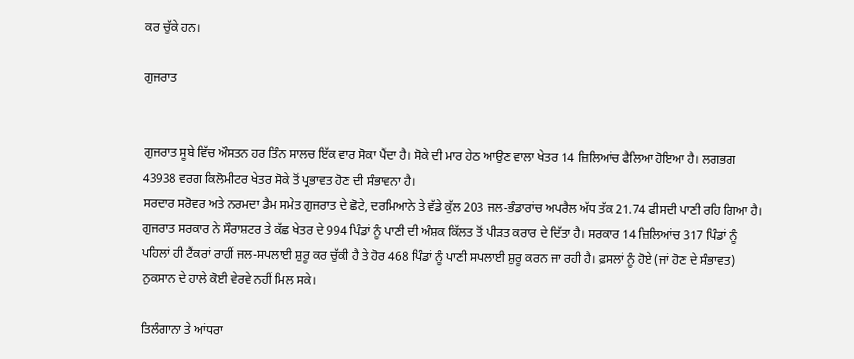ਕਰ ਚੁੱਕੇ ਹਨ।

ਗੁਜਰਾਤ


ਗੁਜਰਾਤ ਸੂਬੇ ਵਿੱਚ ਔਸਤਨ ਹਰ ਤਿੰਨ ਸਾਲਚ ਇੱਕ ਵਾਰ ਸੋਕਾ ਪੈਂਦਾ ਹੈ। ਸੋਕੇ ਦੀ ਮਾਰ ਹੇਠ ਆਉਣ ਵਾਲਾ ਖੇਤਰ 14 ਜ਼ਿਲਿਆਂਚ ਫੈਲਿਆ ਹੋਇਆ ਹੈ। ਲਗਭਗ 43938 ਵਰਗ ਕਿਲੋਮੀਟਰ ਖੇਤਰ ਸੋਕੇ ਤੋਂ ਪ੍ਰਭਾਵਤ ਹੋਣ ਦੀ ਸੰਭਾਵਨਾ ਹੈ।
ਸਰਦਾਰ ਸਰੋਵਰ ਅਤੇ ਨਰਮਦਾ ਡੈਮ ਸਮੇਤ ਗੁਜਰਾਤ ਦੇ ਛੋਟੇ, ਦਰਮਿਆਨੇ ਤੇ ਵੱਡੇ ਕੁੱਲ 203 ਜਲ-ਭੰਡਾਰਾਂਚ ਅਪਰੈਲ ਅੱਧ ਤੱਕ 21.74 ਫੀਸਦੀ ਪਾਣੀ ਰਹਿ ਗਿਆ ਹੈ। ਗੁਜਰਾਤ ਸਰਕਾਰ ਨੇ ਸੌਰਾਸ਼ਟਰ ਤੇ ਕੱਛ ਖੇਤਰ ਦੇ 994 ਪਿੰਡਾਂ ਨੂੰ ਪਾਣੀ ਦੀ ਅੰਸ਼ਕ ਕਿੱਲਤ ਤੋਂ ਪੀੜਤ ਕਰਾਰ ਦੇ ਦਿੱਤਾ ਹੈ। ਸਰਕਾਰ 14 ਜ਼ਿਲਿਆਂਚ 317 ਪਿੰਡਾਂ ਨੂੰ ਪਹਿਲਾਂ ਹੀ ਟੈਂਕਰਾਂ ਰਾਹੀਂ ਜਲ-ਸਪਲਾਈ ਸ਼ੁਰੂ ਕਰ ਚੁੱਕੀ ਹੈ ਤੇ ਹੋਰ 468 ਪਿੰਡਾਂ ਨੂੰ ਪਾਣੀ ਸਪਲਾਈ ਸ਼ੁਰੂ ਕਰਨ ਜਾ ਰਹੀ ਹੈ। ਫ਼ਸਲਾਂ ਨੂੰ ਹੋਏ (ਜਾਂ ਹੋਣ ਦੇ ਸੰਭਾਵਤ) ਨੁਕਸਾਨ ਦੇ ਹਾਲੇ ਕੋਈ ਵੇਰਵੇ ਨਹੀਂ ਮਿਲ ਸਕੇ।

ਤਿਲੰਗਾਨਾ ਤੇ ਆਂਧਰਾ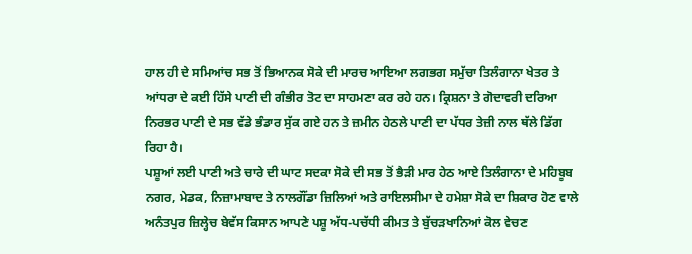ਹਾਲ ਹੀ ਦੇ ਸਮਿਆਂਚ ਸਭ ਤੋਂ ਭਿਆਨਕ ਸੋਕੇ ਦੀ ਮਾਰਚ ਆਇਆ ਲਗਭਗ ਸਮੁੱਚਾ ਤਿਲੰਗਾਨਾ ਖੇਤਰ ਤੇ ਆਂਧਰਾ ਦੇ ਕਈ ਹਿੱਸੇ ਪਾਣੀ ਦੀ ਗੰਭੀਰ ਤੋਟ ਦਾ ਸਾਹਮਣਾ ਕਰ ਰਹੇ ਹਨ। ਕ੍ਰਿਸ਼ਨਾ ਤੇ ਗੋਦਾਵਰੀ ਦਰਿਆ ਨਿਰਭਰ ਪਾਣੀ ਦੇ ਸਭ ਵੱਡੇ ਭੰਡਾਰ ਸੁੱਕ ਗਏ ਹਨ ਤੇ ਜ਼ਮੀਨ ਹੇਠਲੇ ਪਾਣੀ ਦਾ ਪੱਧਰ ਤੇਜ਼ੀ ਨਾਲ ਥੱਲੇ ਡਿੱਗ ਰਿਹਾ ਹੈ।
ਪਸ਼ੂਆਂ ਲਈ ਪਾਣੀ ਅਤੇ ਚਾਰੇ ਦੀ ਘਾਟ ਸਦਕਾ ਸੋਕੇ ਦੀ ਸਭ ਤੋਂ ਭੈੜੀ ਮਾਰ ਹੇਠ ਆਏ ਤਿਲੰਗਾਨਾ ਦੇ ਮਹਿਬੂਬ ਨਗਰ, ਮੇਡਕ, ਨਿਜ਼ਾਮਾਬਾਦ ਤੇ ਨਾਲਗੌਂਡਾ ਜ਼ਿਲਿਆਂ ਅਤੇ ਰਾਇਲਸੀਮਾ ਦੇ ਹਮੇਸ਼ਾ ਸੋਕੇ ਦਾ ਸ਼ਿਕਾਰ ਹੋਣ ਵਾਲੇ ਅਨੰਤਪੁਰ ਜ਼ਿਲ੍ਹੇਚ ਬੇਵੱਸ ਕਿਸਾਨ ਆਪਣੇ ਪਸ਼ੂ ਅੱਧ-ਪਚੱਧੀ ਕੀਮਤ ਤੇ ਬੁੱਚੜਖਾਨਿਆਂ ਕੋਲ ਵੇਚਣ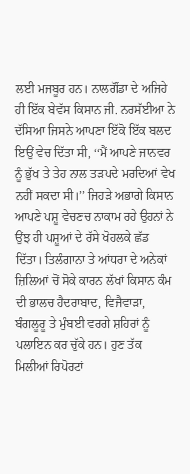ਲਈ ਮਜਬੂਰ ਹਨ। ਨਾਲਗੌਂਡਾ ਦੇ ਅਜਿਹੇ ਹੀ ਇੱਕ ਬੇਵੱਸ ਕਿਸਾਨ ਜੀ. ਨਰਸੱਈਆ ਨੇ ਦੱਸਿਆ ਜਿਸਨੇ ਆਪਣਾ ਇੱਕੋ ਇੱਕ ਬਲਦ ਇਉਂ ਵੇਚ ਦਿੱਤਾ ਸੀ, ‘‘ਮੈਂ ਆਪਣੇ ਜਾਨਵਰ ਨੂੰ ਭੁੱਖ ਤੇ ਤੇਹ ਨਾਲ ਤੜਪਦੇ ਮਰਦਿਆਂ ਵੇਖ ਨਹੀਂ ਸਕਦਾ ਸੀ।’’ ਜਿਹੜੇ ਅਭਾਗੇ ਕਿਸਾਨ ਆਪਣੇ ਪਸ਼ੂ ਵੇਚਣਚ ਨਾਕਾਮ ਰਹੇ ਉਹਨਾਂ ਨੇ ਉਂਝ ਹੀ ਪਸ਼ੂਆਂ ਦੇ ਰੱਸੇ ਖੋਹਲਕੇ ਛੱਡ ਦਿੱਤਾ। ਤਿਲੰਗਾਨਾ ਤੇ ਆਂਧਰਾ ਦੇ ਅਨੇਕਾਂ ਜ਼ਿਲਿਆਂ ਚੋਂ ਸੋਕੇ ਕਾਰਨ ਲੱਖਾਂ ਕਿਸਾਨ ਕੰਮ ਦੀ ਭਾਲਚ ਹੈਦਰਾਬਾਦ, ਵਿਜੈਵਾੜਾ, ਬੰਗਲੂਰੂ ਤੇ ਮੁੰਬਈ ਵਰਗੇ ਸ਼ਹਿਰਾਂ ਨੂੰ ਪਲਾਇਨ ਕਰ ਚੁੱਕੇ ਹਨ। ਹੁਣ ਤੱਕ ਮਿਲੀਆਂ ਰਿਪੋਰਟਾਂ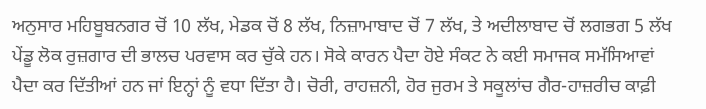ਅਨੁਸਾਰ ਮਹਿਬੂਬਨਗਰ ਚੋਂ 10 ਲੱਖ, ਮੇਡਕ ਚੋਂ 8 ਲੱਖ, ਨਿਜ਼ਾਮਾਬਾਦ ਚੋਂ 7 ਲੱਖ, ਤੇ ਅਦੀਲਾਬਾਦ ਚੋਂ ਲਗਭਗ 5 ਲੱਖ ਪੇਂਡੂ ਲੋਕ ਰੁਜ਼ਗਾਰ ਦੀ ਭਾਲਚ ਪਰਵਾਸ ਕਰ ਚੁੱਕੇ ਹਨ। ਸੋਕੇ ਕਾਰਨ ਪੈਦਾ ਹੋਏ ਸੰਕਟ ਨੇ ਕਈ ਸਮਾਜਕ ਸਮੱਸਿਆਵਾਂ ਪੈਦਾ ਕਰ ਦਿੱਤੀਆਂ ਹਨ ਜਾਂ ਇਨ੍ਹਾਂ ਨੂੰ ਵਧਾ ਦਿੱਤਾ ਹੈ। ਚੋਰੀ, ਰਾਹਜ਼ਨੀ, ਹੋਰ ਜੁਰਮ ਤੇ ਸਕੂਲਾਂਚ ਗੈਰ-ਹਾਜ਼ਰੀਚ ਕਾਫ਼ੀ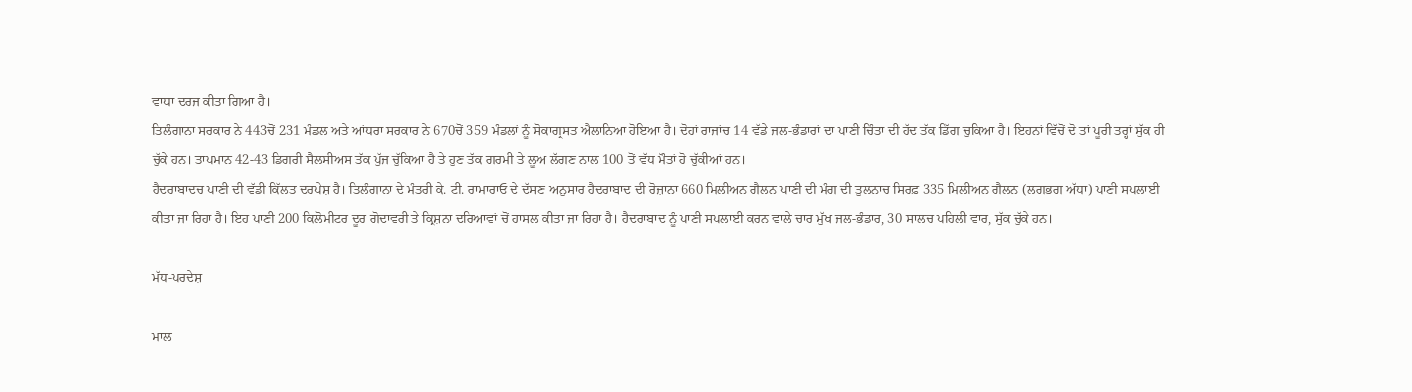ਵਾਧਾ ਦਰਜ ਕੀਤਾ ਗਿਆ ਹੈ।
ਤਿਲੰਗਾਨਾ ਸਰਕਾਰ ਨੇ 443ਚੋਂ 231 ਮੰਡਲ ਅਤੇ ਆਂਧਰਾ ਸਰਕਾਰ ਨੇ 670ਚੋਂ 359 ਮੰਡਲਾਂ ਨੂੰ ਸੋਕਾਗ੍ਰਸਤ ਐਲਾਨਿਆ ਹੋਇਆ ਹੈ। ਦੋਹਾਂ ਰਾਜਾਂਚ 14 ਵੱਡੇ ਜਲ-ਭੰਡਾਰਾਂ ਦਾ ਪਾਣੀ ਚਿੰਤਾ ਦੀ ਹੱਦ ਤੱਕ ਡਿੱਗ ਚੁਕਿਆ ਹੈ। ਇਹਨਾਂ ਵਿੱਚੋਂ ਦੋ ਤਾਂ ਪੂਰੀ ਤਰ੍ਹਾਂ ਸੁੱਕ ਹੀ ਚੁੱਕੇ ਹਨ। ਤਾਪਮਾਨ 42-43 ਡਿਗਰੀ ਸੈਲਸੀਅਸ ਤੱਕ ਪੁੱਜ ਚੁੱਕਿਆ ਹੈ ਤੇ ਹੁਣ ਤੱਕ ਗਰਮੀ ਤੇ ਲੂਅ ਲੱਗਣ ਨਾਲ 100 ਤੋਂ ਵੱਧ ਮੌਤਾਂ ਹੋ ਚੁੱਕੀਆਂ ਹਨ।
ਹੈਦਰਾਬਾਦਚ ਪਾਣੀ ਦੀ ਵੱਡੀ ਕਿੱਲਤ ਦਰਪੇਸ਼ ਹੈ। ਤਿਲੰਗਾਨਾ ਦੇ ਮੰਤਰੀ ਕੇ. ਟੀ. ਰਾਮਾਰਾਓ ਦੇ ਦੱਸਣ ਅਨੁਸਾਰ ਹੈਦਰਾਬਾਦ ਦੀ ਰੋਜ਼ਾਨਾ 660 ਮਿਲੀਅਨ ਗੈਲਨ ਪਾਣੀ ਦੀ ਮੰਗ ਦੀ ਤੁਲਨਾਚ ਸਿਰਫ਼ 335 ਮਿਲੀਅਨ ਗੈਲਨ (ਲਗਭਗ ਅੱਧਾ) ਪਾਣੀ ਸਪਲਾਈ ਕੀਤਾ ਜਾ ਰਿਹਾ ਹੈ। ਇਹ ਪਾਣੀ 200 ਕਿਲੋਮੀਟਰ ਦੂਰ ਗੋਦਾਵਰੀ ਤੇ ਕ੍ਰਿਸ਼ਨਾ ਦਰਿਆਵਾਂ ਚੋਂ ਹਾਸਲ ਕੀਤਾ ਜਾ ਰਿਹਾ ਹੈ। ਹੈਦਰਾਬਾਦ ਨੂੰ ਪਾਣੀ ਸਪਲਾਈ ਕਰਨ ਵਾਲੇ ਚਾਰ ਮੁੱਖ ਜਲ-ਭੰਡਾਰ, 30 ਸਾਲਚ ਪਹਿਲੀ ਵਾਰ, ਸੁੱਕ ਚੁੱਕੇ ਹਨ।

ਮੱਧ-ਪਰਦੇਸ਼

ਮਾਲ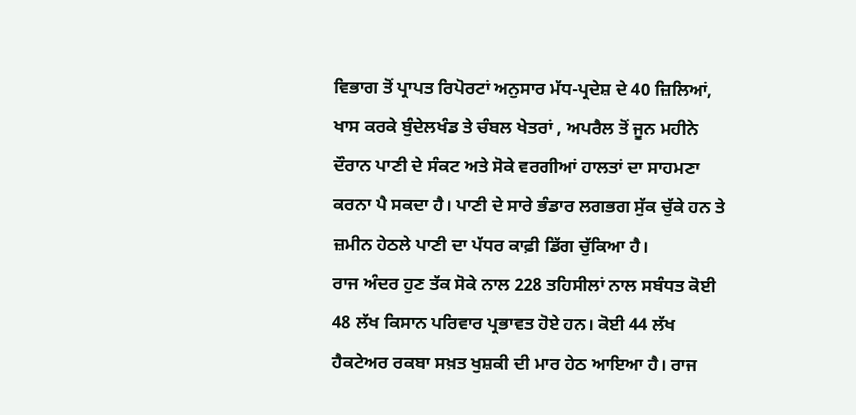ਵਿਭਾਗ ਤੋਂ ਪ੍ਰਾਪਤ ਰਿਪੋਰਟਾਂ ਅਨੁਸਾਰ ਮੱਧ-ਪ੍ਰਦੇਸ਼ ਦੇ 40 ਜ਼ਿਲਿਆਂ, ਖਾਸ ਕਰਕੇ ਬੁੰਦੇਲਖੰਡ ਤੇ ਚੰਬਲ ਖੇਤਰਾਂ , ਅਪਰੈਲ ਤੋਂ ਜੂਨ ਮਹੀਨੇ ਦੌਰਾਨ ਪਾਣੀ ਦੇ ਸੰਕਟ ਅਤੇ ਸੋਕੇ ਵਰਗੀਆਂ ਹਾਲਤਾਂ ਦਾ ਸਾਹਮਣਾ ਕਰਨਾ ਪੈ ਸਕਦਾ ਹੈ। ਪਾਣੀ ਦੇ ਸਾਰੇ ਭੰਡਾਰ ਲਗਭਗ ਸੁੱਕ ਚੁੱਕੇ ਹਨ ਤੇ ਜ਼ਮੀਨ ਹੇਠਲੇ ਪਾਣੀ ਦਾ ਪੱਧਰ ਕਾਫ਼ੀ ਡਿੱਗ ਚੁੱਕਿਆ ਹੈ।
ਰਾਜ ਅੰਦਰ ਹੁਣ ਤੱਕ ਸੋਕੇ ਨਾਲ 228 ਤਹਿਸੀਲਾਂ ਨਾਲ ਸਬੰਧਤ ਕੋਈ 48 ਲੱਖ ਕਿਸਾਨ ਪਰਿਵਾਰ ਪ੍ਰਭਾਵਤ ਹੋਏ ਹਨ। ਕੋਈ 44 ਲੱਖ ਹੈਕਟੇਅਰ ਰਕਬਾ ਸਖ਼ਤ ਖੁਸ਼ਕੀ ਦੀ ਮਾਰ ਹੇਠ ਆਇਆ ਹੈ। ਰਾਜ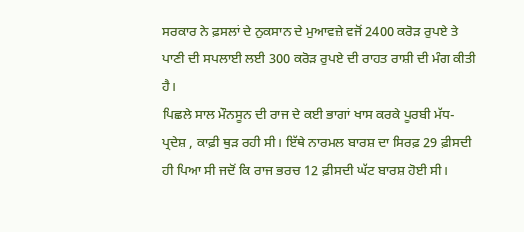ਸਰਕਾਰ ਨੇ ਫ਼ਸਲਾਂ ਦੇ ਨੁਕਸਾਨ ਦੇ ਮੁਆਵਜ਼ੇ ਵਜੋਂ 2400 ਕਰੋੜ ਰੁਪਏ ਤੇ ਪਾਣੀ ਦੀ ਸਪਲਾਈ ਲਈ 300 ਕਰੋੜ ਰੁਪਏ ਦੀ ਰਾਹਤ ਰਾਸ਼ੀ ਦੀ ਮੰਗ ਕੀਤੀ ਹੈ।
ਪਿਛਲੇ ਸਾਲ ਮੌਨਸੂਨ ਦੀ ਰਾਜ ਦੇ ਕਈ ਭਾਗਾਂ ਖਾਸ ਕਰਕੇ ਪੂਰਬੀ ਮੱਧ-ਪ੍ਰਦੇਸ਼ , ਕਾਫ਼ੀ ਥੁੜ ਰਹੀ ਸੀ। ਇੱਥੇ ਨਾਰਮਲ ਬਾਰਸ਼ ਦਾ ਸਿਰਫ਼ 29 ਫ਼ੀਸਦੀ ਹੀ ਪਿਆ ਸੀ ਜਦੋਂ ਕਿ ਰਾਜ ਭਰਚ 12 ਫ਼ੀਸਦੀ ਘੱਟ ਬਾਰਸ਼ ਹੋਈ ਸੀ।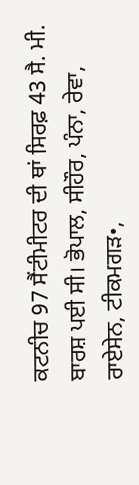ਕਟਨੀਚ 97 ਸੈਂਟੀਮੀਟਰ ਦੀ ਥਾਂ ਸਿਰਫ਼ 43 ਸੈ. ਮੀ. ਬਾਰਸ਼ ਪਈ ਸੀ। ਭੋਪਾਲ, ਸੀਹੌਰ, ਪੰਨਾ, ਰੇਵਾ, ਰਾਏਸੇਨ, ਟੀਕਮਗੜ•,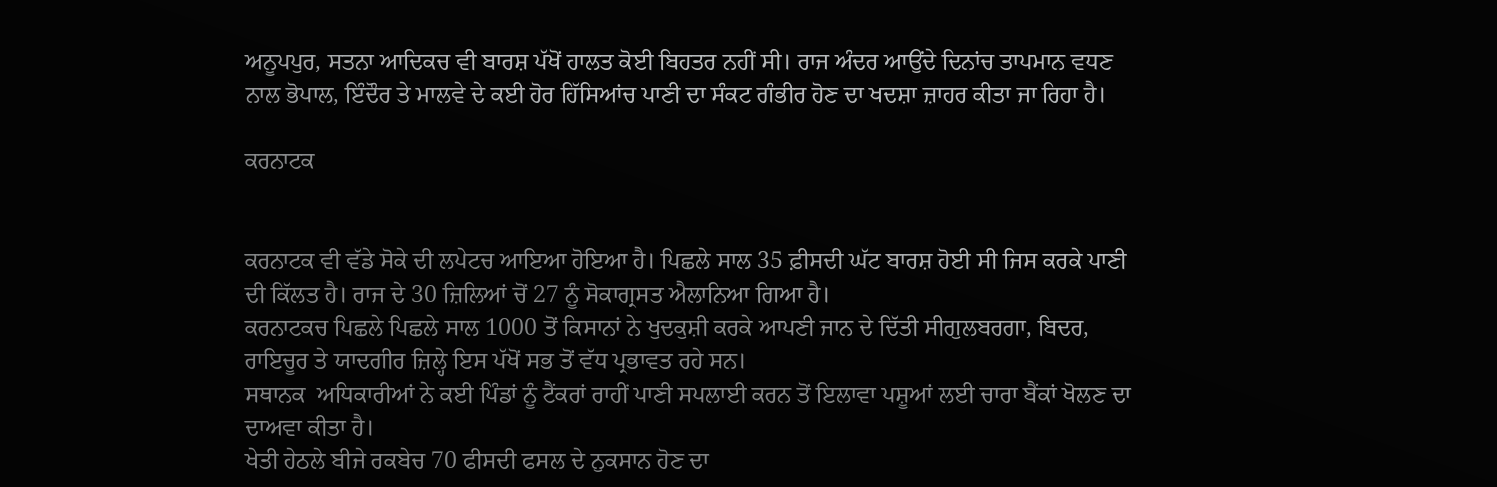ਅਨੂਪਪੁਰ, ਸਤਨਾ ਆਦਿਕਚ ਵੀ ਬਾਰਸ਼ ਪੱਖੋਂ ਹਾਲਤ ਕੋਈ ਬਿਹਤਰ ਨਹੀਂ ਸੀ। ਰਾਜ ਅੰਦਰ ਆਉਂਦੇ ਦਿਨਾਂਚ ਤਾਪਮਾਨ ਵਧਣ ਨਾਲ ਭੋਪਾਲ, ਇੰਦੌਰ ਤੇ ਮਾਲਵੇ ਦੇ ਕਈ ਹੋਰ ਹਿੱਸਿਆਂਚ ਪਾਣੀ ਦਾ ਸੰਕਟ ਗੰਭੀਰ ਹੋਣ ਦਾ ਖਦਸ਼ਾ ਜ਼ਾਹਰ ਕੀਤਾ ਜਾ ਰਿਹਾ ਹੈ।

ਕਰਨਾਟਕ


ਕਰਨਾਟਕ ਵੀ ਵੱਡੇ ਸੋਕੇ ਦੀ ਲਪੇਟਚ ਆਇਆ ਹੋਇਆ ਹੈ। ਪਿਛਲੇ ਸਾਲ 35 ਫ਼ੀਸਦੀ ਘੱਟ ਬਾਰਸ਼ ਹੋਈ ਸੀ ਜਿਸ ਕਰਕੇ ਪਾਣੀ ਦੀ ਕਿੱਲਤ ਹੈ। ਰਾਜ ਦੇ 30 ਜ਼ਿਲਿਆਂ ਚੋਂ 27 ਨੂੰ ਸੋਕਾਗ੍ਰਸਤ ਐਲਾਨਿਆ ਗਿਆ ਹੈ।
ਕਰਨਾਟਕਚ ਪਿਛਲੇ ਪਿਛਲੇ ਸਾਲ 1000 ਤੋਂ ਕਿਸਾਨਾਂ ਨੇ ਖੁਦਕੁਸ਼ੀ ਕਰਕੇ ਆਪਣੀ ਜਾਨ ਦੇ ਦਿੱਤੀ ਸੀਗੁਲਬਰਗਾ, ਬਿਦਰ, ਰਾਇਚੂਰ ਤੇ ਯਾਦਗੀਰ ਜ਼ਿਲ੍ਹੇ ਇਸ ਪੱਖੋਂ ਸਭ ਤੋਂ ਵੱਧ ਪ੍ਰਭਾਵਤ ਰਹੇ ਸਨ।
ਸਥਾਨਕ  ਅਧਿਕਾਰੀਆਂ ਨੇ ਕਈ ਪਿੰਡਾਂ ਨੂੰ ਟੈਂਕਰਾਂ ਰਾਹੀਂ ਪਾਣੀ ਸਪਲਾਈ ਕਰਨ ਤੋਂ ਇਲਾਵਾ ਪਸ਼ੂਆਂ ਲਈ ਚਾਰਾ ਬੈਂਕਾਂ ਖੋਲਣ ਦਾ ਦਾਅਵਾ ਕੀਤਾ ਹੈ।
ਖੇਤੀ ਹੇਠਲੇ ਬੀਜੇ ਰਕਬੇਚ 70 ਫੀਸਦੀ ਫਸਲ ਦੇ ਨੁਕਸਾਨ ਹੋਣ ਦਾ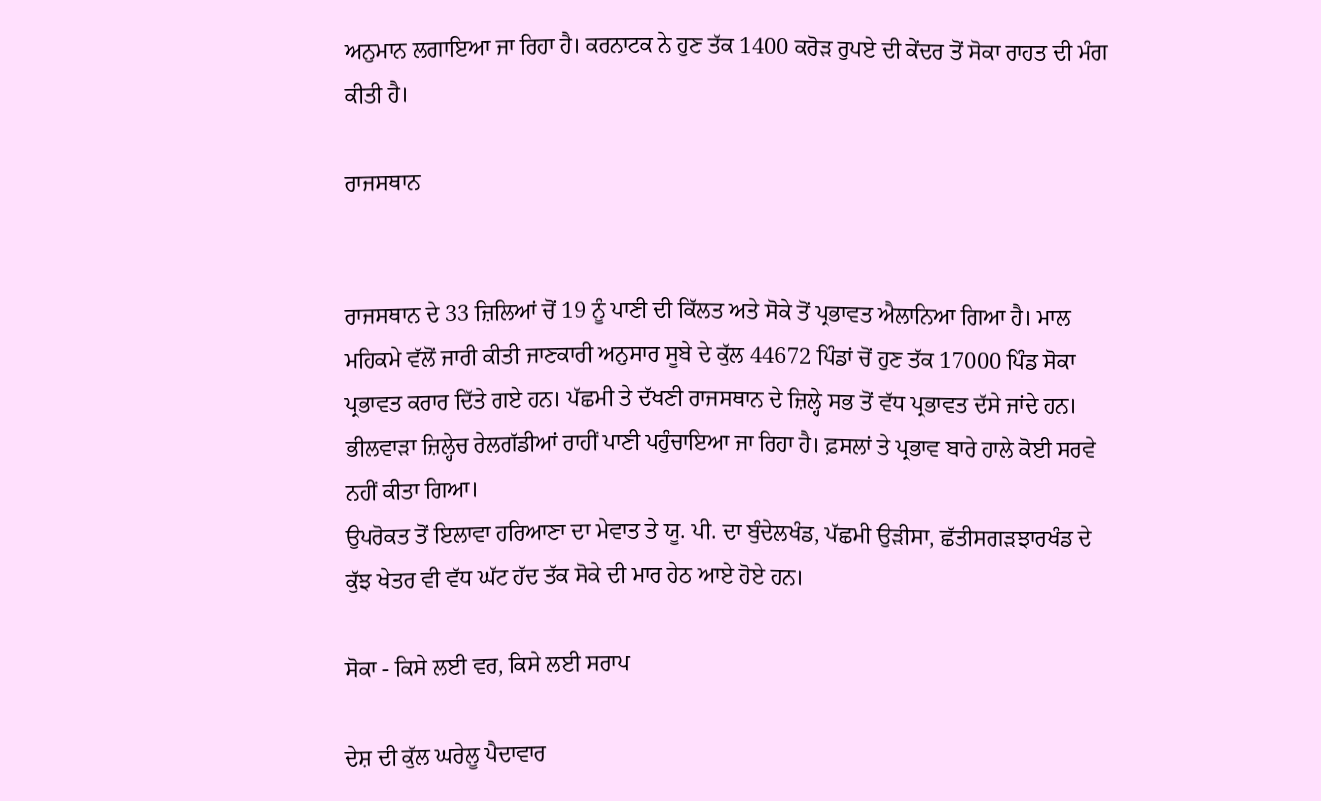ਅਨੁਮਾਨ ਲਗਾਇਆ ਜਾ ਰਿਹਾ ਹੈ। ਕਰਨਾਟਕ ਨੇ ਹੁਣ ਤੱਕ 1400 ਕਰੋੜ ਰੁਪਏ ਦੀ ਕੇਂਦਰ ਤੋਂ ਸੋਕਾ ਰਾਹਤ ਦੀ ਮੰਗ ਕੀਤੀ ਹੈ।

ਰਾਜਸਥਾਨ


ਰਾਜਸਥਾਨ ਦੇ 33 ਜ਼ਿਲਿਆਂ ਚੋਂ 19 ਨੂੰ ਪਾਣੀ ਦੀ ਕਿੱਲਤ ਅਤੇ ਸੋਕੇ ਤੋਂ ਪ੍ਰਭਾਵਤ ਐਲਾਨਿਆ ਗਿਆ ਹੈ। ਮਾਲ ਮਹਿਕਮੇ ਵੱਲੋਂ ਜਾਰੀ ਕੀਤੀ ਜਾਣਕਾਰੀ ਅਨੁਸਾਰ ਸੂਬੇ ਦੇ ਕੁੱਲ 44672 ਪਿੰਡਾਂ ਚੋਂ ਹੁਣ ਤੱਕ 17000 ਪਿੰਡ ਸੋਕਾ ਪ੍ਰਭਾਵਤ ਕਰਾਰ ਦਿੱਤੇ ਗਏ ਹਨ। ਪੱਛਮੀ ਤੇ ਦੱਖਣੀ ਰਾਜਸਥਾਨ ਦੇ ਜ਼ਿਲ੍ਹੇ ਸਭ ਤੋਂ ਵੱਧ ਪ੍ਰਭਾਵਤ ਦੱਸੇ ਜਾਂਦੇ ਹਨ। ਭੀਲਵਾੜਾ ਜ਼ਿਲ੍ਹੇਚ ਰੇਲਗੱਡੀਆਂ ਰਾਹੀਂ ਪਾਣੀ ਪਹੁੰਚਾਇਆ ਜਾ ਰਿਹਾ ਹੈ। ਫ਼ਸਲਾਂ ਤੇ ਪ੍ਰਭਾਵ ਬਾਰੇ ਹਾਲੇ ਕੋਈ ਸਰਵੇ ਨਹੀਂ ਕੀਤਾ ਗਿਆ।
ਉਪਰੋਕਤ ਤੋਂ ਇਲਾਵਾ ਹਰਿਆਣਾ ਦਾ ਮੇਵਾਤ ਤੇ ਯੂ. ਪੀ. ਦਾ ਬੁੰਦੇਲਖੰਡ, ਪੱਛਮੀ ਉੜੀਸਾ, ਛੱਤੀਸਗੜਝਾਰਖੰਡ ਦੇ ਕੁੱਝ ਖੇਤਰ ਵੀ ਵੱਧ ਘੱਟ ਹੱਦ ਤੱਕ ਸੋਕੇ ਦੀ ਮਾਰ ਹੇਠ ਆਏ ਹੋਏ ਹਨ।

ਸੋਕਾ - ਕਿਸੇ ਲਈ ਵਰ, ਕਿਸੇ ਲਈ ਸਰਾਪ

ਦੇਸ਼ ਦੀ ਕੁੱਲ ਘਰੇਲੂ ਪੈਦਾਵਾਰ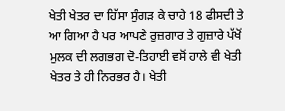ਖੇਤੀ ਖੇਤਰ ਦਾ ਹਿੱਸਾ ਸੁੰਗੜ ਕੇ ਚਾਹੇ 18 ਫੀਸਦੀ ਤੇ ਆ ਗਿਆ ਹੈ ਪਰ ਆਪਣੇ ਰੁਜ਼ਗਾਰ ਤੇ ਗੁਜ਼ਾਰੇ ਪੱਖੋਂ ਮੁਲਕ ਦੀ ਲਗਭਗ ਦੋ-ਤਿਹਾਈ ਵਸੋਂ ਹਾਲੇ ਵੀ ਖੇਤੀ ਖੇਤਰ ਤੇ ਹੀ ਨਿਰਭਰ ਹੈ। ਖੇਤੀ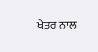ਖੇਤਰ ਨਾਲ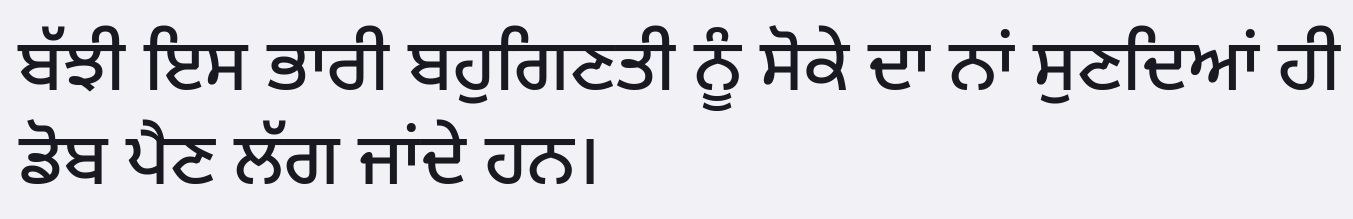ਬੱਝੀ ਇਸ ਭਾਰੀ ਬਹੁਗਿਣਤੀ ਨੂੰ ਸੋਕੇ ਦਾ ਨਾਂ ਸੁਣਦਿਆਂ ਹੀ ਡੋਬ ਪੈਣ ਲੱਗ ਜਾਂਦੇ ਹਨ।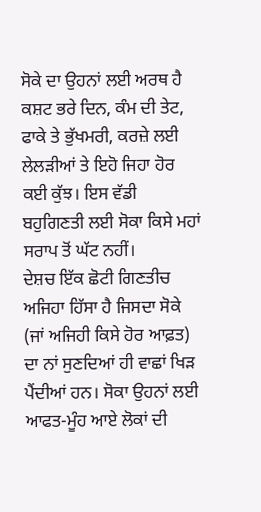ਸੋਕੇ ਦਾ ਉਹਨਾਂ ਲਈ ਅਰਥ ਹੈ ਕਸ਼ਟ ਭਰੇ ਦਿਨ, ਕੰਮ ਦੀ ਤੇਟ, ਫਾਕੇ ਤੇ ਭੁੱਖਮਰੀ, ਕਰਜ਼ੇ ਲਈ ਲੇਲੜੀਆਂ ਤੇ ਇਹੋ ਜਿਹਾ ਹੋਰ ਕਈ ਕੁੱਝ। ਇਸ ਵੱਡੀ ਬਹੁਗਿਣਤੀ ਲਈ ਸੋਕਾ ਕਿਸੇ ਮਹਾਂ ਸਰਾਪ ਤੋਂ ਘੱਟ ਨਹੀਂ।
ਦੇਸ਼ਚ ਇੱਕ ਛੋਟੀ ਗਿਣਤੀਚ ਅਜਿਹਾ ਹਿੱਸਾ ਹੈ ਜਿਸਦਾ ਸੋਕੇ (ਜਾਂ ਅਜਿਹੀ ਕਿਸੇ ਹੋਰ ਆਫ਼ਤ) ਦਾ ਨਾਂ ਸੁਣਦਿਆਂ ਹੀ ਵਾਛਾਂ ਖਿੜ ਪੈਂਦੀਆਂ ਹਨ। ਸੋਕਾ ਉਹਨਾਂ ਲਈ ਆਫਤ-ਮੂੰਹ ਆਏ ਲੋਕਾਂ ਦੀ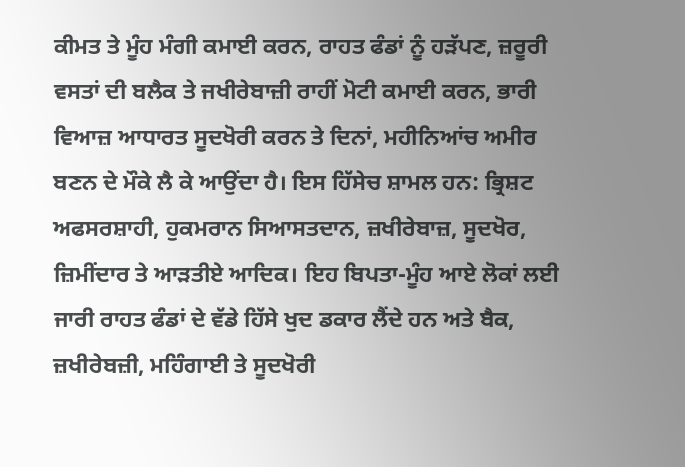ਕੀਮਤ ਤੇ ਮੂੰਹ ਮੰਗੀ ਕਮਾਈ ਕਰਨ, ਰਾਹਤ ਫੰਡਾਂ ਨੂੰ ਹੜੱਪਣ, ਜ਼ਰੂਰੀ ਵਸਤਾਂ ਦੀ ਬਲੈਕ ਤੇ ਜਖੀਰੇਬਾਜ਼ੀ ਰਾਹੀਂ ਮੋਟੀ ਕਮਾਈ ਕਰਨ, ਭਾਰੀ ਵਿਆਜ਼ ਆਧਾਰਤ ਸੂਦਖੋਰੀ ਕਰਨ ਤੇ ਦਿਨਾਂ, ਮਹੀਨਿਆਂਚ ਅਮੀਰ ਬਣਨ ਦੇ ਮੌਕੇ ਲੈ ਕੇ ਆਉਂਦਾ ਹੈ। ਇਸ ਹਿੱਸੇਚ ਸ਼ਾਮਲ ਹਨ: ਭ੍ਰਿਸ਼ਟ ਅਫਸਰਸ਼ਾਹੀ, ਹੁਕਮਰਾਨ ਸਿਆਸਤਦਾਨ, ਜ਼ਖੀਰੇਬਾਜ਼, ਸੂਦਖੋਰ, ਜ਼ਿਮੀਂਦਾਰ ਤੇ ਆੜਤੀਏ ਆਦਿਕ। ਇਹ ਬਿਪਤਾ-ਮੂੰਹ ਆਏ ਲੋਕਾਂ ਲਈ ਜਾਰੀ ਰਾਹਤ ਫੰਡਾਂ ਦੇ ਵੱਡੇ ਹਿੱਸੇ ਖੁਦ ਡਕਾਰ ਲੈਂਦੇ ਹਨ ਅਤੇ ਬੈਕ, ਜ਼ਖੀਰੇਬਜ਼ੀ, ਮਹਿੰਗਾਈ ਤੇ ਸੂਦਖੋਰੀ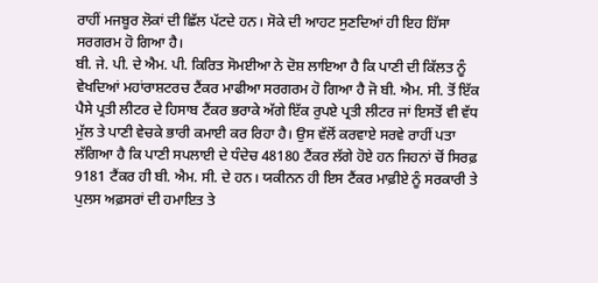ਰਾਹੀਂ ਮਜਬੂਰ ਲੋਕਾਂ ਦੀ ਛਿੱਲ ਪੱਟਦੇ ਹਨ। ਸੋਕੇ ਦੀ ਆਹਟ ਸੁਣਦਿਆਂ ਹੀ ਇਹ ਹਿੱਸਾ ਸਰਗਰਮ ਹੋ ਗਿਆ ਹੈ।
ਬੀ. ਜੇ. ਪੀ. ਦੇ ਐਮ. ਪੀ. ਕਿਰਿਤ ਸੋਮਈਆ ਨੇ ਦੋਸ਼ ਲਾਇਆ ਹੈ ਕਿ ਪਾਣੀ ਦੀ ਕਿੱਲਤ ਨੂੰ ਵੇਖਦਿਆਂ ਮਹਾਂਰਾਸ਼ਟਰਚ ਟੈਂਕਰ ਮਾਫੀਆ ਸਰਗਰਮ ਹੋ ਗਿਆ ਹੈ ਜੋ ਬੀ. ਐਮ. ਸੀ. ਤੋਂ ਇੱਕ ਪੈਸੇ ਪ੍ਰਤੀ ਲੀਟਰ ਦੇ ਹਿਸਾਬ ਟੈਂਕਰ ਭਰਾਕੇ ਅੱਗੇ ਇੱਕ ਰੁਪਏ ਪ੍ਰਤੀ ਲੀਟਰ ਜਾਂ ਇਸਤੋਂ ਵੀ ਵੱਧ ਮੁੱਲ ਤੇ ਪਾਣੀ ਵੇਚਕੇ ਭਾਰੀ ਕਮਾਈ ਕਰ ਰਿਹਾ ਹੈ। ਉਸ ਵੱਲੋਂ ਕਰਵਾਏ ਸਰਵੇ ਰਾਹੀਂ ਪਤਾ ਲੱਗਿਆ ਹੈ ਕਿ ਪਾਣੀ ਸਪਲਾਈ ਦੇ ਧੰਦੇਚ 48180 ਟੈਂਕਰ ਲੱਗੇ ਹੋਏ ਹਨ ਜਿਹਨਾਂ ਚੋਂ ਸਿਰਫ਼ 9181 ਟੈਂਕਰ ਹੀ ਬੀ. ਐਮ. ਸੀ. ਦੇ ਹਨ। ਯਕੀਨਨ ਹੀ ਇਸ ਟੈਂਕਰ ਮਾਫ਼ੀਏ ਨੂੰ ਸਰਕਾਰੀ ਤੇ ਪੁਲਸ ਅਫ਼ਸਰਾਂ ਦੀ ਹਮਾਇਤ ਤੇ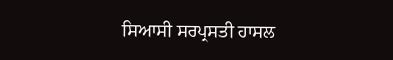ਸਿਆਸੀ ਸਰਪ੍ਰਸਤੀ ਹਾਸਲ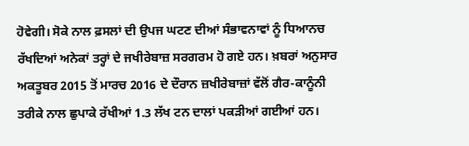ਹੋਵੇਗੀ। ਸੋਕੇ ਨਾਲ ਫ਼ਸਲਾਂ ਦੀ ਉਪਜ ਘਟਣ ਦੀਆਂ ਸੰਭਾਵਨਾਵਾਂ ਨੂੰ ਧਿਆਨਚ ਰੱਖਦਿਆਂ ਅਨੇਕਾਂ ਤਰ੍ਹਾਂ ਦੇ ਜਖੀਰੇਬਾਜ਼ ਸਰਗਰਮ ਹੋ ਗਏ ਹਨ। ਖ਼ਬਰਾਂ ਅਨੁਸਾਰ ਅਕਤੂਬਰ 2015 ਤੋਂ ਮਾਰਚ 2016 ਦੇ ਦੌਰਾਨ ਜ਼ਖੀਰੇਬਾਜ਼ਾਂ ਵੱਲੋਂ ਗੈਰ-ਕਾਨੂੰਨੀ ਤਰੀਕੇ ਨਾਲ ਛੁਪਾਕੇ ਰੱਖੀਆਂ 1.3 ਲੱਖ ਟਨ ਦਾਲਾਂ ਪਕੜੀਆਂ ਗਈਆਂ ਹਨ।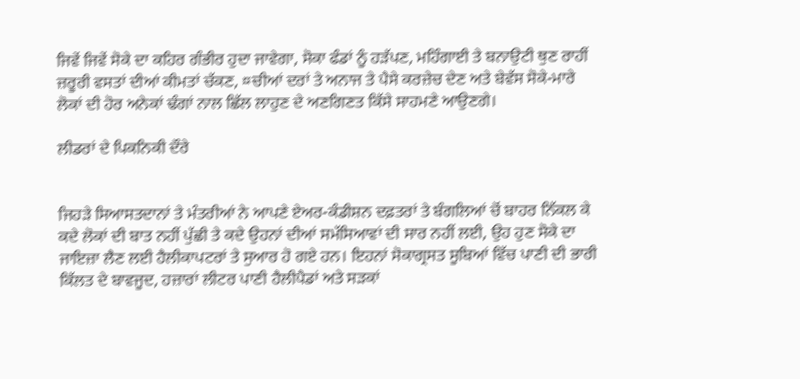ਜਿਵੇਂ ਜਿਵੇਂ ਸੋਕੇ ਦਾ ਕਹਿਰ ਗੰਭੀਰ ਹੁਦਾ ਜਾਵੇਗਾ, ਸੋਕਾ ਫੰਡਾਂ ਨੂੰ ਹੜੱਪਣ, ਮਹਿੰਗਾਈ ਤੇ ਬਨਾਉਟੀ ਥੁਣ ਰਾਹੀਂ ਜ਼ਰੂਰੀ ਵਸਤਾਂ ਦੀਆਂ ਕੀਮਤਾਂ ਚੱਕਣ, ¤ਚੀਆਂ ਦਰਾਂ ਤੇ ਅਨਾਜ ਤੇ ਪੈਸੇ ਕਰਜ਼ੇਚ ਦੇਣ ਅਤੇ ਬੇਵੱਸ ਸੋਕੇ-ਮਾਰੇ ਲੋਕਾਂ ਦੀ ਹੋਰ ਅਨੇਕਾਂ ਢੰਗਾਂ ਨਾਲ ਛਿੱਲ ਲਾਹੁਣ ਦੇ ਅਣਗਿਣਤ ਕਿੱਸੇ ਸਾਹਮਣੇ ਆਉਣਗੇ।

ਲੀਡਰਾਂ ਦੇ ਪਿਕਨਿਕੀ ਦੌਰੇ


ਜਿਹੜੇ ਸਿਆਸਤਦਾਨਾਂ ਤੇ ਮੰਤਰੀਆਂ ਨੇ ਆਪਣੇ ਏਅਰ-ਕੰਡੀਸ਼ਨ ਦਫ਼ਤਰਾਂ ਤੇ ਬੰਗਲਿਆਂ ਚੋਂ ਬਾਹਰ ਨਿੱਕਲ ਕੇ ਕਦੇ ਲੋਕਾਂ ਦੀ ਬਾਤ ਨਹੀਂ ਪੁੱਛੀ ਤੇ ਕਦੇ ਉਹਨਾਂ ਦੀਆਂ ਸਮੱਸਿਆਵਾਂ ਦੀ ਸਾਰ ਨਹੀਂ ਲਈ, ਉਹ ਹੁਣ ਸੋਕੇ ਦਾ ਜਾਇਜ਼ਾ ਲੈਣ ਲਈ ਹੈਲੀਕਾਪਟਰਾਂ ਤੇ ਸੁਆਰ ਹੋ ਗਏ ਹਨ। ਇਹਨਾਂ ਸੋਕਾਗ੍ਰਸਤ ਸੂਬਿਆਂ ਵਿੱਚ ਪਾਣੀ ਦੀ ਭਾਰੀ ਕਿੱਲਤ ਦੇ ਬਾਵਜੂਦ, ਹਜ਼ਾਰਾਂ ਲੀਟਰ ਪਾਣੀ ਹੈਲੀਪੈਡਾਂ ਅਤੇ ਸੜਕਾਂ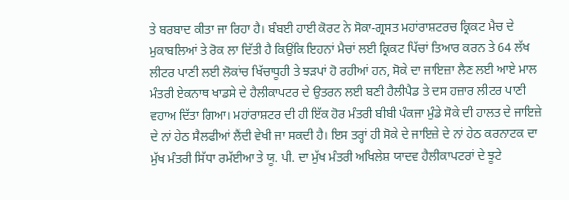ਤੇ ਬਰਬਾਦ ਕੀਤਾ ਜਾ ਰਿਹਾ ਹੈ। ਬੰਬਈ ਹਾਈ ਕੋਰਟ ਨੇ ਸੋਕਾ-ਗ੍ਰਸਤ ਮਹਾਂਰਾਸ਼ਟਰਚ ਕ੍ਰਿਕਟ ਮੈਚ ਦੇ ਮੁਕਾਬਲਿਆਂ ਤੇ ਰੋਕ ਲਾ ਦਿੱਤੀ ਹੈ ਕਿਉਂਕਿ ਇਹਨਾਂ ਮੈਚਾਂ ਲਈ ਕ੍ਰਿਕਟ ਪਿੱਚਾਂ ਤਿਆਰ ਕਰਨ ਤੇ 64 ਲੱਖ ਲੀਟਰ ਪਾਣੀ ਲਈ ਲੋਕਾਂਚ ਖਿੱਚਾਧੂਹੀ ਤੇ ਝੜਪਾਂ ਹੋ ਰਹੀਆਂ ਹਨ, ਸੋਕੇ ਦਾ ਜਾਇਜ਼ਾ ਲੈਣ ਲਈ ਆਏ ਮਾਲ ਮੰਤਰੀ ਏਕਨਾਥ ਖਾਡਸੇ ਦੇ ਹੈਲੀਕਾਪਟਰ ਦੇ ਉਤਰਨ ਲਈ ਬਣੀ ਹੈਲੀਪੈਡ ਤੇ ਦਸ ਹਜ਼ਾਰ ਲੀਟਰ ਪਾਣੀ ਵਹਾਅ ਦਿੱਤਾ ਗਿਆ। ਮਹਾਂਰਾਸ਼ਟਰ ਦੀ ਹੀ ਇੱਕ ਹੋਰ ਮੰਤਰੀ ਬੀਬੀ ਪੰਕਜਾ ਮੁੰਡੇ ਸੋਕੇ ਦੀ ਹਾਲਤ ਦੇ ਜਾਇਜ਼ੇ ਦੇ ਨਾਂ ਹੇਠ ਸੈਲਫੀਆਂ ਲੈਂਦੀ ਵੇਖੀ ਜਾ ਸਕਦੀ ਹੈ। ਇਸ ਤਰ੍ਹਾਂ ਹੀ ਸੋਕੇ ਦੇ ਜਾਇਜ਼ੇ ਦੇ ਨਾਂ ਹੇਠ ਕਰਨਾਟਕ ਦਾ ਮੁੱਖ ਮੰਤਰੀ ਸਿੱਧਾ ਰਮੱਈਆ ਤੇ ਯੂ. ਪੀ. ਦਾ ਮੁੱਖ ਮੰਤਰੀ ਅਖਿਲੇਸ਼ ਯਾਦਵ ਹੈਲੀਕਾਪਟਰਾਂ ਦੇ ਝੂਟੇ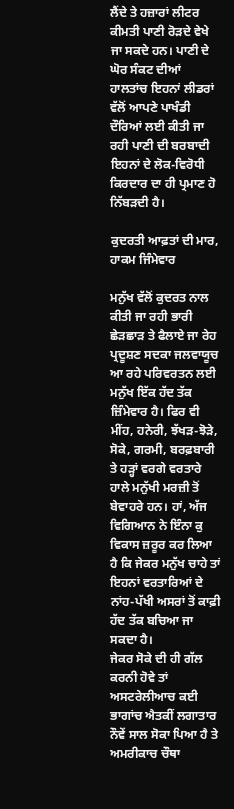ਲੈਂਦੇ ਤੇ ਹਜ਼ਾਰਾਂ ਲੀਟਰ ਕੀਮਤੀ ਪਾਣੀ ਰੋੜਦੇ ਵੇਖੇ ਜਾ ਸਕਦੇ ਹਨ। ਪਾਣੀ ਦੇ ਘੋਰ ਸੰਕਟ ਦੀਆਂ ਹਾਲਤਾਂਚ ਇਹਨਾਂ ਲੀਡਰਾਂ ਵੱਲੋਂ ਆਪਣੇ ਪਾਖੰਡੀ ਦੌਰਿਆਂ ਲਈ ਕੀਤੀ ਜਾ ਰਹੀ ਪਾਣੀ ਦੀ ਬਰਬਾਦੀ ਇਹਨਾਂ ਦੇ ਲੋਕ-ਵਿਰੋਧੀ ਕਿਰਦਾਰ ਦਾ ਹੀ ਪ੍ਰਮਾਣ ਹੋ ਨਿੱਬੜਦੀ ਹੈ।

ਕੁਦਰਤੀ ਆਫ਼ਤਾਂ ਦੀ ਮਾਰ, ਹਾਕਮ ਜਿੰਮੇਵਾਰ

ਮਨੁੱਖ ਵੱਲੋਂ ਕੁਦਰਤ ਨਾਲ ਕੀਤੀ ਜਾ ਰਹੀ ਭਾਰੀ ਛੇੜਛਾੜ ਤੇ ਫੈਲਾਏ ਜਾ ਰੇਹ ਪ੍ਰਦੂਸ਼ਣ ਸਦਕਾ ਜਲਵਾਯੂਚ ਆ ਰਹੇ ਪਰਿਵਰਤਨ ਲਈ ਮਨੁੱਖ ਇੱਕ ਹੱਦ ਤੱਕ ਜ਼ਿੰਮੇਵਾਰ ਹੈ। ਫਿਰ ਵੀ ਮੀਂਹ, ਹਨੇਰੀ, ਝੱਖੜ-ਝੋੜੇ, ਸੋਕੇ, ਗਰਮੀ, ਬਰਫ਼ਬਾਰੀ ਤੇ ਹੜ੍ਹਾਂ ਵਰਗੇ ਵਰਤਾਰੇ ਹਾਲੇ ਮਨੁੱਖੀ ਮਰਜ਼ੀ ਤੋਂ ਬੇਵਾਹਰੇ ਹਨ। ਹਾਂ, ਅੱਜ ਵਿਗਿਆਨ ਨੇ ਇੰਨਾ ਕੁ ਵਿਕਾਸ ਜ਼ਰੂਰ ਕਰ ਲਿਆ ਹੈ ਕਿ ਜੇਕਰ ਮਨੁੱਖ ਚਾਹੇ ਤਾਂ ਇਹਨਾਂ ਵਰਤਾਰਿਆਂ ਦੇ ਨਾਂਹ-ਪੱਖੀ ਅਸਰਾਂ ਤੋਂ ਕਾਫ਼ੀ ਹੱਦ ਤੱਕ ਬਚਿਆ ਜਾ ਸਕਦਾ ਹੈ।
ਜੇਕਰ ਸੋਕੇ ਦੀ ਹੀ ਗੱਲ ਕਰਨੀ ਹੋਵੇ ਤਾਂ ਅਸਟਰੇਲੀਆਚ ਕਈ ਭਾਗਾਂਚ ਐਤਕੀਂ ਲਗਾਤਾਰ ਨੌਵੇਂ ਸਾਲ ਸੋਕਾ ਪਿਆ ਹੈ ਤੇ ਅਮਰੀਕਾਚ ਚੌਥਾ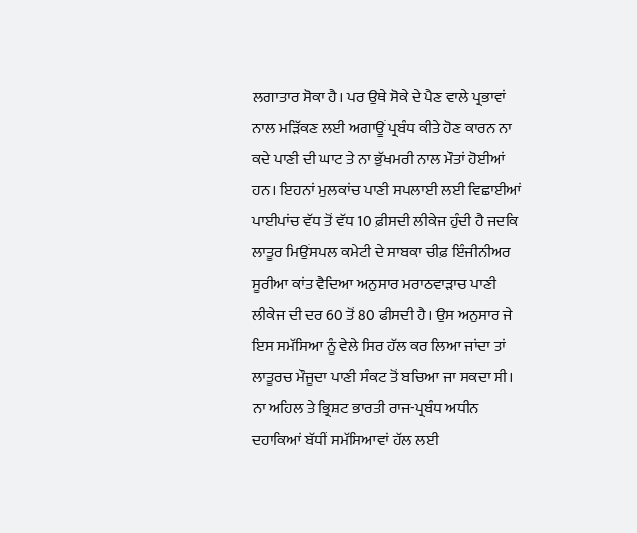ਲਗਾਤਾਰ ਸੋਕਾ ਹੈ। ਪਰ ਉਥੇ ਸੋਕੇ ਦੇ ਪੈਣ ਵਾਲੇ ਪ੍ਰਭਾਵਾਂ ਨਾਲ ਮੜਿੱਕਣ ਲਈ ਅਗਾਊਂ ਪ੍ਰਬੰਧ ਕੀਤੇ ਹੋਣ ਕਾਰਨ ਨਾ ਕਦੇ ਪਾਣੀ ਦੀ ਘਾਟ ਤੇ ਨਾ ਭੁੱਖਮਰੀ ਨਾਲ ਮੌਤਾਂ ਹੋਈਆਂ ਹਨ। ਇਹਨਾਂ ਮੁਲਕਾਂਚ ਪਾਣੀ ਸਪਲਾਈ ਲਈ ਵਿਛਾਈਆਂ ਪਾਈਪਾਂਚ ਵੱਧ ਤੋਂ ਵੱਧ 10 ਫ਼ੀਸਦੀ ਲੀਕੇਜ ਹੁੰਦੀ ਹੈ ਜਦਕਿ ਲਾਤੂਰ ਮਿਉਂਸਪਲ ਕਮੇਟੀ ਦੇ ਸਾਬਕਾ ਚੀਫ਼ ਇੰਜੀਨੀਅਰ ਸੂਰੀਆ ਕਾਂਤ ਵੈਦਿਆ ਅਨੁਸਾਰ ਮਰਾਠਵਾੜਾਚ ਪਾਣੀ ਲੀਕੇਜ ਦੀ ਦਰ 60 ਤੋਂ 80 ਫੀਸਦੀ ਹੈ। ਉਸ ਅਨੁਸਾਰ ਜੇ ਇਸ ਸਮੱਸਿਆ ਨੂੰ ਵੇਲੇ ਸਿਰ ਹੱਲ ਕਰ ਲਿਆ ਜਾਂਦਾ ਤਾਂ ਲਾਤੂਰਚ ਮੌਜੂਦਾ ਪਾਣੀ ਸੰਕਟ ਤੋਂ ਬਚਿਆ ਜਾ ਸਕਦਾ ਸੀ। ਨਾ ਅਹਿਲ ਤੇ ਭ੍ਰਿਸ਼ਟ ਭਾਰਤੀ ਰਾਜ-ਪ੍ਰਬੰਧ ਅਧੀਨ ਦਹਾਕਿਆਂ ਬੱਧੀਂ ਸਮੱਸਿਆਵਾਂ ਹੱਲ ਲਈ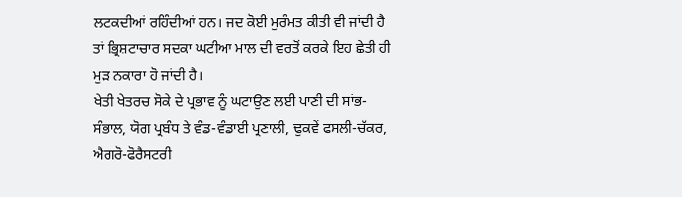ਲਟਕਦੀਆਂ ਰਹਿੰਦੀਆਂ ਹਨ। ਜਦ ਕੋਈ ਮੁਰੰਮਤ ਕੀਤੀ ਵੀ ਜਾਂਦੀ ਹੈ ਤਾਂ ਭ੍ਰਿਸ਼ਟਾਚਾਰ ਸਦਕਾ ਘਟੀਆ ਮਾਲ ਦੀ ਵਰਤੋਂ ਕਰਕੇ ਇਹ ਛੇਤੀ ਹੀ ਮੁੜ ਨਕਾਰਾ ਹੋ ਜਾਂਦੀ ਹੈ।
ਖੇਤੀ ਖੇਤਰਚ ਸੋਕੇ ਦੇ ਪ੍ਰਭਾਵ ਨੂੰ ਘਟਾਉਣ ਲਈ ਪਾਣੀ ਦੀ ਸਾਂਭ-ਸੰਭਾਲ, ਯੋਗ ਪ੍ਰਬੰਧ ਤੇ ਵੰਡ-ਵੰਡਾਈ ਪ੍ਰਣਾਲੀ, ਢੁਕਵੇਂ ਫਸਲੀ-ਚੱਕਰ, ਐਗਰੋ-ਫੋਰੈਸਟਰੀ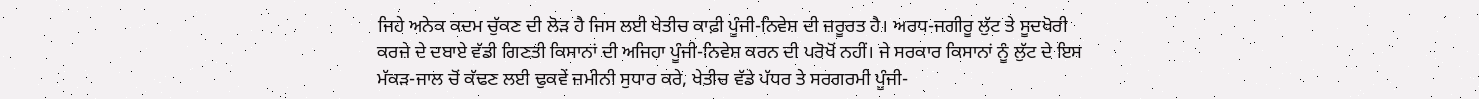ਜਿਹੇ ਅਨੇਕ ਕਦਮ ਚੁੱਕਣ ਦੀ ਲੋੜ ਹੈ ਜਿਸ ਲਈ ਖੇਤੀਚ ਕਾਫ਼ੀ ਪੂੰਜੀ-ਨਿਵੇਸ਼ ਦੀ ਜ਼ਰੂਰਤ ਹੈ। ਅਰਧ-ਜਗੀਰੂ ਲੁੱਟ ਤੇ ਸੂਦਖੋਰੀ ਕਰਜ਼ੇ ਦੇ ਦਬਾਏ ਵੱਡੀ ਗਿਣਤੀ ਕਿਸਾਨਾਂ ਦੀ ਅਜਿਹਾ ਪੂੰਜੀ-ਨਿਵੇਸ਼ ਕਰਨ ਦੀ ਪਰੋਖੋਂ ਨਹੀਂ। ਜੇ ਸਰਕਾਰ ਕਿਸਾਨਾਂ ਨੂੰ ਲੁੱਟ ਦੇ ਇਸ ਮੱਕੜ-ਜਾਲ ਚੋਂ ਕੱਢਣ ਲਈ ਢੁਕਵੇਂ ਜ਼ਮੀਨੀ ਸੁਧਾਰ ਕਰੇ, ਖੇਤੀਚ ਵੱਡੇ ਪੱਧਰ ਤੇ ਸਰਗਰਮੀ ਪੂੰਜੀ-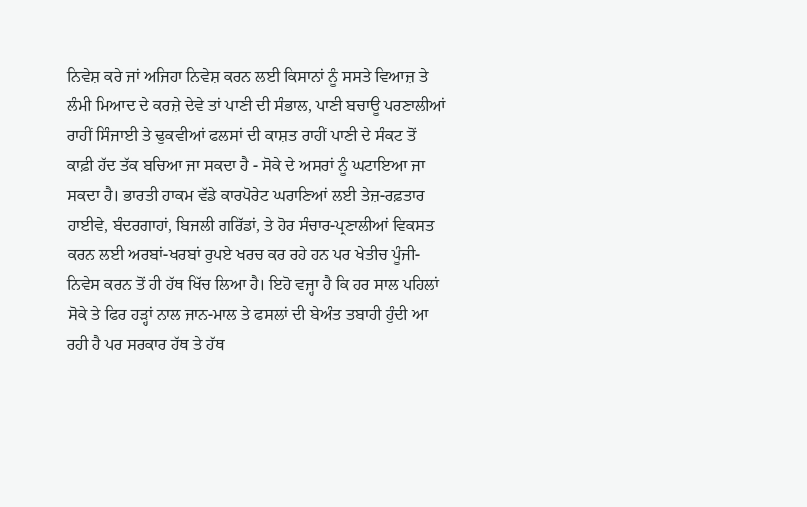ਨਿਵੇਸ਼ ਕਰੇ ਜਾਂ ਅਜਿਹਾ ਨਿਵੇਸ਼ ਕਰਨ ਲਈ ਕਿਸਾਨਾਂ ਨੂੰ ਸਸਤੇ ਵਿਆਜ਼ ਤੇ ਲੰਮੀ ਮਿਆਦ ਦੇ ਕਰਜ਼ੇ ਦੇਵੇ ਤਾਂ ਪਾਣੀ ਦੀ ਸੰਭਾਲ, ਪਾਣੀ ਬਚਾਊ ਪਰਣਾਲੀਆਂ ਰਾਹੀਂ ਸਿੰਜਾਈ ਤੇ ਢੁਕਵੀਆਂ ਫਲਸਾਂ ਦੀ ਕਾਸ਼ਤ ਰਾਹੀਂ ਪਾਣੀ ਦੇ ਸੰਕਟ ਤੋਂ ਕਾਫ਼ੀ ਹੱਦ ਤੱਕ ਬਚਿਆ ਜਾ ਸਕਦਾ ਹੈ - ਸੋਕੇ ਦੇ ਅਸਰਾਂ ਨੂੰ ਘਟਾਇਆ ਜਾ ਸਕਦਾ ਹੈ। ਭਾਰਤੀ ਹਾਕਮ ਵੱਡੇ ਕਾਰਪੋਰੇਟ ਘਰਾਣਿਆਂ ਲਈ ਤੇਜ਼-ਰਫ਼ਤਾਰ ਹਾਈਵੇ, ਬੰਦਰਗਾਹਾਂ, ਬਿਜਲੀ ਗਰਿੱਡਾਂ, ਤੇ ਹੋਰ ਸੰਚਾਰ-ਪ੍ਰਣਾਲੀਆਂ ਵਿਕਸਤ ਕਰਨ ਲਈ ਅਰਬਾਂ-ਖਰਬਾਂ ਰੁਪਏ ਖਰਚ ਕਰ ਰਹੇ ਹਨ ਪਰ ਖੇਤੀਚ ਪੂੰਜੀ-ਨਿਵੇਸ ਕਰਨ ਤੋਂ ਹੀ ਹੱਥ ਖਿੱਚ ਲਿਆ ਹੈ। ਇਹੋ ਵਜ੍ਹਾ ਹੈ ਕਿ ਹਰ ਸਾਲ ਪਹਿਲਾਂ ਸੋਕੇ ਤੇ ਫਿਰ ਹੜ੍ਹਾਂ ਨਾਲ ਜਾਨ-ਮਾਲ ਤੇ ਫਸਲਾਂ ਦੀ ਬੇਅੰਤ ਤਬਾਹੀ ਹੁੰਦੀ ਆ ਰਹੀ ਹੈ ਪਰ ਸਰਕਾਰ ਹੱਥ ਤੇ ਹੱਥ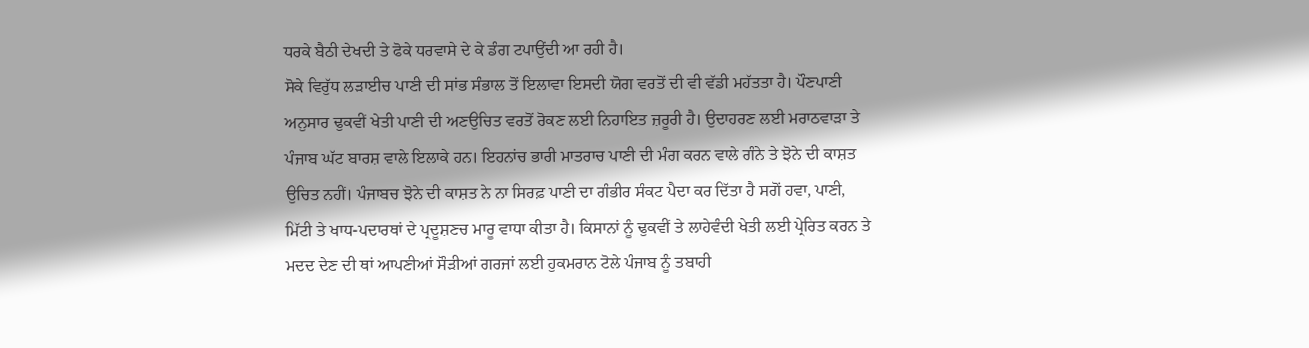ਧਰਕੇ ਬੈਠੀ ਦੇਖਦੀ ਤੇ ਫੋਕੇ ਧਰਵਾਸੇ ਦੇ ਕੇ ਡੰਗ ਟਪਾਉਂਦੀ ਆ ਰਹੀ ਹੈ।
ਸੋਕੇ ਵਿਰੁੱਧ ਲੜਾਈਚ ਪਾਣੀ ਦੀ ਸਾਂਭ ਸੰਭਾਲ ਤੋਂ ਇਲਾਵਾ ਇਸਦੀ ਯੋਗ ਵਰਤੋਂ ਦੀ ਵੀ ਵੱਡੀ ਮਹੱਤਤਾ ਹੈ। ਪੌਣਪਾਣੀ ਅਨੁਸਾਰ ਢੁਕਵੀਂ ਖੇਤੀ ਪਾਣੀ ਦੀ ਅਣਉਚਿਤ ਵਰਤੋਂ ਰੋਕਣ ਲਈ ਨਿਹਾਇਤ ਜ਼ਰੂਰੀ ਹੈ। ਉਦਾਹਰਣ ਲਈ ਮਰਾਠਵਾੜਾ ਤੇ ਪੰਜਾਬ ਘੱਟ ਬਾਰਸ਼ ਵਾਲੇ ਇਲਾਕੇ ਹਨ। ਇਹਨਾਂਚ ਭਾਰੀ ਮਾਤਰਾਚ ਪਾਣੀ ਦੀ ਮੰਗ ਕਰਨ ਵਾਲੇ ਗੰਨੇ ਤੇ ਝੋਨੇ ਦੀ ਕਾਸ਼ਤ ਉਚਿਤ ਨਹੀਂ। ਪੰਜਾਬਚ ਝੋਨੇ ਦੀ ਕਾਸ਼ਤ ਨੇ ਨਾ ਸਿਰਫ਼ ਪਾਣੀ ਦਾ ਗੰਭੀਰ ਸੰਕਟ ਪੈਦਾ ਕਰ ਦਿੱਤਾ ਹੈ ਸਗੋਂ ਹਵਾ, ਪਾਣੀ, ਮਿੱਟੀ ਤੇ ਖਾਧ-ਪਦਾਰਥਾਂ ਦੇ ਪ੍ਰਦੂਸ਼ਣਚ ਮਾਰੂ ਵਾਧਾ ਕੀਤਾ ਹੈ। ਕਿਸਾਨਾਂ ਨੂੰ ਢੁਕਵੀਂ ਤੇ ਲਾਹੇਵੰਦੀ ਖੇਤੀ ਲਈ ਪ੍ਰੇਰਿਤ ਕਰਨ ਤੇ ਮਦਦ ਦੇਣ ਦੀ ਥਾਂ ਆਪਣੀਆਂ ਸੌੜੀਆਂ ਗਰਜਾਂ ਲਈ ਹੁਕਮਰਾਨ ਟੋਲੇ ਪੰਜਾਬ ਨੂੰ ਤਬਾਹੀ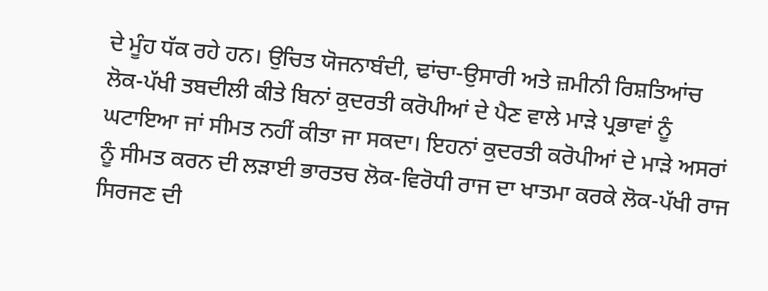ਦੇ ਮੂੰਹ ਧੱਕ ਰਹੇ ਹਨ। ਉਚਿਤ ਯੋਜਨਾਬੰਦੀ, ਢਾਂਚਾ-ਉਸਾਰੀ ਅਤੇ ਜ਼ਮੀਨੀ ਰਿਸ਼ਤਿਆਂਚ ਲੋਕ-ਪੱਖੀ ਤਬਦੀਲੀ ਕੀਤੇ ਬਿਨਾਂ ਕੁਦਰਤੀ ਕਰੋਪੀਆਂ ਦੇ ਪੈਣ ਵਾਲੇ ਮਾੜੇ ਪ੍ਰਭਾਵਾਂ ਨੂੰ ਘਟਾਇਆ ਜਾਂ ਸੀਮਤ ਨਹੀਂ ਕੀਤਾ ਜਾ ਸਕਦਾ। ਇਹਨਾਂ ਕੁਦਰਤੀ ਕਰੋਪੀਆਂ ਦੇ ਮਾੜੇ ਅਸਰਾਂ ਨੂੰ ਸੀਮਤ ਕਰਨ ਦੀ ਲੜਾਈ ਭਾਰਤਚ ਲੋਕ-ਵਿਰੋਧੀ ਰਾਜ ਦਾ ਖਾਤਮਾ ਕਰਕੇ ਲੋਕ-ਪੱਖੀ ਰਾਜ ਸਿਰਜਣ ਦੀ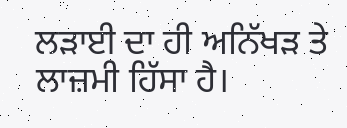ਲੜਾਈ ਦਾ ਹੀ ਅਨਿੱਖੜ ਤੇ ਲਾਜ਼ਮੀ ਹਿੱਸਾ ਹੈ।